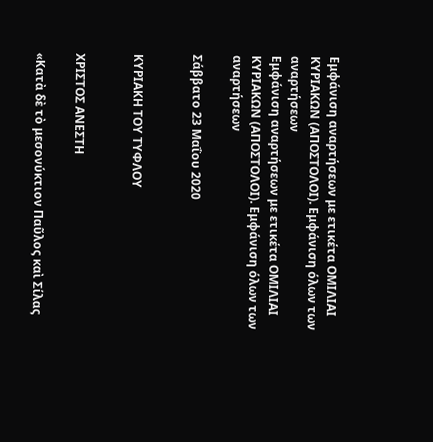Εμφάνιση αναρτήσεων με ετικέτα ΟΜΙΛΙΑΙ ΚΥΡΙΑΚΩΝ (ΑΠΟΣΤΟΛΟΙ). Εμφάνιση όλων των αναρτήσεων
Εμφάνιση αναρτήσεων με ετικέτα ΟΜΙΛΙΑΙ ΚΥΡΙΑΚΩΝ (ΑΠΟΣΤΟΛΟΙ). Εμφάνιση όλων των αναρτήσεων

Σάββατο 23 Μαΐου 2020


ΚΥΡΙΑΚΗ ΤΟΥ ΤΥΦΛΟΥ


ΧΡΙΣΤΟΣ ΑΝΕΣΤΗ

«Κατὰ δὲ τὸ μεσονύκτιον Παῦλος καὶ Σίλας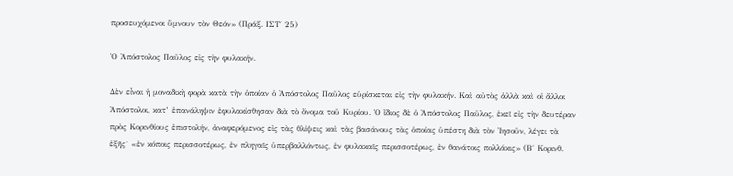προσευχόμενοι ὕμνουν τὸν Θεόν» (Πράξ. ΙΣΤ΄ 25)

Ὁ Ἀπόστολος Παῦλος εἰς τὴν φυλακήν.

Δὲν εἶναι ἡ μοναδικὴ φορὰ κατὰ τὴν ὁποίαν ὁ Ἀπόστολος Παῦλος εὑρίσκεται εἰς τὴν φυλακήν. Καὶ αὐτὸς ἀλλὰ καὶ οἱ ἄλλοι Ἀπόστολοι, κατ’ ἐπανάληψιν ἐφυλακίσθησαν διὰ τὸ ὄνομα τοῦ Κυρίου. Ὁ ἴδιος δὲ ὁ Ἀπόστολος Παῦλος, ἐκεῖ εἰς τὴν δευτέραν πρὸς Κορινθίους ἐπιστολήν, ἀναφερόμενος εἰς τὰς θλίψεις καὶ τὰς βασάνους τὰς ὁποίας ὑπέστη διὰ τὸν Ἰησοῦν, λέγει τὰ ἑξῆς˙ «ἐν κόποις περισσοτέρως, ἐν πληγαῖς ὑπερβαλλόντως, ἐν φυλακαῖς περισσοτέρως, ἐν θανάτοις πολλάκις» (Β΄ Κορινθ.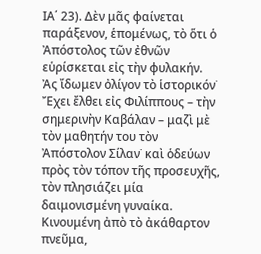ΙΑ΄ 23). Δὲν μᾶς φαίνεται παράξενον, ἑπομένως, τὸ ὅτι ὁ Ἀπόστολος τῶν ἐθνῶν εὑρίσκεται εἰς τὴν φυλακήν.
Ἀς ἴδωμεν ὀλίγον τὸ ἱστορικόν˙ Ἔχει ἔλθει εἰς Φιλίππους – τὴν σημερινὴν Καβάλαν – μαζὶ μὲ τὸν μαθητήν του τὸν Ἀπόστολον Σίλαν˙ καὶ ὁδεύων πρὸς τὸν τόπον τῆς προσευχῆς, τὸν πλησιάζει μία δαιμονισμένη γυναίκα. Κινουμένη ἀπὸ τὸ ἀκάθαρτον πνεῦμα,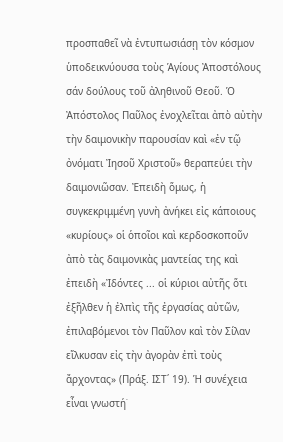προσπαθεῖ νὰ ἐντυπωσιάσῃ τὸν κόσμον ὑποδεικνύουσα τοὺς Ἁγίους Ἀποστόλους σάν δούλους τοῦ ἀληθινοῦ Θεοῦ. Ὁ Ἀπόστολος Παῦλος ἐνοχλεῖται ἀπὸ αὐτὴν τὴν δαιμονικὴν παρουσίαν καὶ «ἐν τῷ ὀνόματι Ἰησοῦ Χριστοῦ» θεραπεύει τὴν δαιμονιῶσαν. Ἐπειδὴ ὅμως, ἡ συγκεκριμμένη γυνὴ ἀνήκει εἰς κάποιους «κυρίους» οἱ ὁποῖοι καὶ κερδοσκοποῦν ἀπὸ τὰς δαιμονικὰς μαντείας της καὶ ἐπειδὴ «Ἰδόντες ... οἱ κύριοι αὐτῆς ὅτι ἐξῆλθεν ἡ ἐλπὶς τῆς ἐργασίας αὐτῶν, ἐπιλαβόμενοι τὸν Παῦλον καὶ τὸν Σίλαν εἵλκυσαν εἰς τὴν ἀγορὰν ἐπὶ τοὺς ἄρχοντας» (Πράξ. ΙΣΤ΄ 19). Ἡ συνέχεια εἶναι γνωστή˙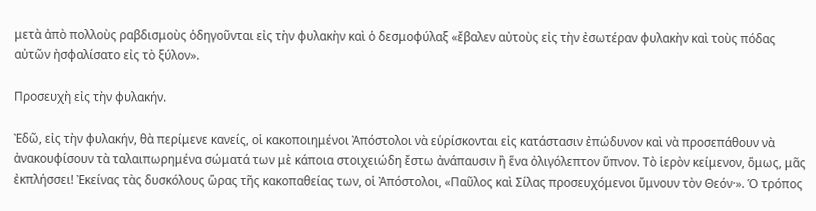μετὰ ἀπὸ πολλοὺς ραβδισμοὺς ὁδηγοῦνται εἰς τὴν φυλακὴν καὶ ὁ δεσμοφύλαξ «ἔβαλεν αὐτοὺς εἰς τὴν ἐσωτέραν φυλακὴν καὶ τοὺς πόδας αὐτῶν ἠσφαλίσατο εἰς τὸ ξύλον».

Προσευχὴ εἰς τὴν φυλακήν.

Ἐδῶ, εἰς τὴν φυλακήν, θὰ περίμενε κανείς, οἱ κακοποιημένοι Ἀπόστολοι νὰ εὑρίσκονται εἰς κατάστασιν ἐπώδυνον καὶ νὰ προσεπάθουν νὰ ἀνακουφίσουν τὰ ταλαιπωρημένα σώματά των μὲ κάποια στοιχειώδη ἔστω ἀνάπαυσιν ἢ ἕνα ὀλιγόλεπτον ὕπνον. Τὸ ἱερὸν κείμενον, ὅμως, μᾶς ἐκπλήσσει! Ἐκείνας τὰς δυσκόλους ὥρας τῆς κακοπαθείας των, οἱ Ἀπόστολοι, «Παῦλος καὶ Σίλας προσευχόμενοι ὕμνουν τὸν Θεόν·». Ὁ τρόπος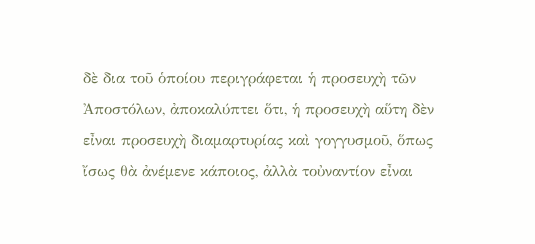δὲ δια τοῦ ὁποίου περιγράφεται ἡ προσευχὴ τῶν Ἀποστόλων, ἀποκαλύπτει ὅτι, ἡ προσευχὴ αὕτη δὲν εἶναι προσευχὴ διαμαρτυρίας καὶ γογγυσμοῦ, ὅπως ἴσως θὰ ἀνέμενε κάποιος, ἀλλὰ τοὐναντίον εἶναι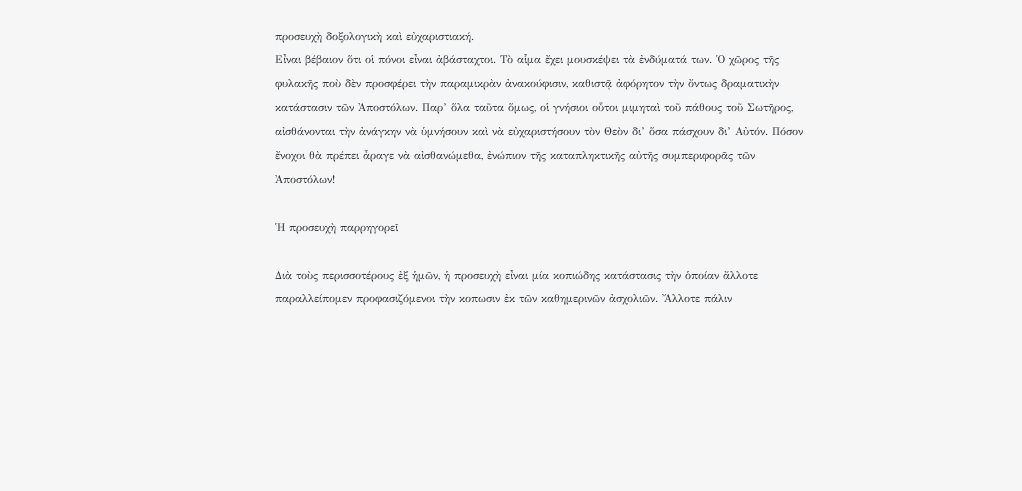προσευχὴ δοξολογικὴ καὶ εὐχαριστιακή.
Εἶναι βέβαιον ὅτι οἱ πόνοι εἶναι ἀβάσταχτοι. Τὸ αἷμα ἔχει μουσκέψει τὰ ἐνδύματά των. Ὁ χῶρος τῆς φυλακῆς ποὺ δὲν προσφέρει τὴν παραμικρὰν ἀνακούφισιν, καθιστᾷ ἀφόρητον τὴν ὄντως δραματικὴν κατάστασιν τῶν Ἀποστόλων. Παρ’ ὅλα ταῦτα ὅμως, οἱ γνήσιοι οὗτοι μιμηταὶ τοῦ πάθους τοῦ Σωτῆρος, αἰσθάνονται τὴν ἀνάγκην νὰ ὑμνήσουν καὶ νὰ εὐχαριστήσουν τὸν Θεὸν δι’ ὅσα πάσχουν δι’ Αὐτόν. Πόσον ἔνοχοι θὰ πρέπει ἆραγε νὰ αἰσθανώμεθα, ἐνώπιον τῆς καταπληκτικῆς αὐτῆς συμπεριφορᾶς τῶν Ἀποστόλων!

Ἡ προσευχὴ παρρηγορεῖ

Διὰ τοὺς περισσοτέρους ἐξ ἡμῶν, ἡ προσευχὴ εἶναι μία κοπιώδης κατάστασις τὴν ὁποίαν ἄλλοτε παραλλείπομεν προφασιζόμενοι τὴν κοπωσιν ἐκ τῶν καθημερινῶν ἀσχολιῶν. Ἄλλοτε πάλιν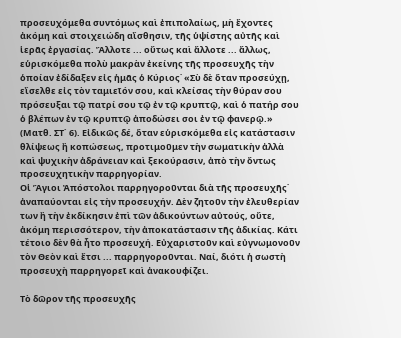προσευχόμεθα συντόμως καὶ ἐπιπολαίως, μὴ ἔχοντες ἀκόμη καὶ στοιχειώδη αἴσθησιν, τῆς ὑψίστης αὐτῆς καὶ ἱερᾶς ἐργασίας. Ἄλλοτε ... οὔτως καὶ ἄλλοτε ... ἄλλως, εὑρισκόμεθα πολὺ μακρὰν ἐκείνης τῆς προσευχῆς τὴν ὁποίαν ἐδίδαξεν εἰς ἡμᾶς ὁ Κύριος˙ «Σὺ δὲ ὅταν προσεύχῃ, εἴσελθε εἰς τὸν ταμιεῖόν σου, καὶ κλείσας τὴν θύραν σου πρόσευξαι τῷ πατρί σου τῷ ἐν τῷ κρυπτῷ, καὶ ὁ πατήρ σου ὁ βλέπων ἐν τῷ κρυπτῷ ἀποδώσει σοι ἐν τῷ φανερῷ.» (Ματθ. ΣΤ΄ 6). Εἰδικῶς δέ, ὅταν εὑρισκόμεθα εἰς κατάστασιν θλίψεως ἢ κοπώσεως, προτιμοῦμεν τὴν σωματικὴν ἀλλὰ καὶ ψυχικὴν ἀδράνειαν καὶ ξεκούρασιν, ἀπὸ τὴν ὄντως προσευχητικὴν παρρηγορίαν.
Οἱ Ἅγιοι Ἀπόστολοι παρρηγοροῦνται διὰ τῆς προσευχῆς˙ ἀναπαύονται εἰς τὴν προσευχήν. Δὲν ζητοῦν τὴν ἐλευθερίαν των ἢ τὴν ἐκδίκησιν ἐπὶ τῶν ἀδικούντων αὐτούς, οὔτε, ἀκόμη περισσότερον, τὴν ἀποκατάστασιν τῆς ἀδικίας. Κάτι τέτοιο δὲν θὰ ἦτο προσευχή. Εὐχαριστοῦν καὶ εὐγνωμονοῦν τὸν Θεὸν καὶ ἔτσι ... παρρηγοροῦνται. Ναί, διότι ἡ σωστὴ προσευχὴ παρρηγορεῖ καὶ ἀνακουφίζει.

Τὸ δῶρον τῆς προσευχῆς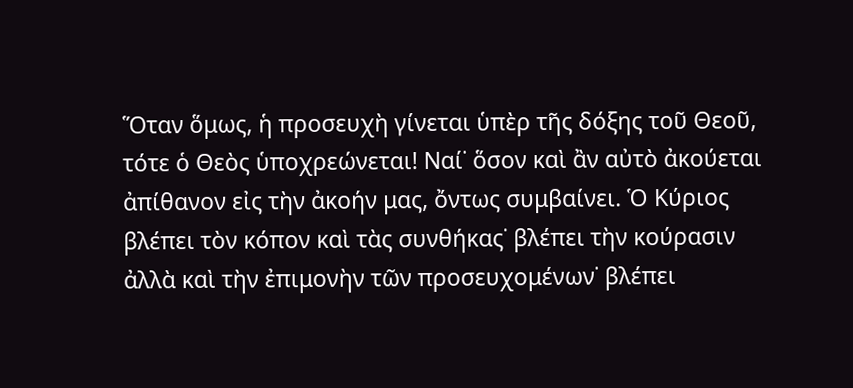Ὅταν ὅμως, ἡ προσευχὴ γίνεται ὑπὲρ τῆς δόξης τοῦ Θεοῦ, τότε ὁ Θεὸς ὑποχρεώνεται! Ναί˙ ὅσον καὶ ἂν αὐτὸ ἀκούεται ἀπίθανον εἰς τὴν ἀκοήν μας, ὄντως συμβαίνει. Ὁ Κύριος βλέπει τὸν κόπον καὶ τὰς συνθήκας˙ βλέπει τὴν κούρασιν ἀλλὰ καὶ τὴν ἐπιμονὴν τῶν προσευχομένων˙ βλέπει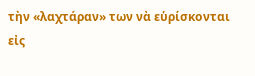τὴν «λαχτάραν» των νὰ εὑρίσκονται εἰς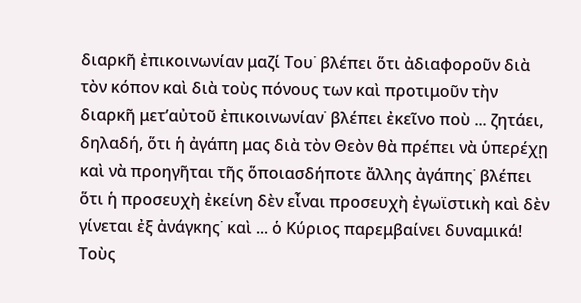διαρκῆ ἐπικοινωνίαν μαζί Του˙ βλέπει ὅτι ἀδιαφοροῦν διὰ τὸν κόπον καὶ διὰ τοὺς πόνους των καὶ προτιμοῦν τὴν διαρκῆ μετ’αὐτοῦ ἐπικοινωνίαν˙ βλέπει ἐκεῖνο ποὺ ... ζητάει, δηλαδή, ὅτι ἡ ἀγάπη μας διὰ τὸν Θεὸν θὰ πρέπει νὰ ὑπερέχῃ καὶ νὰ προηγῆται τῆς ὅποιασδήποτε ἄλλης ἀγάπης˙ βλέπει ὅτι ἡ προσευχὴ ἐκείνη δὲν εἶναι προσευχὴ ἐγωϊστικὴ καὶ δὲν γίνεται ἐξ ἀνάγκης˙ καὶ ... ὁ Κύριος παρεμβαίνει δυναμικά! Τοὺς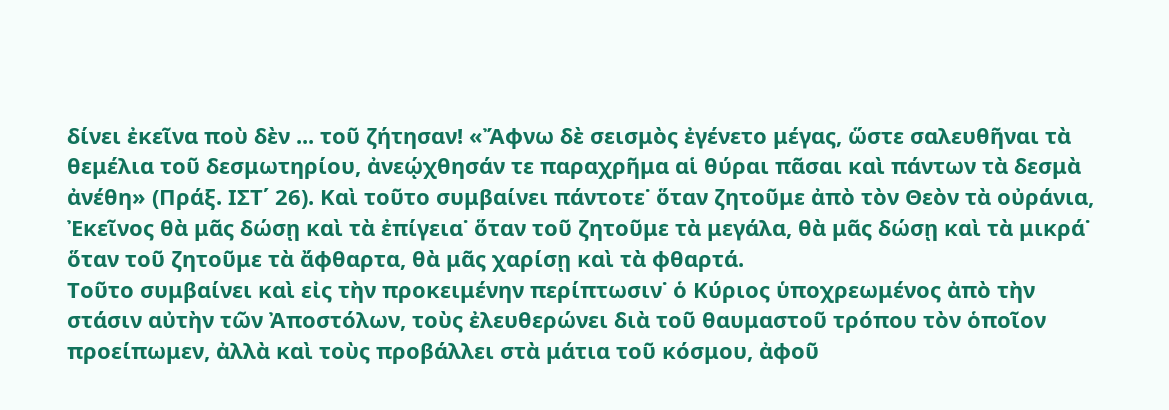δίνει ἐκεῖνα ποὺ δὲν ... τοῦ ζήτησαν! «Ἄφνω δὲ σεισμὸς ἐγένετο μέγας, ὥστε σαλευθῆναι τὰ θεμέλια τοῦ δεσμωτηρίου, ἀνεῴχθησάν τε παραχρῆμα αἱ θύραι πᾶσαι καὶ πάντων τὰ δεσμὰ ἀνέθη» (Πράξ. ΙΣΤ΄ 26). Καὶ τοῦτο συμβαίνει πάντοτε˙ ὅταν ζητοῦμε ἀπὸ τὸν Θεὸν τὰ οὐράνια, Ἐκεῖνος θὰ μᾶς δώσῃ καὶ τὰ ἐπίγεια˙ ὅταν τοῦ ζητοῦμε τὰ μεγάλα, θὰ μᾶς δώσῃ καὶ τὰ μικρά˙ ὅταν τοῦ ζητοῦμε τὰ ἄφθαρτα, θὰ μᾶς χαρίσῃ καὶ τὰ φθαρτά.
Τοῦτο συμβαίνει καὶ εἰς τὴν προκειμένην περίπτωσιν˙ ὁ Κύριος ὑποχρεωμένος ἀπὸ τὴν στάσιν αὐτὴν τῶν Ἀποστόλων, τοὺς ἐλευθερώνει διὰ τοῦ θαυμαστοῦ τρόπου τὸν ὁποῖον προείπωμεν, ἀλλὰ καὶ τοὺς προβάλλει στὰ μάτια τοῦ κόσμου, ἀφοῦ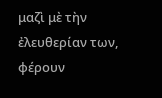μαζὶ μὲ τὴν ἐλευθερίαν των, φέρουν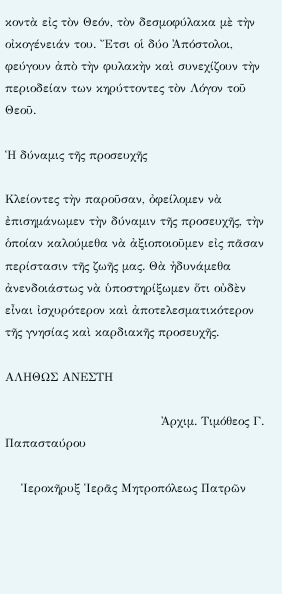κοντὰ εἰς τὸν Θεόν, τὸν δεσμοφύλακα μὲ τὴν οἰκογένειάν του. Ἔτσι οἱ δύο Ἀπόστολοι, φεύγουν ἀπὸ τὴν φυλακὴν καὶ συνεχίζουν τὴν περιοδείαν των κηρύττοντες τὸν Λόγον τοῦ Θεοῦ.

Ἡ δύναμις τῆς προσευχῆς

Κλείοντες τὴν παροῦσαν, ὀφείλομεν νὰ ἐπισημάνωμεν τὴν δύναμιν τῆς προσευχῆς, τὴν ὁποίαν καλούμεθα νὰ ἀξιοποιοῦμεν εἰς πᾶσαν περίστασιν τῆς ζωῆς μας. Θὰ ἠδυνάμεθα ἀνενδοιάστως νὰ ὑποστηρίξωμεν ὅτι οὐδὲν εἶναι ἰσχυρότερον καὶ ἀποτελεσματικότερον τῆς γνησίας καὶ καρδιακῆς προσευχῆς.

ΑΛΗΘΩΣ ΑΝΕΣΤΗ

                                       Ἀρχιμ. Τιμόθεος Γ. Παπασταύρου

    Ἱεροκῆρυξ Ἱερᾶς Μητροπόλεως Πατρῶν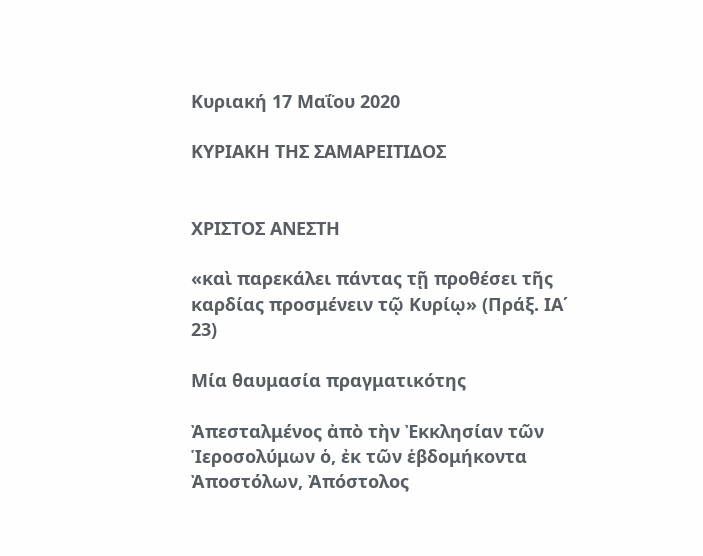Κυριακή 17 Μαΐου 2020

ΚΥΡΙΑΚΗ ΤΗΣ ΣΑΜΑΡΕΙΤΙΔΟΣ


ΧΡΙΣΤΟΣ ΑΝΕΣΤΗ

«καὶ παρεκάλει πάντας τῇ προθέσει τῆς
καρδίας προσμένειν τῷ Κυρίῳ» (Πράξ. ΙΑ΄ 23)

Μία θαυμασία πραγματικότης

Ἀπεσταλμένος ἀπὸ τὴν Ἐκκλησίαν τῶν Ἱεροσολύμων ὁ, ἐκ τῶν ἑβδομήκοντα Ἀποστόλων, Ἀπόστολος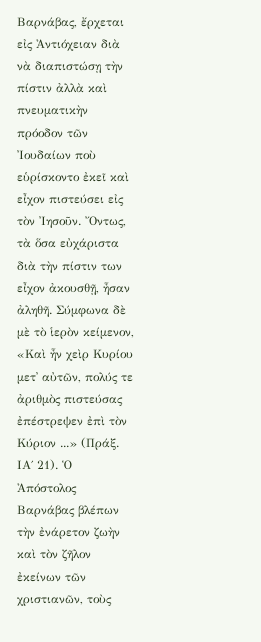Βαρνάβας, ἔρχεται εἰς Ἀντιόχειαν διὰ νὰ διαπιστώσῃ τὴν πίστιν ἀλλὰ καὶ πνευματικὴν πρόοδον τῶν Ἰουδαίων ποὺ εὑρίσκοντο ἐκεῖ καὶ εἶχον πιστεύσει εἰς τὸν Ἰησοῦν. Ὄντως, τὰ ὅσα εὐχάριστα διὰ τὴν πίστιν των εἶχον ἀκουσθῇ, ἦσαν ἀληθῆ. Σύμφωνα δὲ μὲ τὸ ἱερὸν κείμενον, «Καὶ ἦν χεὶρ Κυρίου μετ᾿ αὐτῶν, πολύς τε ἀριθμὸς πιστεύσας ἐπέστρεψεν ἐπὶ τὸν Κύριον ...» (Πράξ. ΙΑ΄ 21). Ὁ Ἀπόστολος Βαρνάβας βλέπων τὴν ἐνάρετον ζωὴν καὶ τὸν ζῆλον ἐκείνων τῶν χριστιανῶν, τοὺς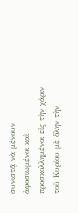συνιστᾷ νὰ μένουν ἀφοσιωμένοι καὶ προσκολλημένοι εἰς τὴν χάριν τοῦ Κυρίου μὲ ὅλην τὴν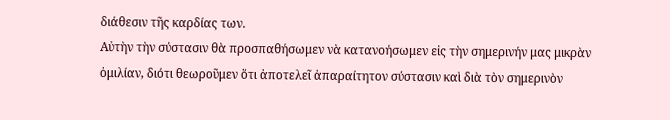διάθεσιν τῆς καρδίας των.
Αὐτὴν τὴν σύστασιν θὰ προσπαθήσωμεν νὰ κατανοήσωμεν εἰς τὴν σημερινήν μας μικρὰν ὁμιλίαν, διότι θεωροῦμεν ὅτι ἀποτελεῖ ἀπαραίτητον σύστασιν καὶ διὰ τὸν σημερινὸν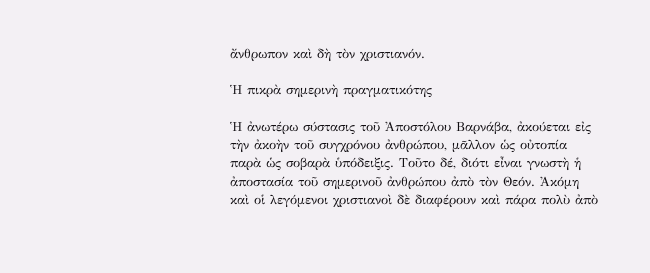ἄνθρωπον καὶ δὴ τὸν χριστιανόν.

Ἡ πικρὰ σημερινὴ πραγματικότης

Ἡ ἀνωτέρω σύστασις τοῦ Ἀποστόλου Βαρνάβα, ἀκούεται εἰς τὴν ἀκοὴν τοῦ συγχρόνου ἀνθρώπου, μᾶλλον ὡς οὐτοπία παρὰ ὡς σοβαρὰ ὑπόδειξις. Τοῦτο δέ, διότι εἶναι γνωστὴ ἡ ἀποστασία τοῦ σημερινοῦ ἀνθρώπου ἀπὸ τὸν Θεόν. Ἀκόμη καὶ οἱ λεγόμενοι χριστιανοὶ δὲ διαφέρουν καὶ πάρα πολὺ ἀπὸ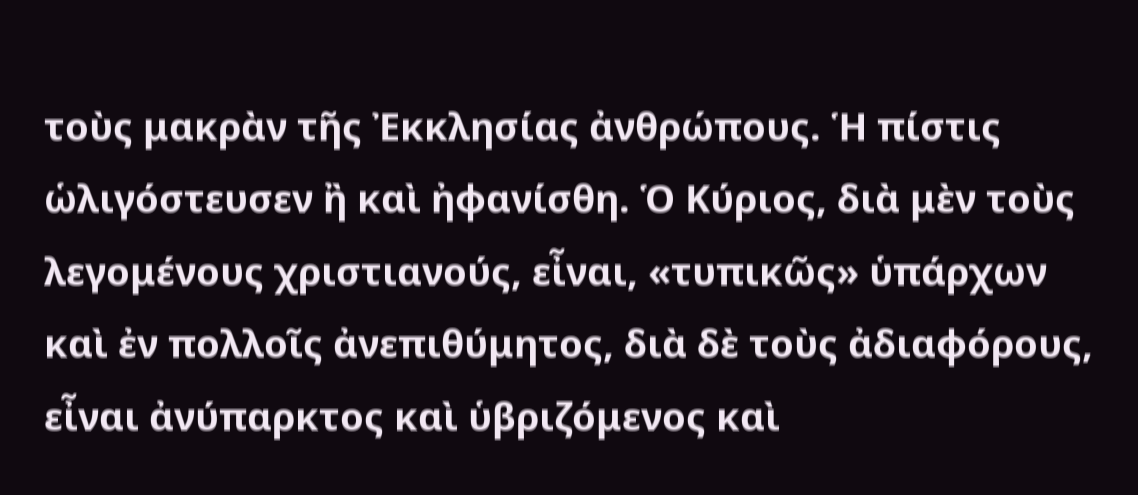τοὺς μακρὰν τῆς Ἐκκλησίας ἀνθρώπους. Ἡ πίστις ὡλιγόστευσεν ἢ καὶ ἠφανίσθη. Ὁ Κύριος, διὰ μὲν τοὺς λεγομένους χριστιανούς, εἶναι, «τυπικῶς» ὑπάρχων καὶ ἐν πολλοῖς ἀνεπιθύμητος, διὰ δὲ τοὺς ἀδιαφόρους, εἶναι ἀνύπαρκτος καὶ ὑβριζόμενος καὶ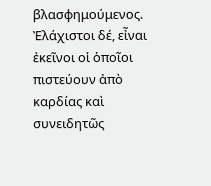βλασφημούμενος. Ἐλάχιστοι δέ, εἶναι ἐκεῖνοι οἱ ὁποῖοι πιστεύουν ἀπὸ καρδίας καὶ συνειδητῶς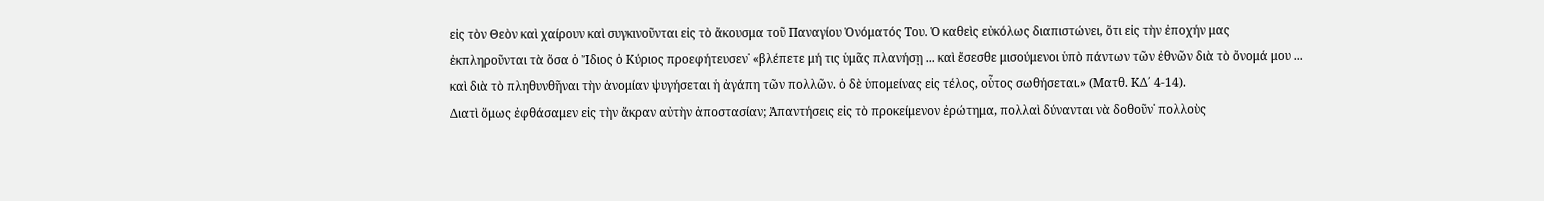εἰς τὸν Θεὸν καὶ χαίρουν καὶ συγκινοῦνται εἰς τὸ ἄκουσμα τοῦ Παναγίου Ὀνόματός Του. Ὁ καθεὶς εὐκόλως διαπιστώνει, ὅτι εἰς τὴν ἐποχήν μας ἐκπληροῦνται τὰ ὅσα ὁ Ἴδιος ὁ Κύριος προεφήτευσεν˙ «βλέπετε μή τις ὑμᾶς πλανήσῃ ... καὶ ἔσεσθε μισούμενοι ὑπὸ πάντων τῶν ἐθνῶν διὰ τὸ ὄνομά μου ... καὶ διὰ τὸ πληθυνθῆναι τὴν ἀνομίαν ψυγήσεται ἡ ἀγάπη τῶν πολλῶν. ὁ δὲ ὑπομείνας εἰς τέλος, οὗτος σωθήσεται.» (Ματθ. ΚΔ΄ 4-14).
Διατὶ ὅμως ἐφθάσαμεν εἰς τὴν ἄκραν αὐτὴν ἀποστασίαν; Ἀπαντήσεις εἰς τὸ προκείμενον ἐρώτημα, πολλαὶ δύνανται νὰ δοθοῦν˙ πολλοὺς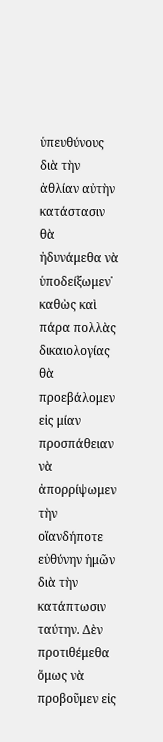ὑπευθύνους διὰ τὴν ἀθλίαν αὐτὴν κατάστασιν θὰ ἠδυνάμεθα νὰ ὑποδείξωμεν˙ καθὼς καὶ πάρα πολλὰς δικαιολογίας θὰ προεβάλομεν εἰς μίαν προσπάθειαν νὰ ἀπορρίψωμεν τὴν οἵανδήποτε εὐθύνην ἡμῶν διὰ τὴν κατάπτωσιν ταύτην. Δὲν προτιθέμεθα ὅμως νὰ προβοῦμεν εἰς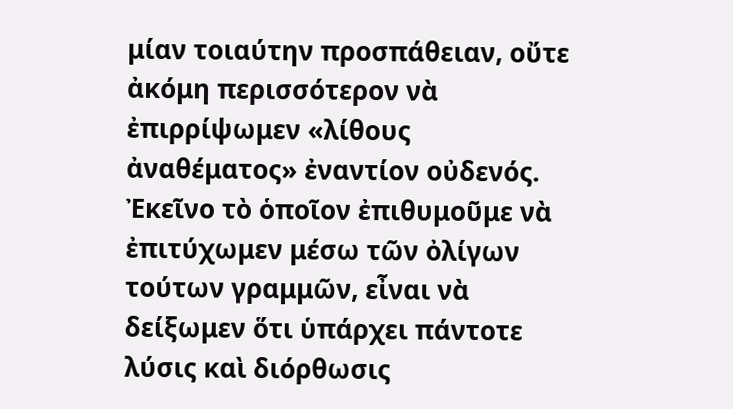μίαν τοιαύτην προσπάθειαν, οὔτε ἀκόμη περισσότερον νὰ ἐπιρρίψωμεν «λίθους ἀναθέματος» ἐναντίον οὐδενός. Ἐκεῖνο τὸ ὁποῖον ἐπιθυμοῦμε νὰ ἐπιτύχωμεν μέσω τῶν ὀλίγων τούτων γραμμῶν, εἶναι νὰ δείξωμεν ὅτι ὑπάρχει πάντοτε λύσις καὶ διόρθωσις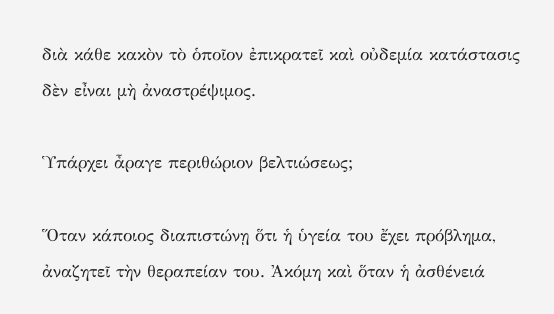διὰ κάθε κακὸν τὸ ὁποῖον ἐπικρατεῖ καὶ οὐδεμία κατάστασις δὲν εἶναι μὴ ἀναστρέψιμος.

Ὑπάρχει ἆραγε περιθώριον βελτιώσεως;

Ὅταν κάποιος διαπιστώνῃ ὅτι ἡ ὑγεία του ἔχει πρόβλημα, ἀναζητεῖ τὴν θεραπείαν του. Ἀκόμη καὶ ὅταν ἡ ἀσθένειά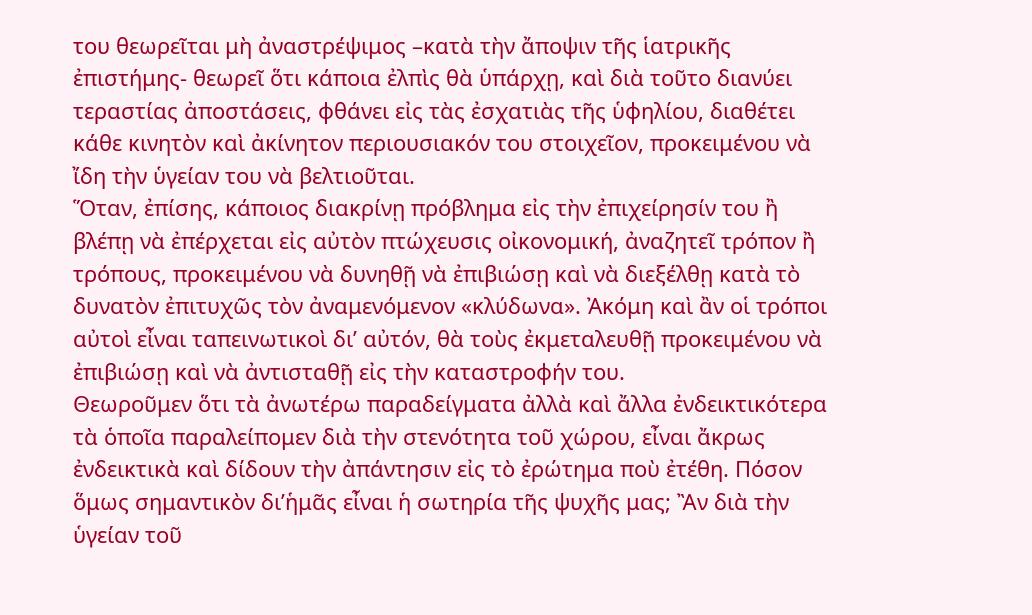του θεωρεῖται μὴ ἀναστρέψιμος –κατὰ τὴν ἄποψιν τῆς ἱατρικῆς ἐπιστήμης- θεωρεῖ ὅτι κάποια ἐλπὶς θὰ ὑπάρχῃ, καὶ διὰ τοῦτο διανύει τεραστίας ἀποστάσεις, φθάνει εἰς τὰς ἐσχατιὰς τῆς ὑφηλίου, διαθέτει κάθε κινητὸν καὶ ἀκίνητον περιουσιακόν του στοιχεῖον, προκειμένου νὰ ἴδη τὴν ὑγείαν του νὰ βελτιοῦται.
Ὅταν, ἐπίσης, κάποιος διακρίνῃ πρόβλημα εἰς τὴν ἐπιχείρησίν του ἢ βλέπῃ νὰ ἐπέρχεται εἰς αὐτὸν πτώχευσις οἰκονομική, ἀναζητεῖ τρόπον ἢ τρόπους, προκειμένου νὰ δυνηθῇ νὰ ἐπιβιώσῃ καὶ νὰ διεξέλθῃ κατὰ τὸ δυνατὸν ἐπιτυχῶς τὸν ἀναμενόμενον «κλύδωνα». Ἀκόμη καὶ ἂν οἱ τρόποι αὐτοὶ εἶναι ταπεινωτικοὶ δι’ αὐτόν, θὰ τοὺς ἐκμεταλευθῇ προκειμένου νὰ ἐπιβιώσῃ καὶ νὰ ἀντισταθῇ εἰς τὴν καταστροφήν του.
Θεωροῦμεν ὅτι τὰ ἀνωτέρω παραδείγματα ἀλλὰ καὶ ἄλλα ἐνδεικτικότερα τὰ ὁποῖα παραλείπομεν διὰ τὴν στενότητα τοῦ χώρου, εἶναι ἄκρως ἐνδεικτικὰ καὶ δίδουν τὴν ἀπάντησιν εἰς τὸ ἐρώτημα ποὺ ἐτέθη. Πόσον ὅμως σημαντικὸν δι’ἡμᾶς εἶναι ἡ σωτηρία τῆς ψυχῆς μας; Ἂν διὰ τὴν ὑγείαν τοῦ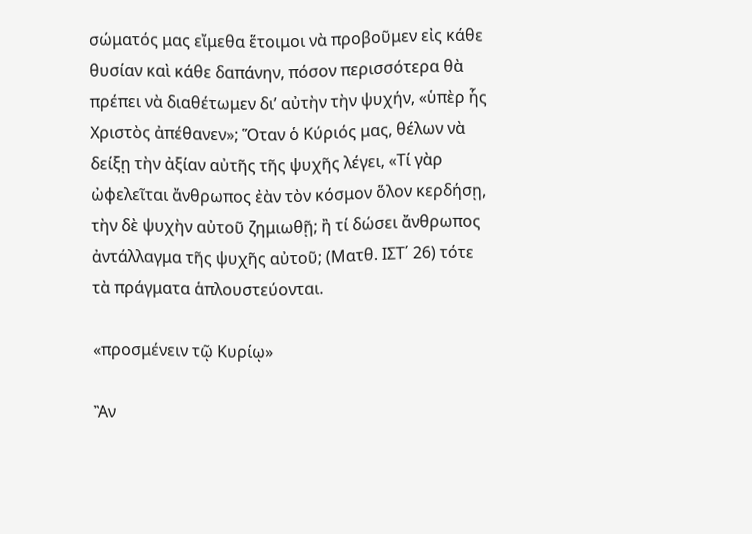σώματός μας εἴμεθα ἕτοιμοι νὰ προβοῦμεν εἰς κάθε θυσίαν καὶ κάθε δαπάνην, πόσον περισσότερα θὰ πρέπει νὰ διαθέτωμεν δι’ αὐτὴν τὴν ψυχήν, «ὑπὲρ ἧς Χριστὸς ἀπέθανεν»; Ὅταν ὁ Κύριός μας, θέλων νὰ δείξῃ τὴν ἀξίαν αὐτῆς τῆς ψυχῆς λέγει, «Τί γὰρ ὠφελεῖται ἄνθρωπος ἐὰν τὸν κόσμον ὅλον κερδήσῃ, τὴν δὲ ψυχὴν αὐτοῦ ζημιωθῇ; ἢ τί δώσει ἄνθρωπος ἀντάλλαγμα τῆς ψυχῆς αὐτοῦ; (Ματθ. ΙΣΤ΄ 26) τότε τὰ πράγματα ἁπλουστεύονται.

«προσμένειν τῷ Κυρίῳ»

Ἂν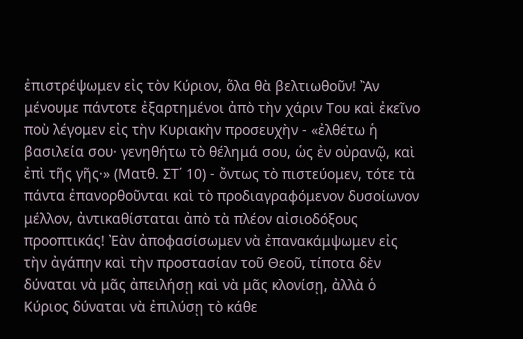ἐπιστρέψωμεν εἰς τὸν Κύριον, ὅλα θὰ βελτιωθοῦν! Ἂν μένουμε πάντοτε ἐξαρτημένοι ἀπὸ τὴν χάριν Του καὶ ἐκεῖνο ποὺ λέγομεν εἰς τὴν Κυριακὴν προσευχὴν - «ἐλθέτω ἡ βασιλεία σου· γενηθήτω τὸ θέλημά σου, ὡς ἐν οὐρανῷ, καὶ ἐπὶ τῆς γῆς·» (Ματθ. ΣΤ΄ 10) - ὄντως τὸ πιστεύομεν, τότε τὰ πάντα ἐπανορθοῦνται καὶ τὸ προδιαγραφόμενον δυσοίωνον μέλλον, ἀντικαθίσταται ἀπὸ τὰ πλέον αἰσιοδόξους προοπτικάς! Ἐὰν ἀποφασίσωμεν νὰ ἐπανακάμψωμεν εἰς τὴν ἀγάπην καὶ τὴν προστασίαν τοῦ Θεοῦ, τίποτα δὲν δύναται νὰ μᾶς ἀπειλήσῃ καὶ νὰ μᾶς κλονίσῃ, ἀλλὰ ὁ Κύριος δύναται νὰ ἐπιλύσῃ τὸ κάθε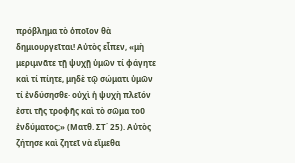πρόβλημα τὸ ὁποῖον θὰ δημιουργεῖται! Αὐτὸς εἶπεν, «μὴ μεριμνᾶτε τῇ ψυχῇ ὑμῶν τί φάγητε καὶ τί πίητε, μηδὲ τῷ σώματι ὑμῶν τί ἐνδύσησθε· οὐχὶ ἡ ψυχὴ πλεῖόν ἐστι τῆς τροφῆς καὶ τὸ σῶμα τοῦ ἐνδύματος;» (Ματθ. ΣΤ΄ 25). Αὐτὸς ζήτησε καὶ ζητεῖ νὰ εἴμεθα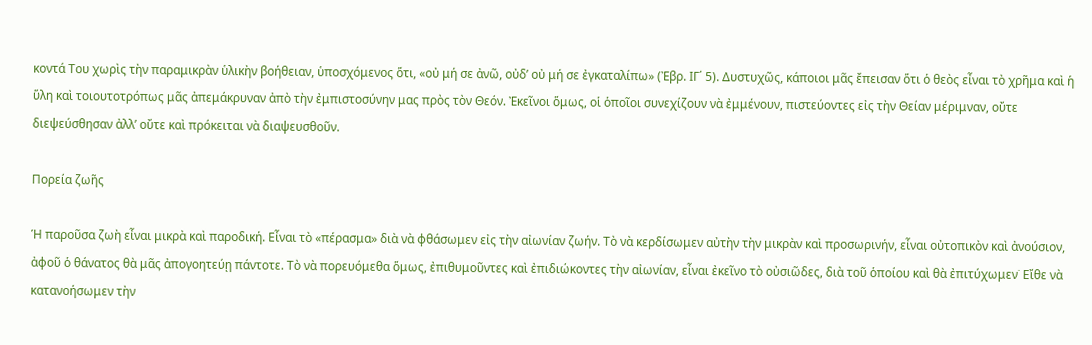κοντά Του χωρὶς τὴν παραμικρὰν ὑλικὴν βοήθειαν, ὑποσχόμενος ὅτι, «οὐ μή σε ἀνῶ, οὐδ’ οὐ μή σε ἐγκαταλίπω» (Ἐβρ. ΙΓ΄ 5). Δυστυχῶς, κάποιοι μᾶς ἔπεισαν ὅτι ὁ θεὸς εἶναι τὸ χρῆμα καὶ ἡ ὕλη καὶ τοιουτοτρόπως μᾶς ἀπεμάκρυναν ἀπὸ τὴν ἐμπιστοσύνην μας πρὸς τὸν Θεόν. Ἐκεῖνοι ὅμως, οἱ ὁποῖοι συνεχίζουν νὰ ἐμμένουν, πιστεύοντες εἰς τὴν Θείαν μέριμναν, οὔτε διεψεύσθησαν ἀλλ’ οὔτε καὶ πρόκειται νὰ διαψευσθοῦν.

Πορεία ζωῆς

Ἡ παροῦσα ζωὴ εἶναι μικρὰ καὶ παροδική. Εἶναι τὸ «πέρασμα» διὰ νὰ φθάσωμεν εἰς τὴν αἰωνίαν ζωήν. Τὸ νὰ κερδίσωμεν αὐτὴν τὴν μικρὰν καὶ προσωρινήν, εἶναι οὐτοπικὸν καὶ ἀνούσιον, ἀφοῦ ὁ θάνατος θὰ μᾶς ἀπογοητεύῃ πάντοτε. Τὸ νὰ πορευόμεθα ὅμως, ἐπιθυμοῦντες καὶ ἐπιδιώκοντες τὴν αἰωνίαν, εἶναι ἐκεῖνο τὸ οὐσιῶδες, διὰ τοῦ ὁποίου καὶ θὰ ἐπιτύχωμεν˙ Εἴθε νὰ κατανοήσωμεν τὴν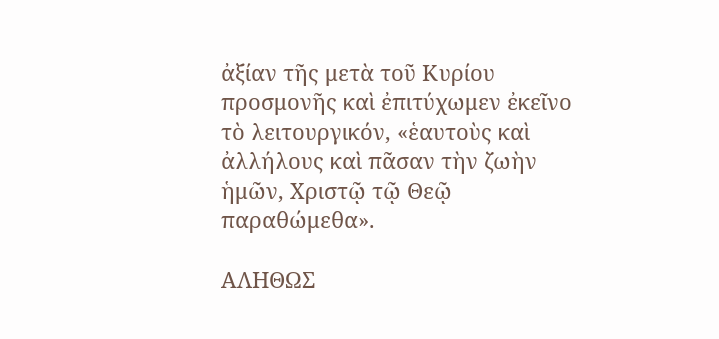ἀξίαν τῆς μετὰ τοῦ Κυρίου προσμονῆς καὶ ἐπιτύχωμεν ἐκεῖνο τὸ λειτουργικόν, «ἑαυτοὺς καὶ ἀλλήλους καὶ πᾶσαν τὴν ζωὴν ἡμῶν, Χριστῷ τῷ Θεῷ παραθώμεθα».

ΑΛΗΘΩΣ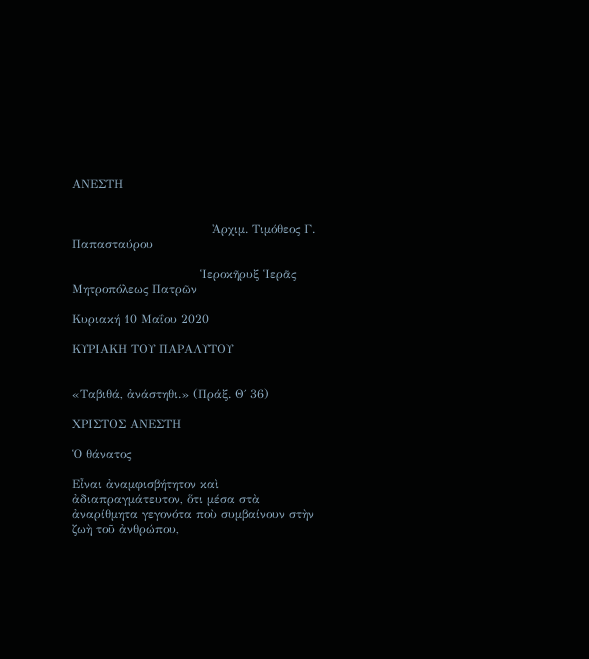ΑΝΕΣΤΗ


                                   Ἀρχιμ. Τιμόθεος Γ. Παπασταύρου

                                Ἱεροκῆρυξ Ἱερᾶς Μητροπόλεως Πατρῶν

Κυριακή 10 Μαΐου 2020

ΚΥΡΙΑΚΗ ΤΟΥ ΠΑΡΑΛΥΤΟΥ


«Ταβιθά, ἀνάστηθι.» (Πράξ. Θ΄ 36)

ΧΡΙΣΤΟΣ ΑΝΕΣΤΗ

Ὁ θάνατος

Εἶναι ἀναμφισβήτητον καὶ ἀδιαπραγμάτευτον, ὅτι μέσα στὰ ἀναρίθμητα γεγονότα ποὺ συμβαίνουν στὴν ζωὴ τοῦ ἀνθρώπου,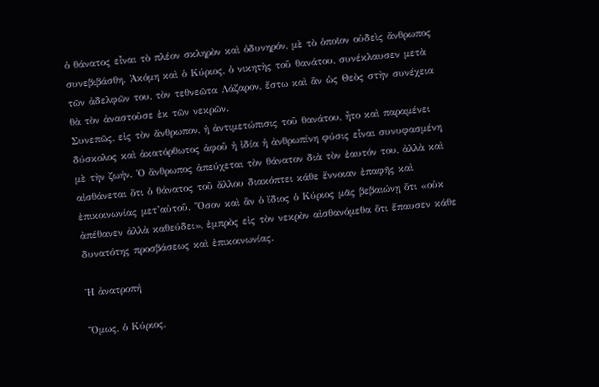ὁ θάνατος εἶναι τὸ πλέον σκληρὸν καὶ ὀδυνηρόν, μὲ τὸ ὁποῖον οὐδεὶς ἄνθρωπος συνεβιβάσθη. Ἀκόμη καὶ ὁ Κύριος, ὁ νικητὴς τοῦ θανάτου, συνέκλαυσεν μετὰ τῶν ἀδελφῶν του, τὸν τεθνεῶτα Λάζαρον, ἔστω καὶ ἂν ὡς Θεὸς στὴν συνέχεια θὰ τὸν ἀναστοῦσε ἐκ τῶν νεκρῶν.
Συνεπῶς, εἰς τὸν ἄνθρωπον, ἡ ἀντιμετώπισις τοῦ θανάτου, ἦτο καὶ παραμένει δύσκολος καὶ ἀκατόρθωτος ἀφοῦ ἡ ἰδία ἡ ἀνθρωπίνη φύσις εἶναι συνυφασμένη μὲ τὴν ζωήν. Ὁ ἄνθρωπος ἀπεύχεται τὸν θάνατον διὰ τὸν ἑαυτόν του, ἀλλὰ καὶ αἰσθάνεται ὅτι ὁ θάνατος τοῦ ἄλλου διακόπτει κάθε ἔννοιαν ἐπαφῆς καὶ ἐπικοινωνίας μετ’αὐτοῦ. Ὅσον καὶ ἂν ὁ ἴδιος ὁ Κύριος μᾶς βεβαιώνῃ ὅτι «οὐκ ἀπέθανεν ἀλλὰ καθεύδει», ἐμπρὸς εἰς τὸν νεκρὸν αἰσθανόμεθα ὅτι ἔπαυσεν κάθε δυνατότης προσβάσεως καὶ ἐπικοινωνίας.

Ἡ ἀνατροπή

Ὅμως, ὁ Κύριος,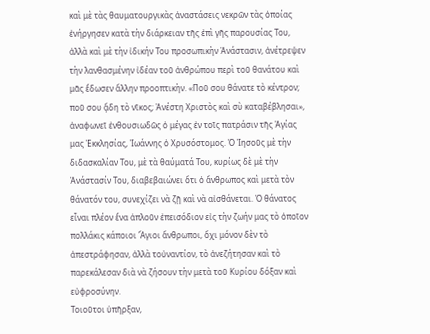καὶ μὲ τὰς θαυματουργικὰς ἀναστάσεις νεκρῶν τὰς ὁποίας ἐνήργησεν κατὰ τὴν διάρκειαν τῆς ἐπὶ γῆς παρουσίας Του, ἀλλὰ καὶ μὲ τὴν ἰδικήν Του προσωπικὴν Ἀνάστασιν, ἀνέτρεψεν τὴν λανθασμένην ἰδέαν τοῦ ἀνθρώπου περὶ τοῦ θανάτου καὶ μᾶς ἔδωσεν ἄλλην προοπτικὴν. «Ποῦ σου θάνατε τὸ κέντρον; ποῦ σου ᾄδη τὸ νῖκος; Ἀνέστη Χριστὸς καὶ σὺ καταβέβλησαι», ἀναφωνεῖ ἐνθουσιωδῶς ὁ μέγας ἐν τοῖς πατράσιν τῆς Ἁγίας μας Ἐκκλησίας, Ἰωάννης ὁ Χρυσόστομος. Ὁ Ἰησοῦς μὲ τὴν διδασκαλίαν Του, μὲ τὰ θαύματά Του, κυρίως δὲ μὲ τὴν Ἀνάστασίν Του, διαβεβαιώνει ὅτι ὁ ἄνθρωπος καὶ μετὰ τὸν θάνατόν του, συνεχίζει νὰ ζῇ καὶ νὰ αἰσθάνεται. Ὁ θάνατος εἶναι πλέον ἕνα ἁπλοῦν ἐπεισόδιον εἰς τὴν ζωήν μας τὸ ὁποῖον πολλάκις κάποιοι Ἅγιοι ἄνθρωποι, ὄχι μόνον δὲν τὸ ἀπεστράφησαν, ἀλλὰ τοὐναντίον, τὸ ἀνεζήτησαν καὶ τὸ παρεκάλεσαν διὰ νὰ ζήσουν τὴν μετὰ τοῦ Κυρίου δόξαν καὶ εὐφροσύνην.
Τοιοῦτοι ὑπῆρξαν,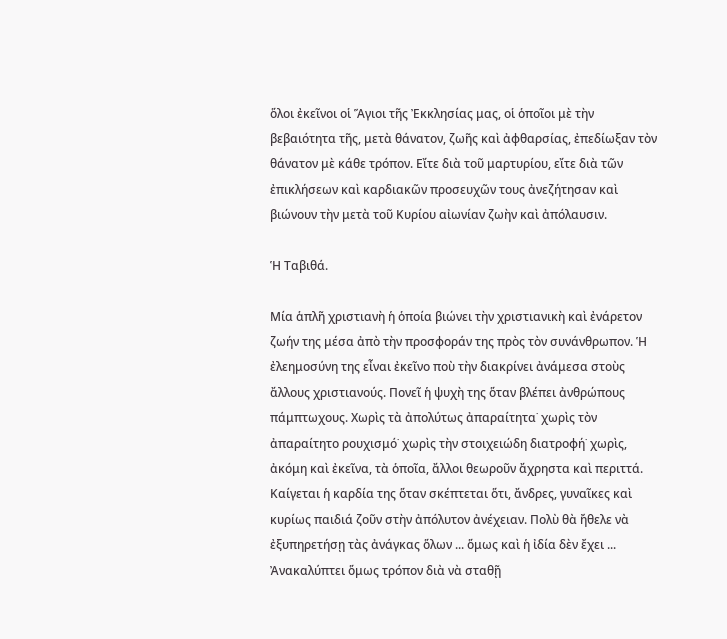ὅλοι ἐκεῖνοι οἱ Ἅγιοι τῆς Ἐκκλησίας μας, οἱ ὁποῖοι μὲ τὴν βεβαιότητα τῆς, μετὰ θάνατον, ζωῆς καὶ ἀφθαρσίας, ἐπεδίωξαν τὸν θάνατον μὲ κάθε τρόπον. Εἴτε διὰ τοῦ μαρτυρίου, εἴτε διὰ τῶν ἐπικλήσεων καὶ καρδιακῶν προσευχῶν τους ἀνεζήτησαν καὶ βιώνουν τὴν μετὰ τοῦ Κυρίου αἰωνίαν ζωὴν καὶ ἀπόλαυσιν.

Ἡ Ταβιθά.

Μία ἁπλῆ χριστιανὴ ἡ ὁποία βιώνει τὴν χριστιανικὴ καὶ ἐνάρετον ζωήν της μέσα ἀπὸ τὴν προσφοράν της πρὸς τὸν συνάνθρωπον. Ἡ ἐλεημοσύνη της εἶναι ἐκεῖνο ποὺ τὴν διακρίνει ἀνάμεσα στοὺς ἄλλους χριστιανούς. Πονεῖ ἡ ψυχὴ της ὅταν βλέπει ἀνθρώπους πάμπτωχους. Χωρὶς τὰ ἀπολύτως ἀπαραίτητα˙ χωρὶς τὸν ἀπαραίτητο ρουχισμό˙ χωρὶς τὴν στοιχειώδη διατροφή˙ χωρὶς, ἀκόμη καὶ ἐκεῖνα, τὰ ὁποῖα, ἄλλοι θεωροῦν ἄχρηστα καὶ περιττά. Καίγεται ἡ καρδία της ὅταν σκέπτεται ὅτι, ἄνδρες, γυναῖκες καὶ κυρίως παιδιά ζοῦν στὴν ἀπόλυτον ἀνέχειαν. Πολὺ θὰ ἤθελε νὰ ἐξυπηρετήσῃ τὰς ἀνάγκας ὅλων ... ὅμως καὶ ἡ ἰδία δὲν ἔχει ...
Ἀνακαλύπτει ὅμως τρόπον διὰ νὰ σταθῇ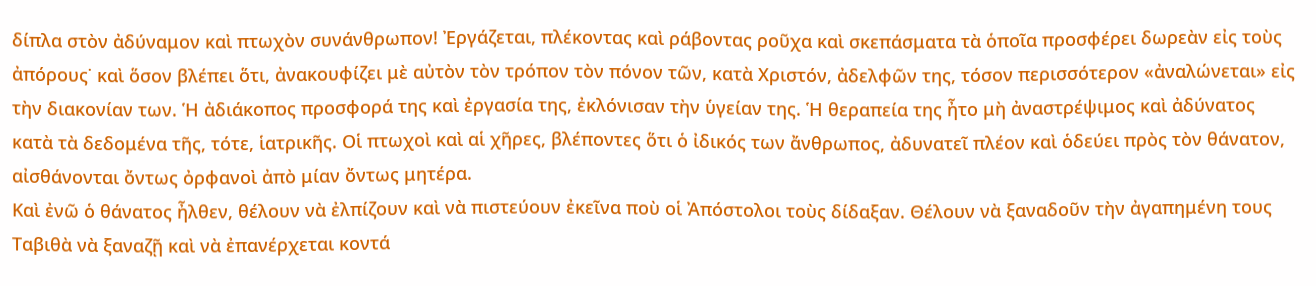δίπλα στὸν ἀδύναμον καὶ πτωχὸν συνάνθρωπον! Ἐργάζεται, πλέκοντας καὶ ράβοντας ροῦχα καὶ σκεπάσματα τὰ ὁποῖα προσφέρει δωρεὰν εἰς τοὺς ἀπόρους˙ καὶ ὅσον βλέπει ὅτι, ἀνακουφίζει μὲ αὐτὸν τὸν τρόπον τὸν πόνον τῶν, κατὰ Χριστόν, ἀδελφῶν της, τόσον περισσότερον «ἀναλώνεται» εἰς τὴν διακονίαν των. Ἡ ἀδιάκοπος προσφορά της καὶ ἐργασία της, ἐκλόνισαν τὴν ὑγείαν της. Ἡ θεραπεία της ἦτο μὴ ἀναστρέψιμος καὶ ἀδύνατος κατὰ τὰ δεδομένα τῆς, τότε, ἱατρικῆς. Οἱ πτωχοὶ καὶ αἱ χῆρες, βλέποντες ὅτι ὁ ἰδικός των ἄνθρωπος, ἀδυνατεῖ πλέον καὶ ὁδεύει πρὸς τὸν θάνατον, αἰσθάνονται ὄντως ὀρφανοὶ ἀπὸ μίαν ὄντως μητέρα.
Καὶ ἐνῶ ὁ θάνατος ἦλθεν, θέλουν νὰ ἐλπίζουν καὶ νὰ πιστεύουν ἐκεῖνα ποὺ οἱ Ἀπόστολοι τοὺς δίδαξαν. Θέλουν νὰ ξαναδοῦν τὴν ἀγαπημένη τους Ταβιθὰ νὰ ξαναζῇ καὶ νὰ ἐπανέρχεται κοντά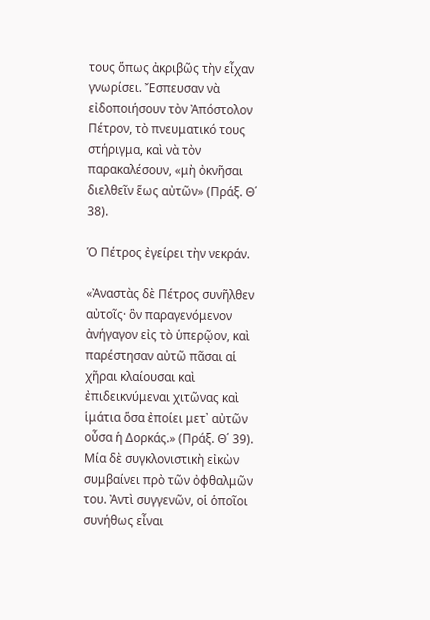τους ὅπως ἀκριβῶς τὴν εἶχαν γνωρίσει. Ἔσπευσαν νὰ εἰδοποιήσουν τὸν Ἀπόστολον Πέτρον, τὸ πνευματικό τους στήριγμα, καὶ νὰ τὸν παρακαλέσουν, «μὴ ὀκνῆσαι διελθεῖν ἕως αὐτῶν» (Πράξ. Θ΄ 38).

Ὁ Πέτρος ἐγείρει τὴν νεκράν.

«Ἀναστὰς δὲ Πέτρος συνῆλθεν αὐτοῖς· ὃν παραγενόμενον ἀνήγαγον εἰς τὸ ὑπερῷον, καὶ παρέστησαν αὐτῶ πᾶσαι αἱ χῆραι κλαίουσαι καὶ ἐπιδεικνύμεναι χιτῶνας καὶ ἱμάτια ὅσα ἐποίει μετ᾿ αὐτῶν οὖσα ἡ Δορκάς.» (Πράξ. Θ΄ 39). Μία δὲ συγκλονιστικὴ εἰκὼν συμβαίνει πρὸ τῶν ὀφθαλμῶν του. Ἀντὶ συγγενῶν, οἱ ὁποῖοι συνήθως εἶναι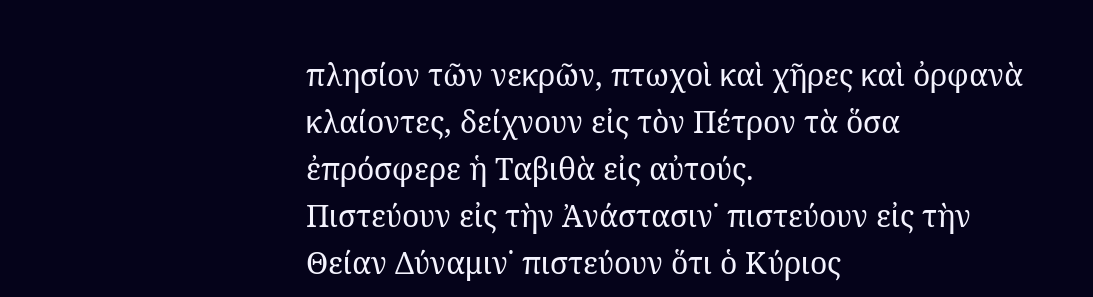πλησίον τῶν νεκρῶν, πτωχοὶ καὶ χῆρες καὶ ὀρφανὰ κλαίοντες, δείχνουν εἰς τὸν Πέτρον τὰ ὅσα ἐπρόσφερε ἡ Ταβιθὰ εἰς αὐτούς.
Πιστεύουν εἰς τὴν Ἀνάστασιν˙ πιστεύουν εἰς τὴν Θείαν Δύναμιν˙ πιστεύουν ὅτι ὁ Κύριος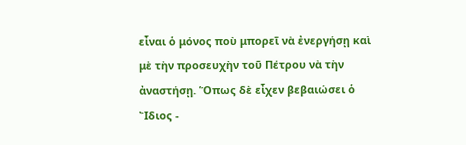εἶναι ὁ μόνος ποὺ μπορεῖ νὰ ἐνεργήσῃ καὶ μὲ τὴν προσευχὴν τοῦ Πέτρου νὰ τὴν ἀναστήσῃ. Ὅπως δὲ εἶχεν βεβαιώσει ὁ Ἴδιος -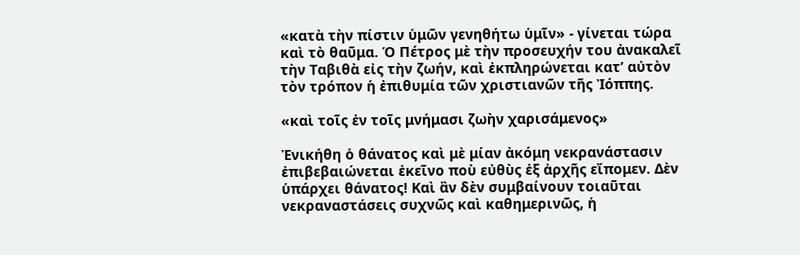«κατὰ τὴν πίστιν ὑμῶν γενηθήτω ὑμῖν» - γίνεται τώρα καὶ τὸ θαῦμα. Ὁ Πέτρος μὲ τὴν προσευχήν του ἀνακαλεῖ τὴν Ταβιθὰ εἰς τὴν ζωήν, καὶ ἐκπληρώνεται κατ’ αὐτὸν τὸν τρόπον ἡ ἐπιθυμία τῶν χριστιανῶν τῆς Ἰόππης.

«καὶ τοῖς ἐν τοῖς μνήμασι ζωὴν χαρισάμενος»

Ἐνικήθη ὁ θάνατος καὶ μὲ μίαν ἀκόμη νεκρανάστασιν ἐπιβεβαιώνεται ἐκεῖνο ποὺ εὐθὺς ἐξ ἀρχῆς εἴπομεν. Δὲν ὑπάρχει θάνατος! Καὶ ἂν δὲν συμβαίνουν τοιαῦται νεκραναστάσεις συχνῶς καὶ καθημερινῶς, ἡ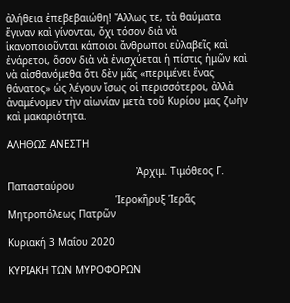ἀλήθεια ἐπεβεβαιώθη! Ἄλλως τε, τὰ θαύματα ἔγιναν καὶ γίνονται, ὄχι τόσον διὰ νὰ ἱκανοποιοῦνται κάποιοι ἄνθρωποι εὐλαβεῖς καὶ ἐνάρετοι, ὅσον διὰ νὰ ἐνισχύεται ἡ πίστις ἡμῶν καὶ νὰ αἰσθανόμεθα ὅτι δὲν μᾶς «περιμένει ἕνας θάνατος» ὡς λέγουν ἴσως οἱ περισσότεροι, ἀλλὰ ἀναμένομεν τὴν αἰωνίαν μετὰ τοῦ Κυρίου μας ζωὴν καὶ μακαριότητα.

ΑΛΗΘΩΣ ΑΝΕΣΤΗ

                                           Ἀρχιμ. Τιμόθεος Γ. Παπασταύρου
                                    Ἱεροκῆρυξ Ἱερᾶς Μητροπόλεως Πατρῶν

Κυριακή 3 Μαΐου 2020

ΚΥΡΙΑΚΗ ΤΩΝ ΜΥΡΟΦΟΡΩΝ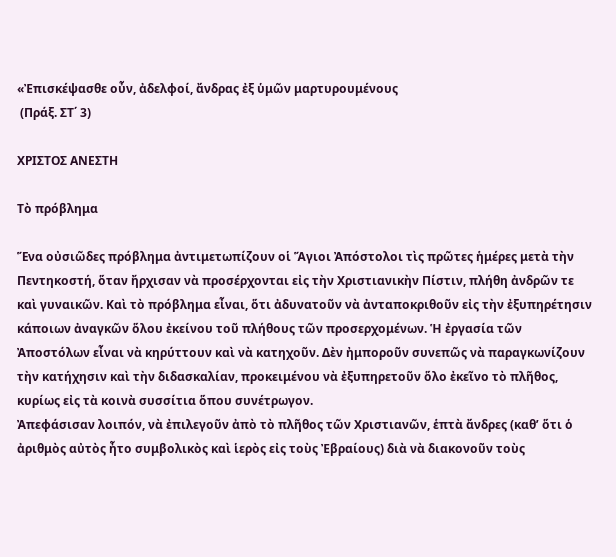«Ἐπισκέψασθε οὖν, ἀδελφοί, ἄνδρας ἐξ ὑμῶν μαρτυρουμένους
 (Πράξ. ΣΤ΄ 3)

ΧΡΙΣΤΟΣ ΑΝΕΣΤΗ

Τὸ πρόβλημα

Ἕνα οὐσιῶδες πρόβλημα ἀντιμετωπίζουν οἱ Ἅγιοι Ἀπόστολοι τὶς πρῶτες ἡμέρες μετὰ τὴν Πεντηκοστή, ὅταν ἤρχισαν νὰ προσέρχονται εἰς τὴν Χριστιανικὴν Πίστιν, πλήθη ἀνδρῶν τε καὶ γυναικῶν. Καὶ τὸ πρόβλημα εἶναι, ὅτι ἀδυνατοῦν νὰ ἀνταποκριθοῦν εἰς τὴν ἐξυπηρέτησιν κάποιων ἀναγκῶν ὅλου ἐκείνου τοῦ πλήθους τῶν προσερχομένων. Ἡ ἐργασία τῶν Ἀποστόλων εἶναι νὰ κηρύττουν καὶ νὰ κατηχοῦν. Δὲν ἠμποροῦν συνεπῶς νὰ παραγκωνίζουν τὴν κατήχησιν καὶ τὴν διδασκαλίαν, προκειμένου νὰ ἐξυπηρετοῦν ὅλο ἐκεῖνο τὸ πλῆθος, κυρίως εἰς τὰ κοινὰ συσσίτια ὅπου συνέτρωγον.
Ἀπεφάσισαν λοιπόν, νὰ ἐπιλεγοῦν ἀπὸ τὸ πλῆθος τῶν Χριστιανῶν, ἑπτὰ ἄνδρες (καθ’ ὅτι ὁ ἀριθμὸς αὐτὸς ἦτο συμβολικὸς καὶ ἱερὸς εἰς τοὺς Ἐβραίους) διὰ νὰ διακονοῦν τοὺς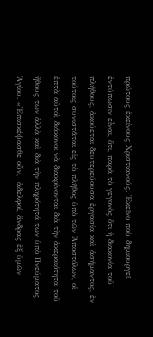πρώτους ἐκείνους Χριστιανούς. Ἐκεῖνο ποὺ δημιουργεῖ ἐντύπωσιν εἶναι, ὅτι, παρὰ τὸ γεγονὸς ὅτι ἡ διακονία τοῦ πλήθους, ἀκούεται δευτερεύουσα ἐργασία καὶ ἀσήμαντος, ἐν τούτοις συνιστᾶται εἰς τὸ πλῆθος ὑπὸ τῶν Ἀποστόλων, οἱ ἑπτὰ αὐτοὶ διάκονοι νὰ διακρίνονται διὰ τὴν ἀκεραιότητα τοῦ ἤθους των ἀλλὰ καὶ διὰ τὴν πληρότητά των ὑπὸ Πνεύματος Ἁγίου. «Ἐπισκέψασθε οὖν,  ἀδελφοί, ἄνδρας ἐξ ὑμῶν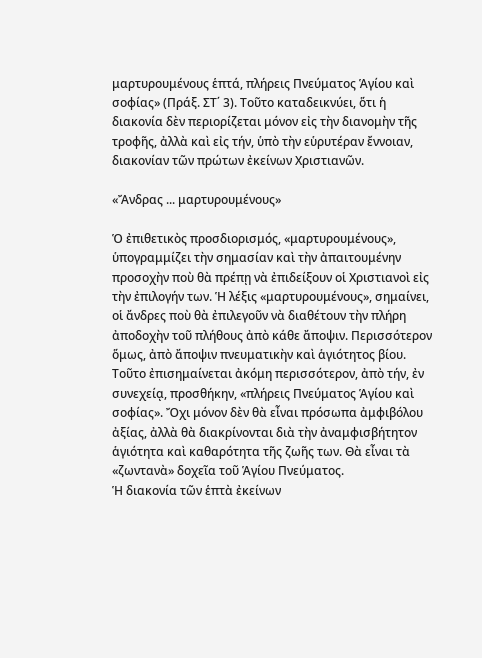μαρτυρουμένους ἑπτά, πλήρεις Πνεύματος Ἁγίου καὶ σοφίας» (Πράξ. ΣΤ΄ 3). Τοῦτο καταδεικνύει, ὅτι ἡ διακονία δὲν περιορίζεται μόνον εἰς τὴν διανομὴν τῆς τροφῆς, ἀλλὰ καὶ εἰς τήν, ὑπὸ τὴν εὑρυτέραν ἔννοιαν, διακονίαν τῶν πρώτων ἐκείνων Χριστιανῶν.

«Ἄνδρας ... μαρτυρουμένους»

Ὁ ἐπιθετικὸς προσδιορισμός, «μαρτυρουμένους», ὑπογραμμίζει τὴν σημασίαν καὶ τὴν ἀπαιτουμένην προσοχὴν ποὺ θὰ πρέπῃ νὰ ἐπιδείξουν οἱ Χριστιανοὶ εἰς τὴν ἐπιλογήν των. Ἡ λέξις «μαρτυρουμένους», σημαίνει, οἱ ἄνδρες ποὺ θὰ ἐπιλεγοῦν νὰ διαθέτουν τὴν πλήρη ἀποδοχὴν τοῦ πλήθους ἀπὸ κάθε ἄποψιν. Περισσότερον ὅμως, ἀπὸ ἄποψιν πνευματικὴν καὶ ἁγιότητος βίου. Τοῦτο ἐπισημαίνεται ἀκόμη περισσότερον, ἀπὸ τήν, ἐν συνεχείᾳ, προσθήκην, «πλήρεις Πνεύματος Ἁγίου καὶ σοφίας». Ὄχι μόνον δὲν θὰ εἶναι πρόσωπα ἀμφιβόλου ἀξίας, ἀλλὰ θὰ διακρίνονται διὰ τὴν ἀναμφισβήτητον ἁγιότητα καὶ καθαρότητα τῆς ζωῆς των. Θὰ εἶναι τὰ «ζωντανὰ» δοχεῖα τοῦ Ἁγίου Πνεύματος.
Ἡ διακονία τῶν ἑπτὰ ἐκείνων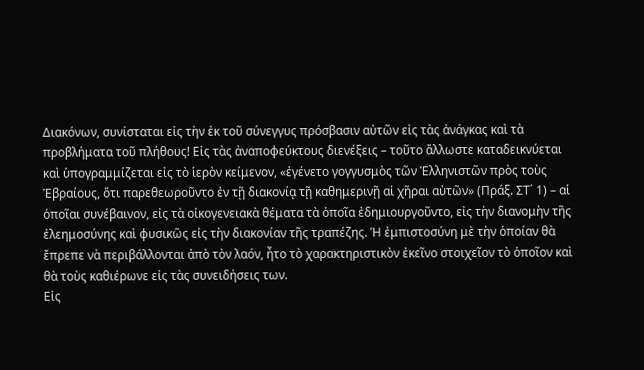Διακόνων, συνίσταται εἰς τὴν ἐκ τοῦ σύνεγγυς πρόσβασιν αὐτῶν εἰς τὰς ἀνάγκας καὶ τὰ προβλήματα τοῦ πλήθους! Εἰς τὰς ἀναποφεύκτους διενέξεις – τοῦτο ἄλλωστε καταδεικνύεται καὶ ὑπογραμμίζεται εἰς τὸ ἱερὸν κείμενον, «ἐγένετο γογγυσμὸς τῶν Ἑλληνιστῶν πρὸς τοὺς Ἑβραίους, ὅτι παρεθεωροῦντο ἐν τῇ διακονίᾳ τῇ καθημερινῇ αἱ χῆραι αὐτῶν» (Πράξ. ΣΤ΄ 1) – αἱ ὁποῖαι συνέβαινον, εἰς τὰ οἰκογενειακὰ θέματα τὰ ὁποῖα ἐδημιουργοῦντο, εἰς τὴν διανομὴν τῆς ἐλεημοσύνης καὶ φυσικῶς εἰς τὴν διακονίαν τῆς τραπέζης. Ἡ ἐμπιστοσύνη μὲ τὴν ὁποίαν θὰ ἔπρεπε νὰ περιβάλλονται ἀπὸ τὸν λαόν, ἦτο τὸ χαρακτηριστικὸν ἐκεῖνο στοιχεῖον τὸ ὁποῖον καὶ θὰ τοὺς καθιέρωνε εἰς τὰς συνειδήσεις των.
Εἰς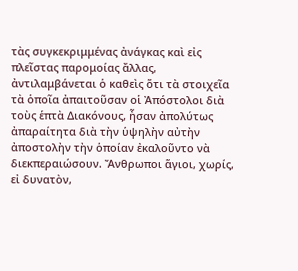τὰς συγκεκριμμένας ἀνάγκας καὶ εἰς πλεῖστας παρομοίας ἄλλας, ἀντιλαμβάνεται ὁ καθεὶς ὅτι τὰ στοιχεῖα τὰ ὁποῖα ἀπαιτοῦσαν οἱ Ἀπόστολοι διὰ τοὺς ἑπτὰ Διακόνους, ἦσαν ἀπολύτως ἀπαραίτητα διὰ τὴν ὑψηλὴν αὐτὴν ἀποστολὴν τὴν ὁποίαν ἐκαλοῦντο νὰ διεκπεραιώσουν. Ἄνθρωποι ἅγιοι, χωρίς, εἰ δυνατὸν,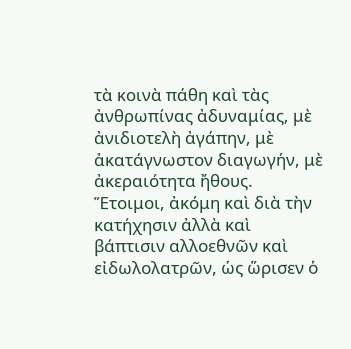τὰ κοινὰ πάθη καὶ τὰς ἀνθρωπίνας ἀδυναμίας, μὲ ἀνιδιοτελὴ ἀγάπην, μὲ ἀκατάγνωστον διαγωγήν, μὲ ἀκεραιότητα ἤθους. Ἕτοιμοι, ἀκόμη καὶ διὰ τὴν κατήχησιν ἀλλὰ καὶ βάπτισιν αλλοεθνῶν καὶ εἰδωλολατρῶν, ὡς ὥρισεν ὁ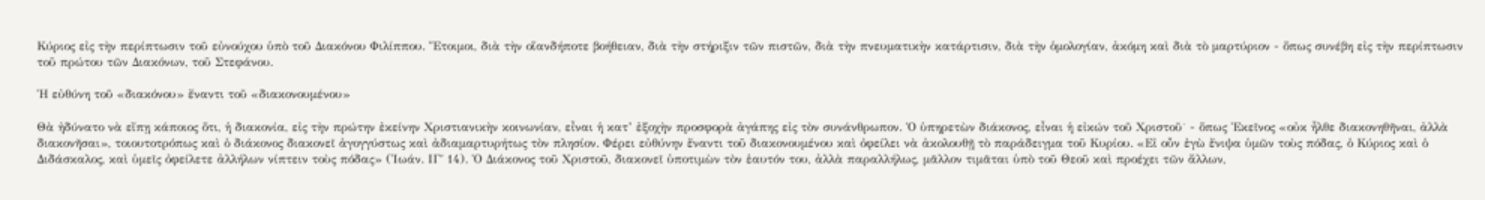Κύριος εἰς τὴν περίπτωσιν τοῦ εὐνούχου ὑπὸ τοῦ Διακόνου Φιλίππου. Ἕτοιμοι, διὰ τὴν οἵανδήποτε βοήθειαν, διὰ τὴν στήριξιν τῶν πιστῶν, διὰ τὴν πνευματικὴν κατάρτισιν, διὰ τὴν ὁμολογίαν, ἀκόμη καὶ διὰ τὸ μαρτύριον - ὅπως συνέβη εἰς τὴν περίπτωσιν τοῦ πρώτου τῶν Διακόνων, τοῦ Στεφάνου.

Ἡ εὐθύνη τοῦ «διακόνου» ἔναντι τοῦ «διακονουμένου»

Θὰ ἠδύνατο νὰ εἴπῃ κάποιος ὅτι, ἡ διακονία, εἰς τὴν πρώτην ἐκείνην Χριστιανικὴν κοινωνίαν, εἶναι ἡ κατ’ ἐξοχὴν προσφορὰ ἀγάπης εἰς τὸν συνάνθρωπον. Ὁ ὑπηρετὼν διάκονος, εἶναι ἡ εἰκών τοῦ Χριστοῦ˙ - ὅπως Ἐκεῖνος «οὐκ ἦλθε διακονηθῆναι, ἀλλὰ διακονῆσαι», τοιουτοτρόπως καὶ ὁ διάκονος διακονεῖ ἀγογγύστως καὶ ἀδιαμαρτυρήτως τὸν πλησίον. Φέρει εὐθύνην ἔναντι τοῦ διακονουμένου καὶ ὀφείλει νὰ ἀκολουθῇ τὸ παράδειγμα τοῦ Κυρίου. «Εἰ οὖν ἐγὼ ἔνιψα ὑμῶν τοὺς πόδας, ὁ Κύριος καὶ ὁ Διδάσκαλος, καὶ ὑμεῖς ὀφείλετε ἀλλήλων νίπτειν τοὺς πόδας» (Ἰωάν. ΙΓ΄ 14). Ὁ Διάκονος τοῦ Χριστοῦ, διακονεῖ ὑποτιμὼν τὸν ἑαυτόν του, ἀλλὰ παραλλήλως, μᾶλλον τιμᾶται ὑπὸ τοῦ Θεοῦ καὶ προέχει τῶν ἄλλων,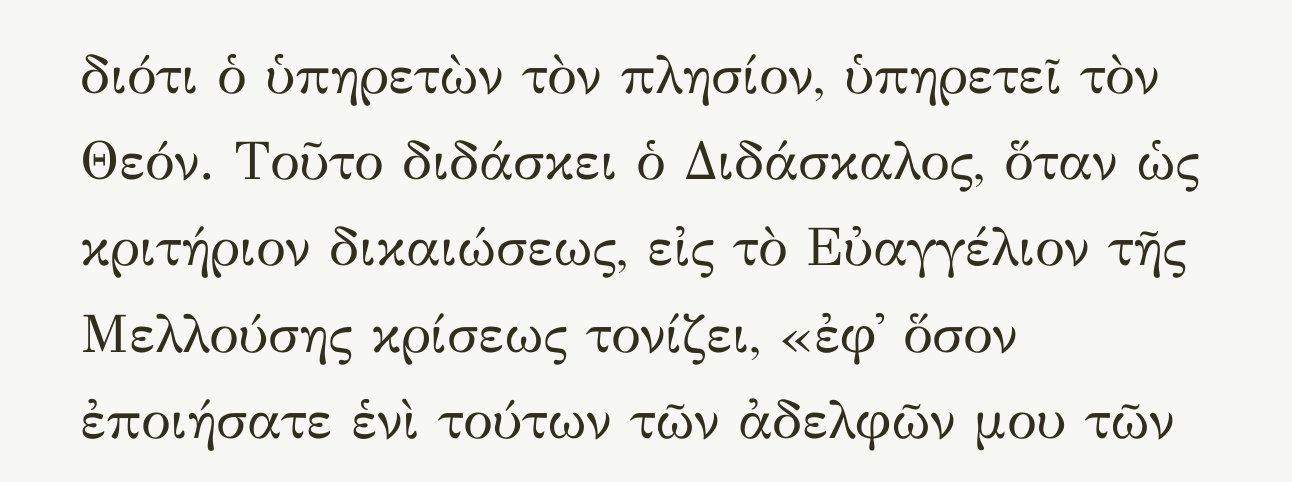διότι ὁ ὑπηρετὼν τὸν πλησίον, ὑπηρετεῖ τὸν Θεόν. Τοῦτο διδάσκει ὁ Διδάσκαλος, ὅταν ὡς κριτήριον δικαιώσεως, εἰς τὸ Εὐαγγέλιον τῆς Μελλούσης κρίσεως τονίζει, «ἐφ᾿ ὅσον ἐποιήσατε ἑνὶ τούτων τῶν ἀδελφῶν μου τῶν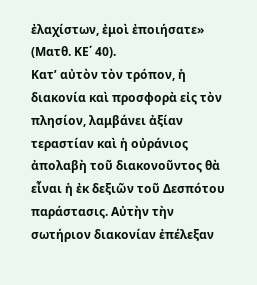ἐλαχίστων, ἐμοὶ ἐποιήσατε» (Ματθ. ΚΕ΄ 40).
Κατ’ αὐτὸν τὸν τρόπον, ἡ διακονία καὶ προσφορὰ εἰς τὸν πλησίον, λαμβάνει ἀξίαν τεραστίαν καὶ ἡ οὐράνιος ἀπολαβὴ τοῦ διακονοῦντος θὰ εἶναι ἡ ἐκ δεξιῶν τοῦ Δεσπότου παράστασις. Αὐτὴν τὴν σωτήριον διακονίαν ἐπέλεξαν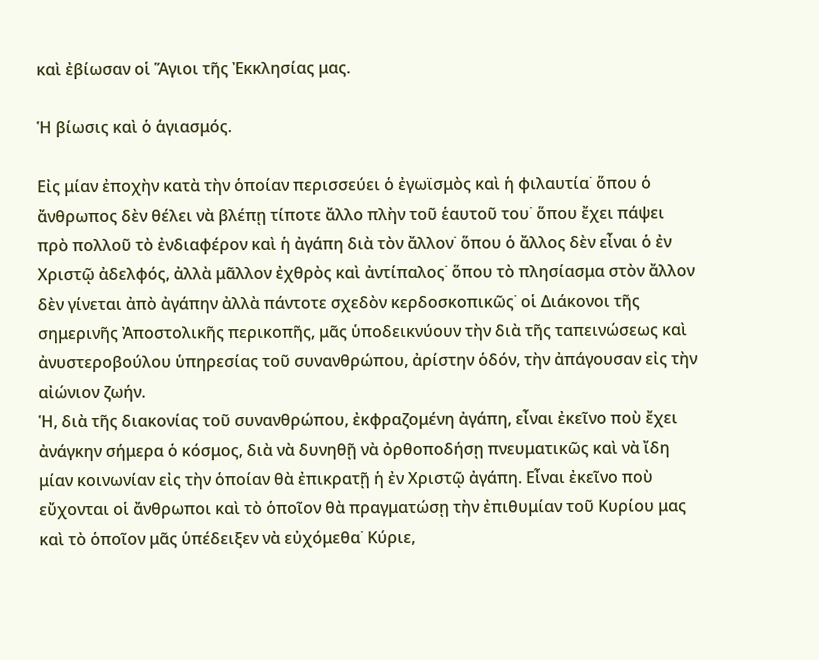καὶ ἐβίωσαν οἱ Ἅγιοι τῆς Ἐκκλησίας μας.

Ἡ βίωσις καὶ ὁ ἁγιασμός.

Εἰς μίαν ἐποχὴν κατὰ τὴν ὁποίαν περισσεύει ὁ ἐγωϊσμὸς καὶ ἡ φιλαυτία˙ ὅπου ὁ ἄνθρωπος δὲν θέλει νὰ βλέπῃ τίποτε ἄλλο πλὴν τοῦ ἑαυτοῦ του˙ ὅπου ἔχει πάψει πρὸ πολλοῦ τὸ ἐνδιαφέρον καὶ ἡ ἀγάπη διὰ τὸν ἄλλον˙ ὅπου ὁ ἄλλος δὲν εἶναι ὁ ἐν Χριστῷ ἀδελφός, ἀλλὰ μᾶλλον ἐχθρὸς καὶ ἀντίπαλος˙ ὅπου τὸ πλησίασμα στὸν ἄλλον δὲν γίνεται ἀπὸ ἀγάπην ἀλλὰ πάντοτε σχεδὸν κερδοσκοπικῶς˙ οἱ Διάκονοι τῆς σημερινῆς Ἀποστολικῆς περικοπῆς, μᾶς ὑποδεικνύουν τὴν διὰ τῆς ταπεινώσεως καὶ ἀνυστεροβούλου ὑπηρεσίας τοῦ συνανθρώπου, ἀρίστην ὁδόν, τὴν ἀπάγουσαν εἰς τὴν αἰώνιον ζωήν.
Ἡ, διὰ τῆς διακονίας τοῦ συνανθρώπου, ἐκφραζομένη ἀγάπη, εἶναι ἐκεῖνο ποὺ ἔχει ἀνάγκην σήμερα ὁ κόσμος, διὰ νὰ δυνηθῇ νὰ ὀρθοποδήσῃ πνευματικῶς καὶ νὰ ἴδη μίαν κοινωνίαν εἰς τὴν ὁποίαν θὰ ἐπικρατῇ ἡ ἐν Χριστῷ ἀγάπη. Εἶναι ἐκεῖνο ποὺ εὔχονται οἱ ἄνθρωποι καὶ τὸ ὁποῖον θὰ πραγματώσῃ τὴν ἐπιθυμίαν τοῦ Κυρίου μας καὶ τὸ ὁποῖον μᾶς ὑπέδειξεν νὰ εὐχόμεθα˙ Κύριε,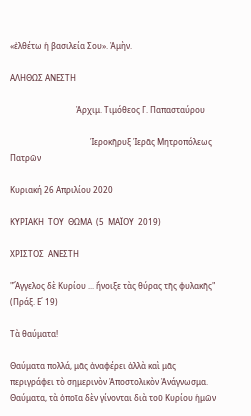«ἐλθέτω ἡ βασιλεία Σου». Ἀμὴν.

ΑΛΗΘΩΣ ΑΝΕΣΤΗ

                                 Ἀρχιμ. Τιμόθεος Γ. Παπασταύρου

                                        Ἱεροκῆρυξ Ἱερᾶς Μητροπόλεως Πατρῶν

Κυριακή 26 Απριλίου 2020

ΚΥΡΙΑΚΗ  ΤΟΥ  ΘΩΜΑ  (5  ΜΑΪΟΥ  2019)

ΧΡΙΣΤΟΣ  ΑΝΕΣΤΗ

"Ἄγγελος δὲ Κυρίου ... ἤνοιξε τὰς θύρας τῆς φυλακῆς" (Πράξ. Ε΄ 19)

Τὰ θαύματα!

Θαύματα πολλά, μᾶς ἀναφέρει ἀλλὰ καὶ μᾶς περιγράφει τὸ σημερινὸν Ἀποστολικὸν Ἀνάγνωσμα. Θαύματα, τὰ ὁποῖα δὲν γίνονται διὰ τοῦ Κυρίου ἡμῶν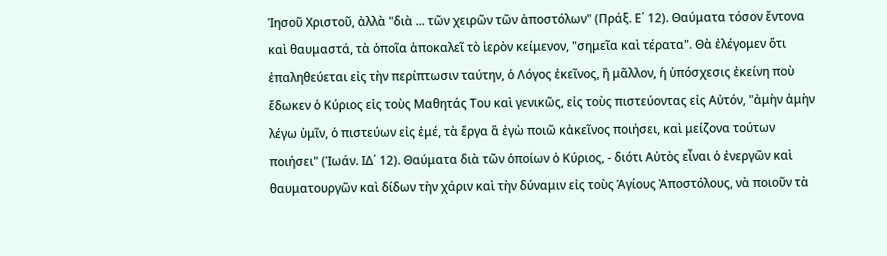Ἰησοῦ Χριστοῦ, ἀλλὰ "διὰ ... τῶν χειρῶν τῶν ἀποστόλων" (Πράξ. Ε΄ 12). Θαύματα τόσον ἔντονα καὶ θαυμαστά, τὰ ὁποῖα ἀποκαλεῖ τὸ ἱερὸν κείμενον, "σημεῖα καὶ τέρατα". Θὰ ἐλέγομεν ὅτι ἐπαληθεύεται εἰς τὴν περίπτωσιν ταύτην, ὁ Λόγος ἐκεῖνος, ἢ μᾶλλον, ἡ ὑπόσχεσις ἐκείνη ποὺ ἔδωκεν ὁ Κύριος εἰς τοὺς Μαθητάς Του καὶ γενικῶς, εἰς τοὺς πιστεύοντας εἰς Αὐτόν, "ἀμὴν ἀμὴν λέγω ὑμῖν, ὁ πιστεύων εἰς ἐμέ, τὰ ἔργα ἃ ἐγὼ ποιῶ κἀκεῖνος ποιήσει, καὶ μείζονα τούτων ποιήσει" (Ἰωάν. ΙΔ΄ 12). Θαύματα διὰ τῶν ὁποίων ὁ Κύριος, - διότι Αὐτὸς εἶναι ὁ ἐνεργῶν καὶ θαυματουργῶν καὶ δίδων τὴν χάριν καὶ τὴν δύναμιν εἰς τοὺς Ἁγίους Ἀποστόλους, νὰ ποιοῦν τὰ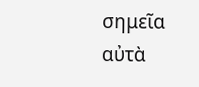σημεῖα αὐτὰ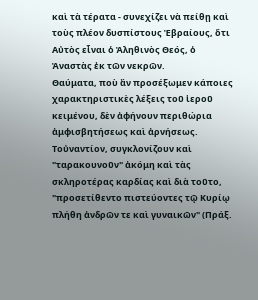καὶ τὰ τέρατα - συνεχίζει νὰ πείθῃ καὶ τοὺς πλέον δυσπίστους Ἐβραίους, ὅτι Αὐτὸς εἶναι ὁ Ἀληθινὸς Θεός, ὁ Ἀναστὰς ἐκ τῶν νεκρῶν.
Θαύματα, ποὺ ἂν προσέξωμεν κάποιες χαρακτηριστικὲς λέξεις τοῦ ἱεροῦ κειμένου, δὲν ἀφήνουν περιθώρια ἀμφισβητήσεως καὶ ἀρνήσεως.  Τοὐναντίον, συγκλονίζουν καὶ "ταρακουνοῦν" ἀκόμη καὶ τὰς σκληροτέρας καρδίας καὶ διὰ τοῦτο, "προσετίθεντο πιστεύοντες τῷ Κυρίῳ πλήθη ἀνδρῶν τε καὶ γυναικῶν" (Πράξ.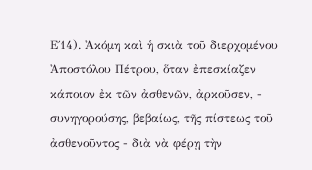Ε΄14). Ἀκόμη καὶ ἡ σκιὰ τοῦ διερχομένου Ἀποστόλου Πέτρου, ὅταν ἐπεσκίαζεν κάποιον ἐκ τῶν ἀσθενῶν, ἀρκοῦσεν, - συνηγορούσης, βεβαίως, τῆς πίστεως τοῦ ἀσθενοῦντος - διὰ νὰ φέρῃ τὴν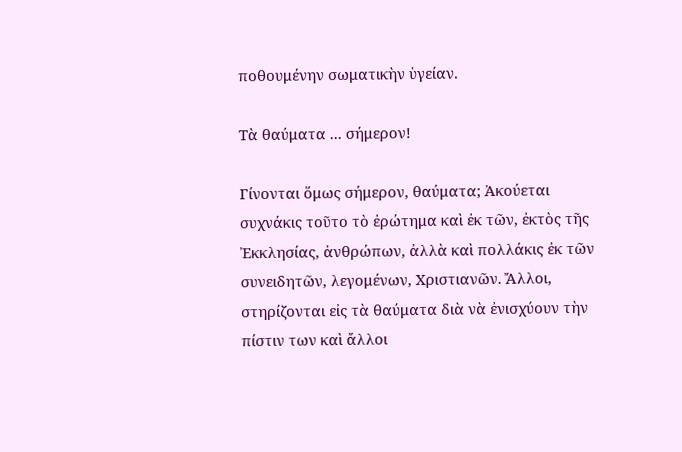ποθουμένην σωματικὴν ὑγείαν.

Τὰ θαύματα ... σήμερον!

Γίνονται ὅμως σήμερον, θαύματα; Ἀκούεται συχνάκις τοῦτο τὸ ἐρώτημα καὶ ἐκ τῶν, ἐκτὸς τῆς Ἐκκλησίας, ἀνθρώπων, ἀλλὰ καὶ πολλάκις ἐκ τῶν συνειδητῶν, λεγομένων, Χριστιανῶν. Ἄλλοι, στηρίζονται εἰς τὰ θαύματα διὰ νὰ ἐνισχύουν τὴν πίστιν των καὶ ἄλλοι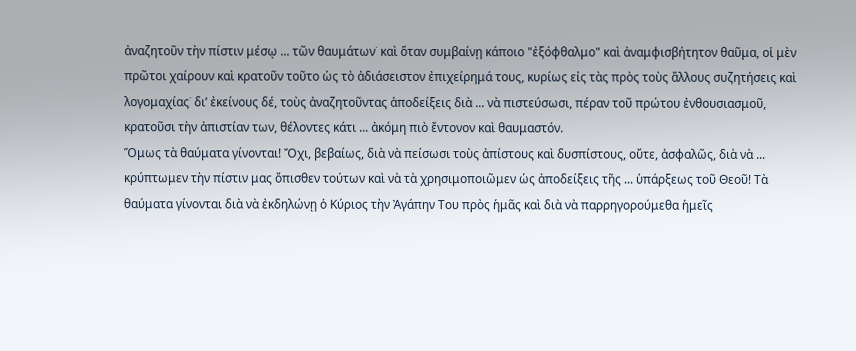ἀναζητοῦν τὴν πίστιν μέσῳ ... τῶν θαυμάτων˙ καὶ ὅταν συμβαίνῃ κάποιο "ἐξόφθαλμο" καὶ ἀναμφισβήτητον θαῦμα, οἱ μὲν πρῶτοι χαίρουν καὶ κρατοῦν τοῦτο ὡς τὸ ἀδιάσειστον ἐπιχείρημά τους, κυρίως εἰς τὰς πρὸς τοὺς ἄλλους συζητήσεις καὶ λογομαχίας˙ δι’ ἐκείνους δέ, τοὺς ἀναζητοῦντας ἀποδείξεις διὰ ... νὰ πιστεύσωσι, πέραν τοῦ πρώτου ἐνθουσιασμοῦ, κρατοῦσι τὴν ἀπιστίαν των, θέλοντες κάτι ... ἀκόμη πιὸ ἔντονον καὶ θαυμαστόν.
Ὅμως τὰ θαύματα γίνονται! Ὄχι, βεβαίως, διὰ νὰ πείσωσι τοὺς ἀπίστους καὶ δυσπίστους, οὔτε, ἀσφαλῶς, διὰ νὰ ... κρύπτωμεν τὴν πίστιν μας ὄπισθεν τούτων καὶ νὰ τὰ χρησιμοποιῶμεν ὡς ἀποδείξεις τῆς ... ὑπάρξεως τοῦ Θεοῦ! Τὰ θαύματα γίνονται διὰ νὰ ἐκδηλώνῃ ὁ Κύριος τὴν Ἀγάπην Του πρὸς ἡμᾶς καὶ διὰ νὰ παρρηγορούμεθα ἡμεῖς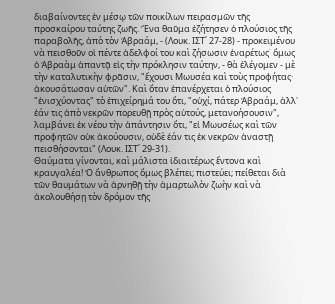διαβαίνοντες ἐν μέσῳ τῶν ποικίλων πειρασμῶν τῆς προσκαίρου ταύτης ζωῆς. Ἕνα θαῦμα ἐζήτησεν ὁ πλούσιος τῆς παραβολῆς, ἀπὸ τὸν Ἀβραάμ, - (Λουκ. ΙΣΤ΄ 27-28) - προκειμένου νὰ πεισθοῦν οἱ πέντε ἀδελφοί του καὶ ζήσωσιν ἐναρέτως˙ ὅμως ὁ Ἀβραὰμ ἀπαντᾷ εἰς τὴν πρόκλησιν ταύτην, - θὰ ἐλέγομεν - μὲ τὴν καταλυτικὴν φρᾶσιν, "ἔχουσι Μωυσέα καὶ τοὺς προφήτας· ἀκουσάτωσαν αὐτῶν". Καὶ ὅταν ἐπανέρχεται ὁ πλούσιος "ἐνισχύοντας" τὸ ἐπιχείρημά του ὅτι, "οὐχί, πάτερ Ἀβραάμ, ἀλλ᾿ ἐάν τις ἀπὸ νεκρῶν πορευθῇ πρὸς αὐτούς, μετανοήσουσιν", λαμβάνει ἐκ νέου τὴν ἀπάντησιν ὅτι, "εἰ Μωυσέως καὶ τῶν προφητῶν οὐκ ἀκούουσιν, οὐδὲ ἐάν τις ἐκ νεκρῶν ἀναστῇ πεισθήσονται" (Λουκ. ΙΣΤ΄ 29-31).
Θαύματα γίνονται, καὶ μάλιστα ἰδιαιτέρως ἔντονα καὶ κραυγαλέα! Ὁ ἄνθρωπος ὅμως βλέπει; πιστεύει; πείθεται διὰ τῶν θαυμάτων νὰ ἀρνηθῇ τὴν ἁμαρτωλὸν ζωὴν καὶ νὰ ἀκολουθήσῃ τὸν δρόμον τῆς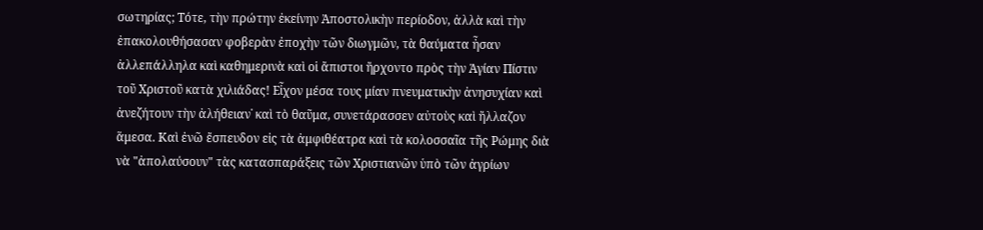σωτηρίας; Τότε, τὴν πρώτην ἐκείνην Ἀποστολικὴν περίοδον, ἀλλὰ καὶ τὴν ἐπακολουθήσασαν φοβερὰν ἐποχὴν τῶν διωγμῶν, τὰ θαύματα ἦσαν ἀλλεπάλληλα καὶ καθημερινὰ καὶ οἱ ἄπιστοι ἤρχοντο πρὸς τὴν Ἁγίαν Πίστιν τοῦ Χριστοῦ κατὰ χιλιάδας! Εἶχον μέσα τους μίαν πνευματικὴν ἀνησυχίαν καὶ ἀνεζήτουν τὴν ἀλήθειαν˙ καὶ τὸ θαῦμα, συνετάρασσεν αὐτοὺς καὶ ἤλλαζον ἅμεσα. Καὶ ἐνῶ ἔσπευδον εἰς τὰ ἀμφιθέατρα καὶ τὰ κολοσσαῖα τῆς Ρώμης διὰ νὰ "ἀπολαύσουν" τὰς κατασπαράξεις τῶν Χριστιανῶν ὑπὸ τῶν ἀγρίων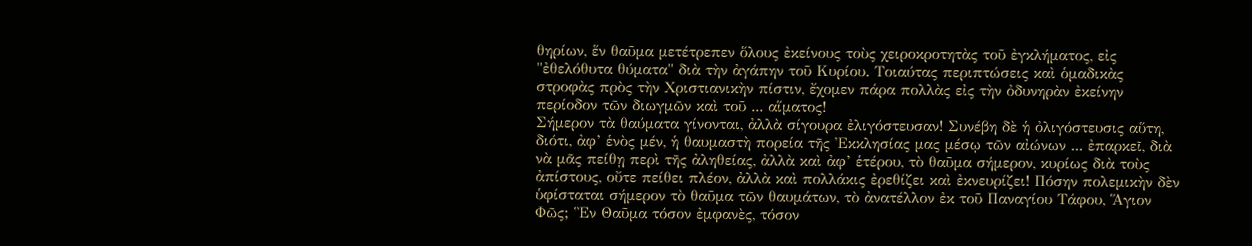θηρίων, ἕν θαῦμα μετέτρεπεν ὅλους ἐκείνους τοὺς χειροκροτητὰς τοῦ ἐγκλήματος, εἰς "ἐθελόθυτα θύματα" διὰ τὴν ἀγάπην τοῦ Κυρίου. Τοιαύτας περιπτώσεις καὶ ὁμαδικὰς στροφὰς πρὸς τὴν Χριστιανικὴν πίστιν, ἔχομεν πάρα πολλὰς εἰς τὴν ὀδυνηρὰν ἐκείνην περίοδον τῶν διωγμῶν καὶ τοῦ ... αἵματος!
Σήμερον τὰ θαύματα γίνονται, ἀλλὰ σίγουρα ἐλιγόστευσαν! Συνέβη δὲ ἡ ὀλιγόστευσις αὕτη, διότι, ἀφ’ ἑνὸς μέν, ἡ θαυμαστὴ πορεία τῆς Ἐκκλησίας μας μέσῳ τῶν αἰώνων ... ἐπαρκεῖ, διὰ νὰ μᾶς πείθῃ περὶ τῆς ἀληθείας, ἀλλὰ καὶ ἀφ’ ἑτέρου, τὸ θαῦμα σήμερον, κυρίως διὰ τοὺς ἀπίστους, οὔτε πείθει πλέον, ἀλλὰ καὶ πολλάκις ἐρεθίζει καὶ ἐκνευρίζει! Πόσην πολεμικὴν δὲν ὑφίσταται σήμερον τὸ θαῦμα τῶν θαυμάτων, τὸ ἀνατέλλον ἐκ τοῦ Παναγίου Τάφου, Ἅγιον Φῶς; Ἓν Θαῦμα τόσον ἐμφανὲς, τόσον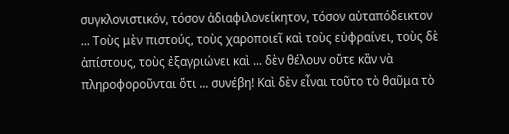συγκλονιστικόν, τόσον ἀδιαφιλονείκητον, τόσον αὐταπόδεικτον ... Τοὺς μὲν πιστούς, τοὺς χαροποιεῖ καὶ τοὺς εὐφραίνει, τοὺς δὲ ἀπίστους, τοὺς ἐξαγριώνει καὶ ... δὲν θέλουν οὔτε κἂν νὰ πληροφοροῦνται ὅτι ... συνέβη! Καὶ δὲν εἶναι τοῦτο τὸ θαῦμα τὸ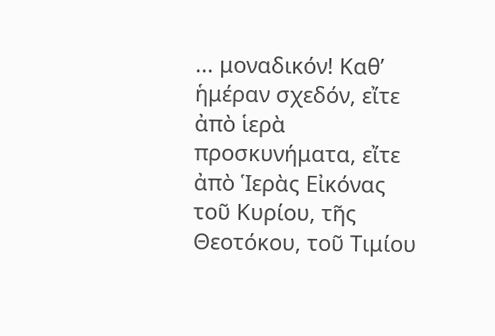... μοναδικόν! Καθ’ ἡμέραν σχεδόν, εἴτε ἀπὸ ἱερὰ προσκυνήματα, εἴτε ἀπὸ Ἱερὰς Εἰκόνας τοῦ Κυρίου, τῆς Θεοτόκου, τοῦ Τιμίου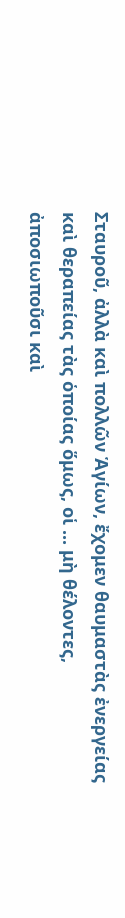Σταυροῦ, ἀλλὰ καὶ πολλῶν Ἁγίων, ἔχομεν θαυμαστὰς ἐνεργείας καὶ θεραπείας τὰς ὁποίας ὅμως, οἱ ... μὴ θέλοντες, ἀποσιωποῦσι καὶ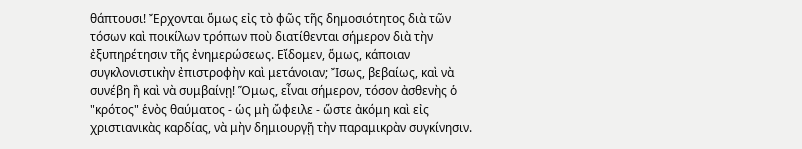θάπτουσι! Ἔρχονται ὅμως εἰς τὸ φῶς τῆς δημοσιότητος διὰ τῶν τόσων καὶ ποικίλων τρόπων ποὺ διατίθενται σήμερον διὰ τὴν ἐξυπηρέτησιν τῆς ἐνημερώσεως. Εἴδομεν, ὅμως, κάποιαν συγκλονιστικὴν ἐπιστροφὴν καὶ μετάνοιαν; Ἴσως, βεβαίως, καὶ νὰ συνέβη ἢ καὶ νὰ συμβαίνῃ! Ὅμως, εἶναι σήμερον, τόσον ἀσθενὴς ὁ "κρότος" ἑνὸς θαύματος - ὡς μὴ ὤφειλε - ὥστε ἀκόμη καὶ εἰς χριστιανικὰς καρδίας, νὰ μὴν δημιουργῇ τὴν παραμικρὰν συγκίνησιν.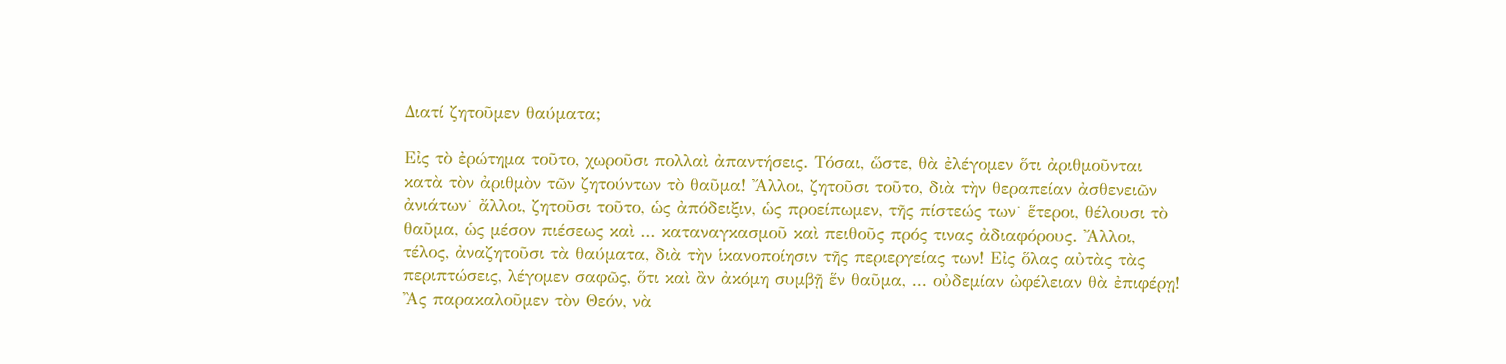Διατί ζητοῦμεν θαύματα;

Εἰς τὸ ἐρώτημα τοῦτο, χωροῦσι πολλαὶ ἀπαντήσεις. Τόσαι, ὥστε, θὰ ἐλέγομεν ὅτι ἀριθμοῦνται κατὰ τὸν ἀριθμὸν τῶν ζητούντων τὸ θαῦμα! Ἄλλοι, ζητοῦσι τοῦτο, διὰ τὴν θεραπείαν ἀσθενειῶν ἀνιάτων˙ ἄλλοι, ζητοῦσι τοῦτο, ὡς ἀπόδειξιν, ὡς προείπωμεν, τῆς πίστεώς των˙ ἕτεροι, θέλουσι τὸ θαῦμα, ὡς μέσον πιέσεως καὶ ... καταναγκασμοῦ καὶ πειθοῦς πρός τινας ἀδιαφόρους. Ἄλλοι, τέλος, ἀναζητοῦσι τὰ θαύματα, διὰ τὴν ἱκανοποίησιν τῆς περιεργείας των! Εἰς ὅλας αὐτὰς τὰς περιπτώσεις, λέγομεν σαφῶς, ὅτι καὶ ἂν ἀκόμη συμβῇ ἕν θαῦμα, ... οὐδεμίαν ὠφέλειαν θὰ ἐπιφέρῃ!
Ἂς παρακαλοῦμεν τὸν Θεόν, νὰ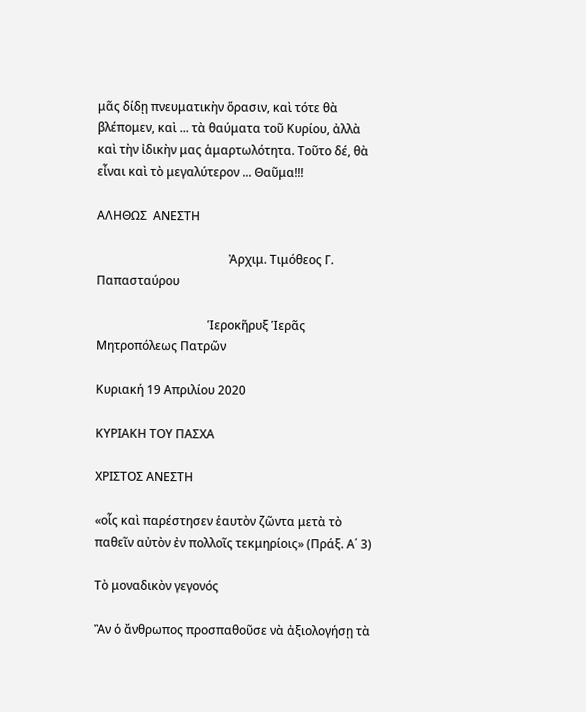μᾶς δίδῃ πνευματικὴν ὅρασιν, καὶ τότε θὰ βλέπομεν, καὶ ... τὰ θαύματα τοῦ Κυρίου, ἀλλὰ καὶ τὴν ἰδικὴν μας ἁμαρτωλότητα. Τοῦτο δέ, θὰ εἶναι καὶ τὸ μεγαλύτερον ... Θαῦμα!!!

ΑΛΗΘΩΣ  ΑΝΕΣΤΗ

                                            Ἀρχιμ. Τιμόθεος Γ. Παπασταύρου

                                     Ἱεροκῆρυξ Ἱερᾶς Μητροπόλεως Πατρῶν

Κυριακή 19 Απριλίου 2020

ΚΥΡΙΑΚΗ ΤΟΥ ΠΑΣΧΑ

ΧΡΙΣΤΟΣ ΑΝΕΣΤΗ

«οἷς καὶ παρέστησεν ἑαυτὸν ζῶντα μετὰ τὸ
παθεῖν αὐτὸν ἐν πολλοῖς τεκμηρίοις» (Πράξ. Α΄ 3)

Τὸ μοναδικὸν γεγονός

Ἂν ὁ ἄνθρωπος προσπαθοῦσε νὰ ἀξιολογήσῃ τὰ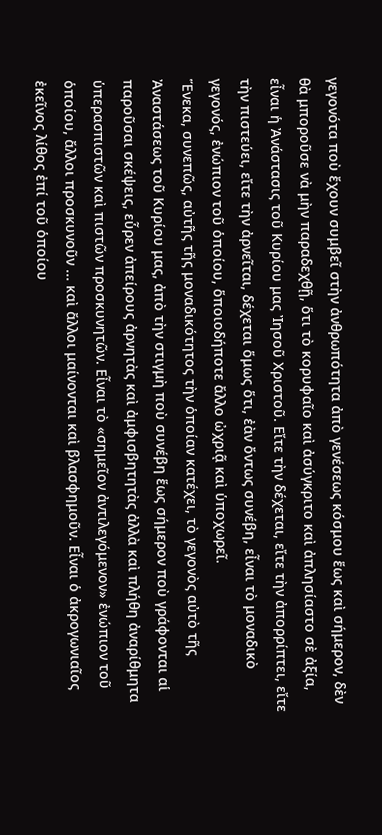γεγονότα ποὺ ἔχουν συμβεῖ στὴν ἀνθρωπότητα ἀπὸ γενέσεως κόσμου ἕως καὶ σήμερον, δὲν θὰ μποροῦσε νὰ μὴν παραδεχθῇ, ὅτι τὸ κορυφαῖο καὶ ἀσύγκριτο καὶ ἀπλησίαστο σὲ ἀξία, εἶναι ἡ Ἀνάστασις τοῦ Κυρίου μας Ἰησοῦ Χριστοῦ. Εἴτε τὴν δέχεται, εἴτε τὴν ἀπορρίπτει, εἴτε τὴν πιστεύει, εἴτε τὴν ἀρνεῖται, δέχεται ὅμως ὅτι, ἐὰν ὄντως συνέβη, εἶναι τὸ μοναδικὸ γεγονός, ἐνώπιον τοῦ ὁποίου, ὅποιοδήποτε ἄλλο ὠχριᾷ καὶ ὑποχωρεῖ.
Ἕνεκα, συνεπῶς, αὐτῆς τῆς μοναδικότητος τὴν ὁποίαν κατέχει, τὸ γεγονὸς αὐτὸ τῆς Ἀναστάσεως τοῦ Κυρίου μας, ἀπὸ τὴν στιγμὴ ποὺ συνέβη ἕως σήμερον ποὺ γράφονται αἱ παροῦσαι σκέψεις, εὗρεν ἀπείρους ἀρνητὰς καὶ ἀμφισβητητὰς ἀλλὰ καὶ πλήθη ἀναρίθμητα ὑπερασπιστῶν καὶ πιστῶν προσκυνητῶν. Εἶναι τὸ «σημεῖον ἀντιλεγόμενον» ἐνώπιον τοῦ ὁποίου, ἄλλοι προσκυνοῦν ... καὶ ἄλλοι μαίνονται καὶ βλασφημοῦν. Εἶναι ὁ ἀκρογωνιαῖος ἐκεῖνος λίθος ἐπί τοῦ ὁποίου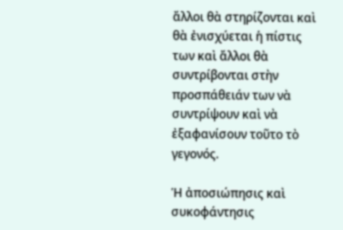ἄλλοι θὰ στηρίζονται καὶ θὰ ἐνισχύεται ἡ πίστις των καὶ ἄλλοι θὰ συντρίβονται στὴν προσπάθειάν των νὰ συντρίψουν καὶ νὰ ἐξαφανίσουν τοῦτο τὸ γεγονός.

Ἡ ἀποσιώπησις καὶ συκοφάντησις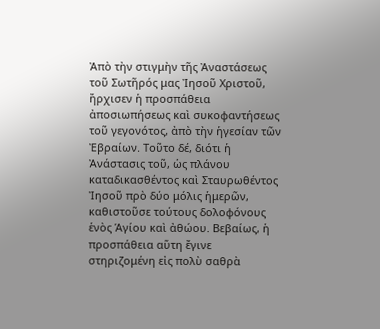Ἀπὸ τὴν στιγμὴν τῆς Ἀναστάσεως τοῦ Σωτῆρός μας Ἰησοῦ Χριστοῦ, ἤρχισεν ἡ προσπάθεια ἀποσιωπήσεως καὶ συκοφαντήσεως τοῦ γεγονότος, ἀπὸ τὴν ἡγεσίαν τῶν Ἐβραίων. Τοῦτο δέ, διότι ἡ Ἀνάστασις τοῦ, ὡς πλάνου καταδικασθέντος καὶ Σταυρωθέντος Ἰησοῦ πρὸ δύο μόλις ἡμερῶν, καθιστοῦσε τούτους δολοφόνους ἑνὸς Ἁγίου καὶ ἀθώου. Βεβαίως, ἡ προσπάθεια αὕτη ἔγινε στηριζομένη εἰς πολὺ σαθρὰ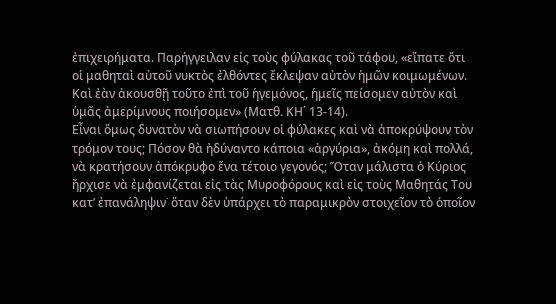ἐπιχειρήματα. Παρήγγειλαν εἰς τοὺς φύλακας τοῦ τάφου, «εἴπατε ὅτι οἱ μαθηταὶ αὐτοῦ νυκτὸς ἐλθόντες ἔκλεψαν αὐτὸν ἡμῶν κοιμωμένων. Καὶ ἐὰν ἀκουσθῇ τοῦτο ἐπὶ τοῦ ἡγεμόνος, ἡμεῖς πείσομεν αὐτὸν καὶ ὑμᾶς ἀμερίμνους ποιήσομεν» (Ματθ. ΚΗ΄ 13-14).
Εἶναι ὅμως δυνατὸν νὰ σιωπήσουν οἱ φύλακες καὶ νὰ ἀποκρύψουν τὸν τρόμον τους; Πόσον θὰ ἠδύναντο κάποια «ἀργύρια», ἀκόμη καὶ πολλά, νὰ κρατήσουν ἀπόκρυφο ἕνα τέτοιο γεγονός; Ὅταν μάλιστα ὁ Κύριος ἤρχισε νὰ ἐμφανίζεται εἰς τὰς Μυροφόρους καὶ εἰς τοὺς Μαθητάς Του κατ’ ἐπανάληψιν˙ ὅταν δὲν ὑπάρχει τὸ παραμικρὸν στοιχεῖον τὸ ὁποῖον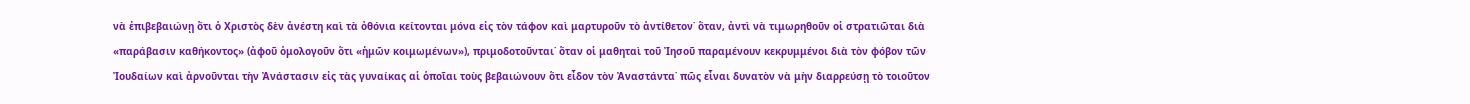νὰ ἐπιβεβαιώνῃ ὅτι ὁ Χριστὸς δὲν ἀνέστη καὶ τὰ ὀθόνια κείτονται μόνα εἰς τὸν τάφον καὶ μαρτυροῦν τὸ ἀντίθετον˙ ὅταν, ἀντὶ νὰ τιμωρηθοῦν οἱ στρατιῶται διὰ «παράβασιν καθήκοντος» (ἀφοῦ ὁμολογοῦν ὅτι «ἡμῶν κοιμωμένων»), πριμοδοτοῦνται˙ ὅταν οἱ μαθηταὶ τοῦ Ἰησοῦ παραμένουν κεκρυμμένοι διὰ τὸν φόβον τῶν Ἰουδαίων καὶ ἀρνοῦνται τὴν Ἀνάστασιν εἰς τὰς γυναίκας αἱ ὁποῖαι τοὺς βεβαιώνουν ὅτι εἶδον τὸν Ἀναστάντα˙ πῶς εἶναι δυνατὸν νὰ μὴν διαρρεύσῃ τὸ τοιοῦτον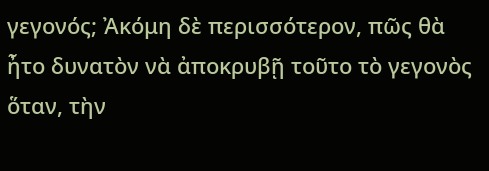γεγονός; Ἀκόμη δὲ περισσότερον, πῶς θὰ ἦτο δυνατὸν νὰ ἀποκρυβῇ τοῦτο τὸ γεγονὸς ὅταν, τὴν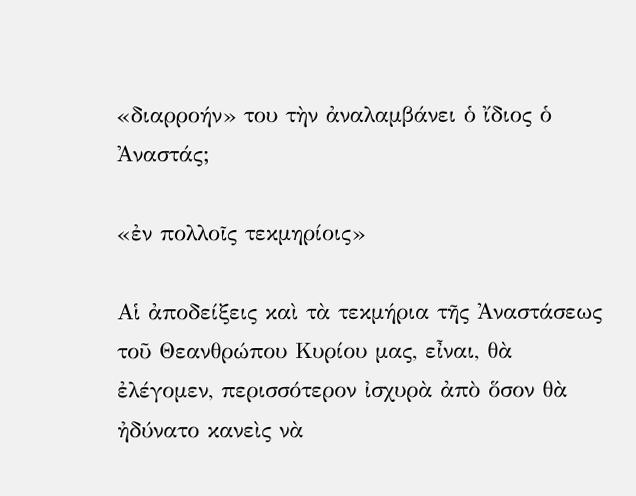«διαρροήν» του τὴν ἀναλαμβάνει ὁ ἴδιος ὁ Ἀναστάς;

«ἐν πολλοῖς τεκμηρίοις»

Αἱ ἀποδείξεις καὶ τὰ τεκμήρια τῆς Ἀναστάσεως τοῦ Θεανθρώπου Κυρίου μας, εἶναι, θὰ ἐλέγομεν, περισσότερον ἰσχυρὰ ἀπὸ ὅσον θὰ ἠδύνατο κανεὶς νὰ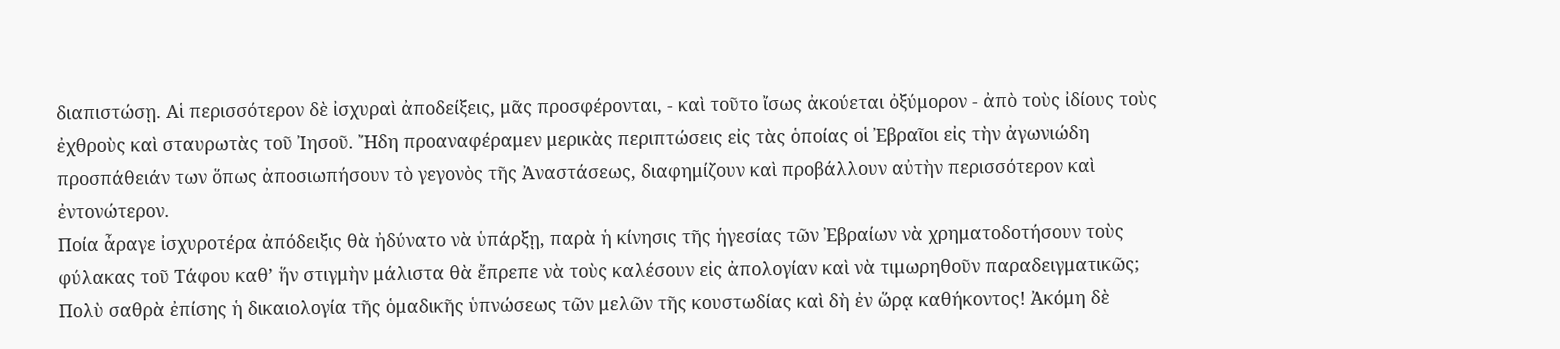διαπιστώσῃ. Αἱ περισσότερον δὲ ἰσχυραὶ ἀποδείξεις, μᾶς προσφέρονται, - καὶ τοῦτο ἴσως ἀκούεται ὀξύμορον - ἀπὸ τοὺς ἰδίους τοὺς ἐχθροὺς καὶ σταυρωτὰς τοῦ Ἰησοῦ. Ἤδη προαναφέραμεν μερικὰς περιπτώσεις εἰς τὰς ὁποίας οἱ Ἐβραῖοι εἰς τὴν ἀγωνιώδη προσπάθειάν των ὅπως ἀποσιωπήσουν τὸ γεγονὸς τῆς Ἀναστάσεως, διαφημίζουν καὶ προβάλλουν αὐτὴν περισσότερον καὶ ἐντονώτερον.
Ποία ἆραγε ἰσχυροτέρα ἀπόδειξις θὰ ἠδύνατο νὰ ὑπάρξῃ, παρὰ ἡ κίνησις τῆς ἡγεσίας τῶν Ἐβραίων νὰ χρηματοδοτήσουν τοὺς φύλακας τοῦ Τάφου καθ’ ἥν στιγμὴν μάλιστα θὰ ἔπρεπε νὰ τοὺς καλέσουν εἰς ἀπολογίαν καὶ νὰ τιμωρηθοῦν παραδειγματικῶς; Πολὺ σαθρὰ ἐπίσης ἡ δικαιολογία τῆς ὁμαδικῆς ὑπνώσεως τῶν μελῶν τῆς κουστωδίας καὶ δὴ ἐν ὥρᾳ καθήκοντος! Ἀκόμη δὲ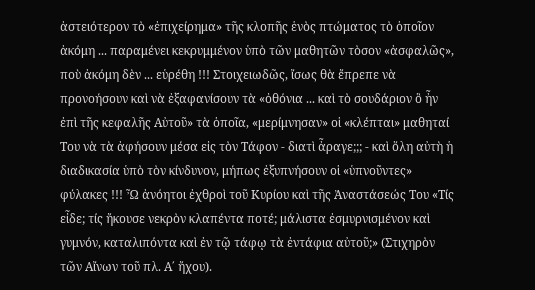ἀστειότερον τὸ «ἐπιχείρημα» τῆς κλοπῆς ἑνὸς πτώματος τὸ ὁποῖον ἀκόμη ... παραμένει κεκρυμμένον ὑπὸ τῶν μαθητῶν τὸσον «ἀσφαλῶς», ποὺ ἀκόμη δὲν ... εὑρέθη !!! Στοιχειωδῶς, ἴσως θὰ ἔπρεπε νὰ προνοήσουν καὶ νὰ ἐξαφανίσουν τὰ «ὀθόνια ... καὶ τὸ σουδάριον ὃ ἦν ἐπὶ τῆς κεφαλῆς Αὐτοῦ» τὰ ὁποῖα, «μερίμνησαν» οἱ «κλέπται» μαθηταί Του νὰ τὰ ἀφήσουν μέσα εἰς τὸν Τάφον - διατὶ ἆραγε;;; - καὶ ὅλη αὐτὴ ἡ διαδικασία ὑπὸ τὸν κίνδυνον, μήπως ἐξυπνήσουν οἱ «ὑπνοῦντες» φύλακες !!! Ὦ ἀνόητοι ἐχθροὶ τοῦ Κυρίου καὶ τῆς Ἀναστάσεώς Του «Τίς εἶδε; τίς ἤκουσε νεκρὸν κλαπέντα ποτέ; μάλιστα ἐσμυρνισμένον καὶ γυμνόν, καταλιπόντα καὶ ἐν τῷ τάφῳ τὰ ἐντάφια αὐτοῦ;» (Στιχηρὸν τῶν Αἴνων τοῦ πλ. Α΄ ἤχου).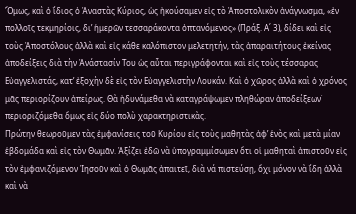Ὅμως, καὶ ὁ ἴδιος ὁ Ἀναστὰς Κύριος, ὡς ἠκούσαμεν εἰς τὸ Ἀποστολικὸν ἀνάγνωσμα, «ἐν πολλοῖς τεκμηρίοις, δι’ ἡμερῶν τεσσαράκοντα ὀπτανόμενος» (Πράξ. Α΄ 3), δίδει καὶ εἰς τοὺς Ἀποστόλους ἀλλὰ καὶ εἰς κάθε καλόπιστον μελετητήν, τὰς ἀπαραιτήτους ἐκείνας ἀποδείξεις διὰ τὴν Ἀνάστασίν Του ὡς αὗται περιγράφονται καὶ εἰς τοὺς τέσσαρας Εὐαγγελιστάς, κατ’ ἐξοχὴν δὲ εἰς τὸν Εὐαγγελιστὴν Λουκάν. Καὶ ὁ χῶρος ἀλλὰ καὶ ὁ χρόνος μᾶς περιορίζουν ἀπείρως. Θὰ ἠδυνάμεθα νὰ καταγράψωμεν πληθώραν ἀποδείξεων˙ περιοριζόμεθα ὅμως εἰς δύο πολὺ χαρακτηριστικὰς.
Πρώτην θεωροῦμεν τὰς ἐμφανίσεις τοῦ Κυρίου εἰς τοὺς μαθητὰς ἀφ’ ἑνὸς καὶ μετὰ μίαν ἑβδομάδα καὶ εἰς τὸν Θωμᾶν. Ἀξίζει ἐδῶ νὰ ὑπογραμμίσωμεν ὅτι οἱ μαθηταὶ ἀπιστοῦν εἰς τὸν ἐμφανιζόμενον Ἰησοῦν καὶ ὁ Θωμᾶς ἀπαιτεῖ, διὰ νά πιστεύσῃ, ὄχι μόνον νὰ ἴδη ἀλλὰ καὶ νὰ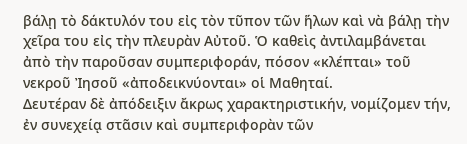βάλῃ τὸ δάκτυλόν του εἰς τὸν τῦπον τῶν ἥλων καὶ νὰ βάλῃ τὴν χεῖρα του εἰς τὴν πλευρὰν Αὐτοῦ. Ὁ καθεὶς ἀντιλαμβάνεται ἀπὸ τὴν παροῦσαν συμπεριφοράν, πόσον «κλέπται» τοῦ νεκροῦ Ἰησοῦ «ἀποδεικνύονται» οἱ Μαθηταί.
Δευτέραν δὲ ἀπόδειξιν ἄκρως χαρακτηριστικήν, νομίζομεν τήν, ἐν συνεχείᾳ στᾶσιν καὶ συμπεριφορὰν τῶν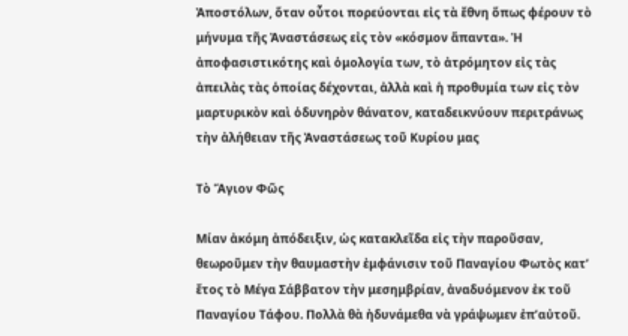Ἀποστόλων, ὅταν οὗτοι πορεύονται εἰς τὰ ἔθνη ὅπως φέρουν τὸ μήνυμα τῆς Ἀναστάσεως εἰς τὸν «κόσμον ἅπαντα». Ἡ ἀποφασιστικότης καὶ ὁμολογία των, τὸ ἀτρόμητον εἰς τὰς ἀπειλὰς τὰς ὁποίας δέχονται, ἀλλὰ καὶ ἡ προθυμία των εἰς τὸν μαρτυρικὸν καὶ ὁδυνηρὸν θάνατον, καταδεικνύουν περιτράνως τὴν ἀλήθειαν τῆς Ἀναστάσεως τοῦ Κυρίου μας

Τὸ Ἅγιον Φῶς

Μίαν ἀκόμη ἀπόδειξιν, ὡς κατακλεῖδα εἰς τὴν παροῦσαν, θεωροῦμεν τὴν θαυμαστὴν ἐμφάνισιν τοῦ Παναγίου Φωτὸς κατ’ ἔτος τὸ Μέγα Σάββατον τὴν μεσημβρίαν, ἀναδυόμενον ἐκ τοῦ Παναγίου Τάφου. Πολλὰ θὰ ἠδυνάμεθα νὰ γράψωμεν ἐπ’αὐτοῦ.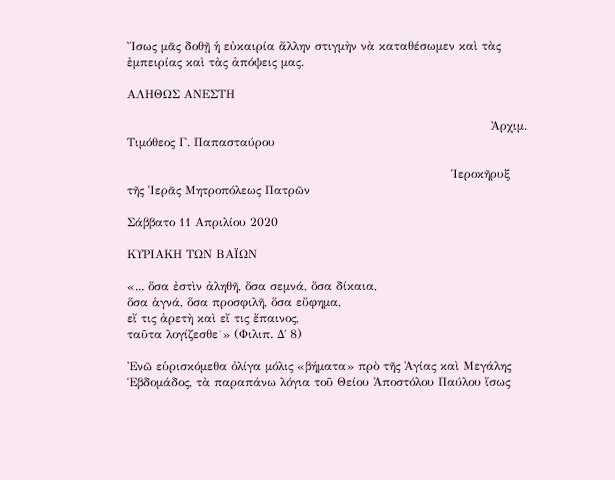Ἴσως μᾶς δοθῇ ἡ εὐκαιρία ἄλλην στιγμὴν νὰ καταθέσωμεν καὶ τὰς ἐμπειρίας καὶ τὰς ἀπόψεις μας.

ΑΛΗΘΩΣ ΑΝΕΣΤΗ

                                                                                           Ἀρχιμ. Τιμόθεος Γ. Παπασταύρου

                                                                                 Ἱεροκῆρυξ τῆς Ἱερᾶς Μητροπόλεως Πατρῶν

Σάββατο 11 Απριλίου 2020

ΚΥΡΙΑΚΗ ΤΩΝ ΒΑΪΩΝ

«... ὅσα ἐστὶν ἀληθῆ, ὅσα σεμνά, ὅσα δίκαια,
ὅσα ἁγνά, ὅσα προσφιλῆ, ὅσα εὔφημα,
εἴ τις ἀρετὴ καὶ εἴ τις ἔπαινος,
ταῦτα λογίζεσθε˙» (Φιλιπ. Δ΄ 8)

Ἐνῶ εὑρισκόμεθα ὀλίγα μόλις «βήματα» πρὸ τῆς Ἁγίας καὶ Μεγάλης Ἑβδομάδος, τὰ παραπάνω λόγια τοῦ Θείου Ἀποστόλου Παύλου ἴσως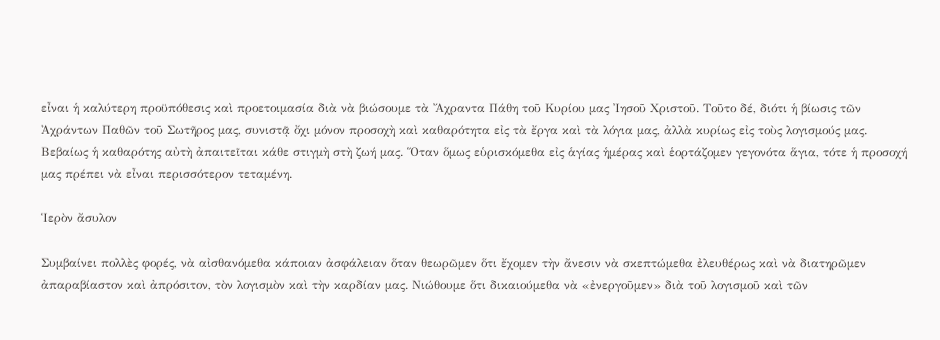εἶναι ἡ καλύτερη προϋπόθεσις καὶ προετοιμασία διὰ νὰ βιώσουμε τὰ Ἄχραντα Πάθη τοῦ Κυρίου μας Ἰησοῦ Χριστοῦ. Τοῦτο δέ, διότι ἡ βίωσις τῶν Ἀχράντων Παθῶν τοῦ Σωτῆρος μας, συνιστᾷ ὄχι μόνον προσοχὴ καὶ καθαρότητα εἰς τὰ ἔργα καὶ τὰ λόγια μας, ἀλλὰ κυρίως εἰς τοὺς λογισμούς μας. Βεβαίως ἡ καθαρότης αὐτὴ ἀπαιτεῖται κάθε στιγμὴ στὴ ζωή μας. Ὅταν ὅμως εὑρισκόμεθα εἰς ἁγίας ἡμέρας καὶ ἑορτάζομεν γεγονότα ἅγια, τότε ἡ προσοχή μας πρέπει νὰ εἶναι περισσότερον τεταμένη.

Ἱερὸν ἄσυλον

Συμβαίνει πολλὲς φορές, νὰ αἰσθανόμεθα κάποιαν ἀσφάλειαν ὅταν θεωρῶμεν ὅτι ἔχομεν τὴν ἄνεσιν νὰ σκεπτώμεθα ἐλευθέρως καὶ νὰ διατηρῶμεν ἀπαραβίαστον καὶ ἀπρόσιτον, τὸν λογισμὸν καὶ τὴν καρδίαν μας. Νιώθουμε ὅτι δικαιούμεθα νὰ «ἐνεργοῦμεν» διὰ τοῦ λογισμοῦ καὶ τῶν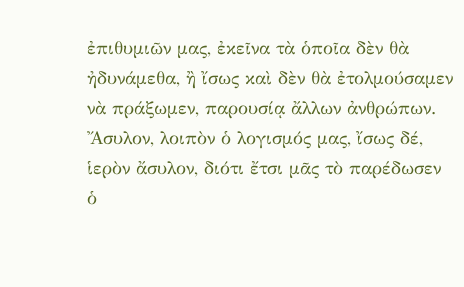ἐπιθυμιῶν μας, ἐκεῖνα τὰ ὁποῖα δὲν θὰ ἠδυνάμεθα, ἢ ἴσως καὶ δὲν θὰ ἐτολμούσαμεν νὰ πράξωμεν, παρουσίᾳ ἄλλων ἀνθρώπων. Ἄσυλον, λοιπὸν ὁ λογισμός μας, ἴσως δέ, ἱερὸν ἄσυλον, διότι ἔτσι μᾶς τὸ παρέδωσεν ὁ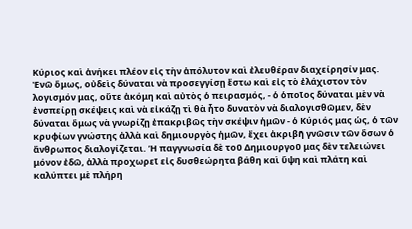Κύριος καὶ ἀνήκει πλέον εἰς τὴν ἀπόλυτον καὶ ἐλευθέραν διαχείρησίν μας.
Ἐνῶ ὅμως, οὐδεὶς δύναται νὰ προσεγγίσῃ ἔστω καὶ εἰς τὸ ἐλάχιστον τὸν λογισμόν μας, οὔτε ἀκόμη καὶ αὐτὸς ὁ πειρασμός, - ὁ ὁποῖος δύναται μὲν νὰ ἐνσπείρῃ σκέψεις καὶ νὰ εἰκάζῃ τὶ θὰ ἦτο δυνατὸν νὰ διαλογισθῶμεν, δὲν δύναται ὅμως νὰ γνωρίζῃ ἐπακριβῶς τὴν σκέψιν ἡμῶν - ὁ Κύριός μας ὡς, ὁ τῶν κρυφίων γνώστης ἀλλὰ καὶ δημιουργὸς ἡμῶν, ἔχει ἀκριβῆ γνῶσιν τῶν ὅσων ὁ ἄνθρωπος διαλογίζεται. Ἡ παγγνωσία δὲ τοῦ Δημιουργοῦ μας δὲν τελειώνει μόνον ἐδῶ, ἀλλὰ προχωρεῖ εἰς δυσθεώρητα βάθη καὶ ὕψη καὶ πλάτη καὶ καλύπτει μὲ πλήρη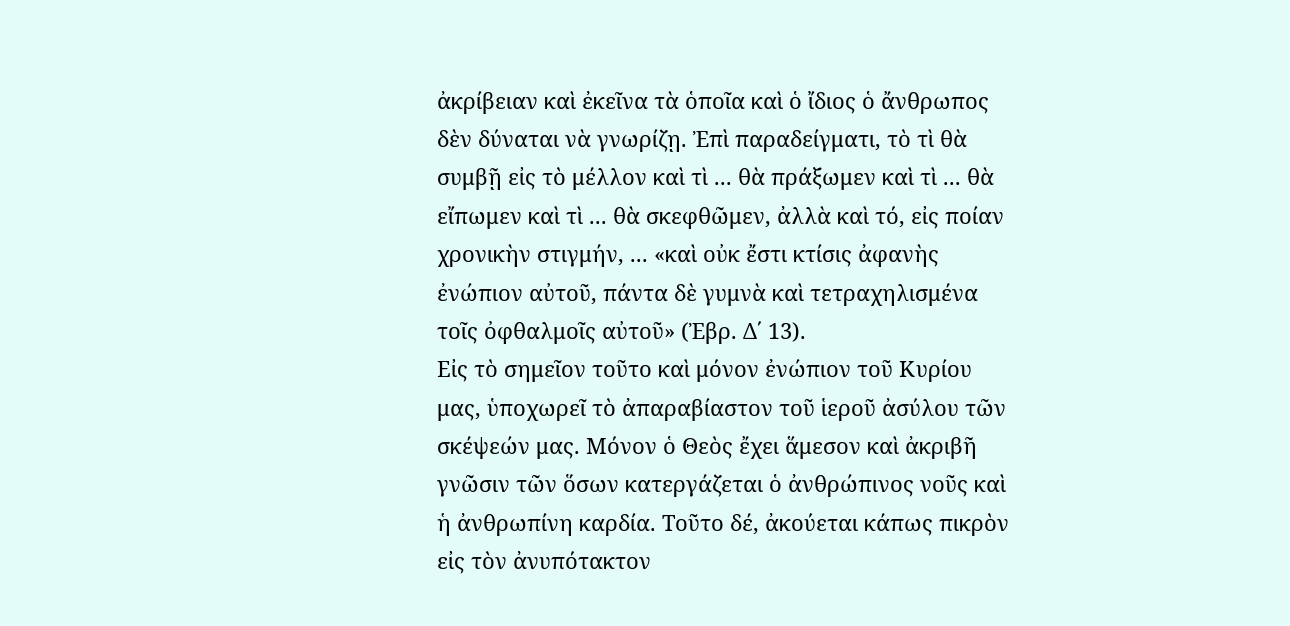ἀκρίβειαν καὶ ἐκεῖνα τὰ ὁποῖα καὶ ὁ ἴδιος ὁ ἄνθρωπος δὲν δύναται νὰ γνωρίζῃ. Ἐπὶ παραδείγματι, τὸ τὶ θὰ συμβῇ εἰς τὸ μέλλον καὶ τὶ ... θὰ πράξωμεν καὶ τὶ ... θὰ εἴπωμεν καὶ τὶ ... θὰ σκεφθῶμεν, ἀλλὰ καὶ τό, εἰς ποίαν χρονικὴν στιγμήν, ... «καὶ οὐκ ἔστι κτίσις ἀφανὴς ἐνώπιον αὐτοῦ, πάντα δὲ γυμνὰ καὶ τετραχηλισμένα τοῖς ὀφθαλμοῖς αὐτοῦ» (Ἐβρ. Δ΄ 13).
Εἰς τὸ σημεῖον τοῦτο καὶ μόνον ἐνώπιον τοῦ Κυρίου μας, ὑποχωρεῖ τὸ ἀπαραβίαστον τοῦ ἱεροῦ ἀσύλου τῶν σκέψεών μας. Μόνον ὁ Θεὸς ἔχει ἅμεσον καὶ ἀκριβῆ γνῶσιν τῶν ὅσων κατεργάζεται ὁ ἀνθρώπινος νοῦς καὶ ἡ ἀνθρωπίνη καρδία. Τοῦτο δέ, ἀκούεται κάπως πικρὸν εἰς τὸν ἀνυπότακτον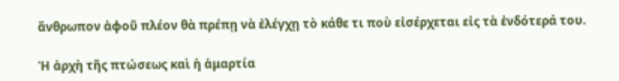ἄνθρωπον ἀφοῦ πλέον θὰ πρέπῃ νὰ ἐλέγχῃ τὸ κάθε τι ποὺ εἰσέρχεται εἰς τὰ ἐνδότερά του.

Ἡ ἀρχὴ τῆς πτώσεως καὶ ἡ ἁμαρτία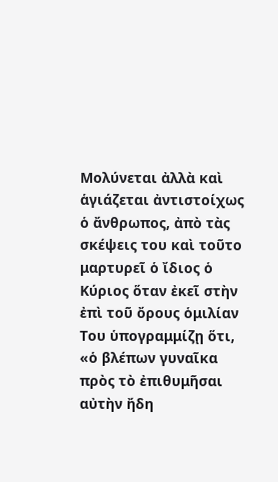Μολύνεται ἀλλὰ καὶ ἁγιάζεται ἀντιστοίχως ὁ ἄνθρωπος, ἀπὸ τὰς σκέψεις του καὶ τοῦτο μαρτυρεῖ ὁ ἴδιος ὁ Κύριος ὅταν ἐκεῖ στὴν ἐπὶ τοῦ ὄρους ὁμιλίαν Του ὑπογραμμίζῃ ὅτι, «ὁ βλέπων γυναῖκα πρὸς τὸ ἐπιθυμῆσαι αὐτὴν ἤδη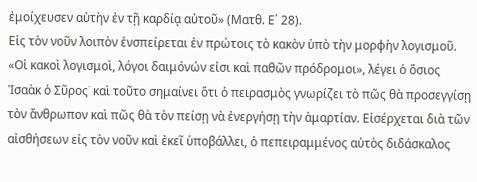ἐμοίχευσεν αὐτὴν ἐν τῇ καρδίᾳ αὐτοῦ» (Ματθ. Ε΄ 28).
Εἰς τὸν νοῦν λοιπὸν ἐνσπείρεται ἐν πρώτοις τὸ κακὸν ὑπὸ τὴν μορφὴν λογισμοῦ. «Οἱ κακοὶ λογισμοὶ, λόγοι δαιμόνών εἰσι καὶ παθῶν πρόδρομοι», λέγει ὁ ὅσιος Ἰσαὰκ ὁ Σῦρος˙ καὶ τοῦτο σημαίνει ὅτι ὁ πειρασμὸς γνωρίζει τὸ πῶς θὰ προσεγγίσῃ τὸν ἄνθρωπον καὶ πῶς θὰ τὸν πείσῃ νὰ ἐνεργήσῃ τὴν ἁμαρτίαν. Εἰσέρχεται διὰ τῶν αἰσθήσεων εἰς τὸν νοῦν καὶ ἐκεῖ ὑποβάλλει, ὁ πεπειραμμένος αὐτὸς διδάσκαλος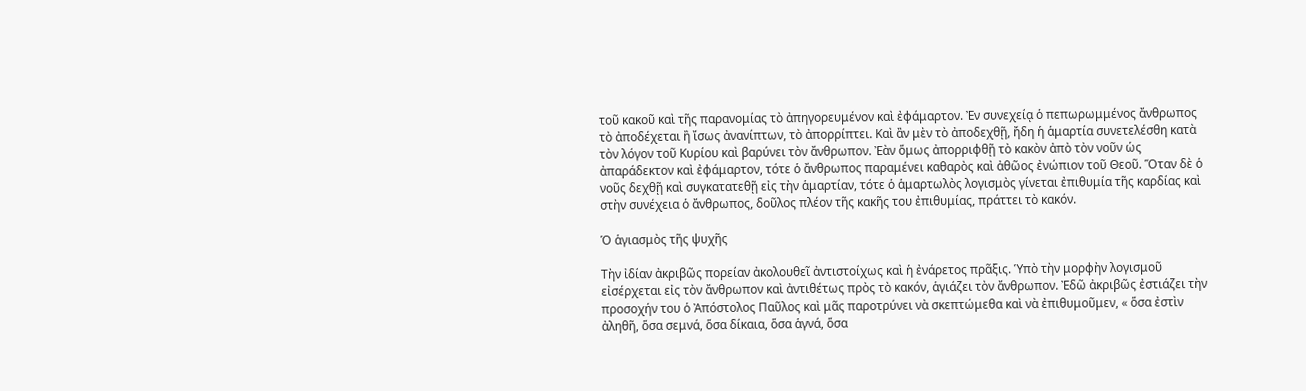τοῦ κακοῦ καὶ τῆς παρανομίας τὸ ἀπηγορευμένον καὶ ἐφάμαρτον. Ἐν συνεχείᾳ ὁ πεπωρωμμένος ἄνθρωπος τὸ ἀποδέχεται ἢ ἴσως ἀνανίπτων, τὸ ἀπορρίπτει. Καὶ ἂν μὲν τὸ ἀποδεχθῇ, ἤδη ἡ ἁμαρτία συνετελέσθη κατὰ τὸν λόγον τοῦ Κυρίου καὶ βαρύνει τὸν ἄνθρωπον. Ἐὰν ὅμως ἀπορριφθῇ τὸ κακὸν ἀπὸ τὸν νοῦν ὡς ἀπαράδεκτον καὶ ἐφάμαρτον, τότε ὁ ἄνθρωπος παραμένει καθαρὸς καὶ ἀθῶος ἐνώπιον τοῦ Θεοῦ. Ὅταν δὲ ὁ νοῦς δεχθῇ καὶ συγκατατεθῇ εἰς τὴν ἁμαρτίαν, τότε ὁ ἁμαρτωλὸς λογισμὸς γίνεται ἐπιθυμία τῆς καρδίας καὶ στὴν συνέχεια ὁ ἄνθρωπος, δοῦλος πλέον τῆς κακῆς του ἐπιθυμίας, πράττει τὸ κακόν.

Ὁ ἁγιασμὸς τῆς ψυχῆς

Τὴν ἰδίαν ἀκριβῶς πορείαν ἀκολουθεῖ ἀντιστοίχως καὶ ἡ ἐνάρετος πρᾶξις. Ὑπὸ τὴν μορφὴν λογισμοῦ εἰσέρχεται εἰς τὸν ἄνθρωπον καὶ ἀντιθέτως πρὸς τὸ κακόν, ἁγιάζει τὸν ἄνθρωπον. Ἐδῶ ἀκριβῶς ἐστιάζει τὴν προσοχήν του ὁ Ἀπόστολος Παῦλος καὶ μᾶς παροτρύνει νὰ σκεπτώμεθα καὶ νὰ ἐπιθυμοῦμεν, « ὅσα ἐστὶν ἀληθῆ, ὅσα σεμνά, ὅσα δίκαια, ὅσα ἁγνά, ὅσα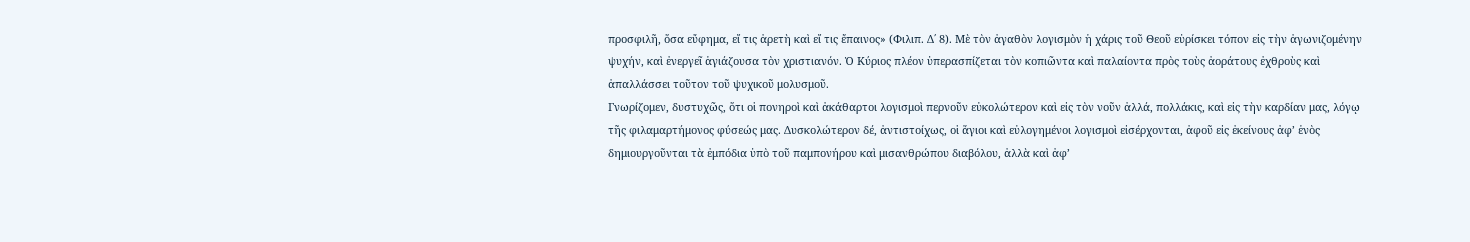προσφιλῆ, ὅσα εὔφημα, εἴ τις ἀρετὴ καὶ εἴ τις ἔπαινος» (Φιλιπ. Δ΄ 8). Μὲ τὸν ἀγαθὸν λογισμὸν ἡ χάρις τοῦ Θεοῦ εὑρίσκει τόπον εἰς τὴν ἀγωνιζομένην ψυχήν, καὶ ἐνεργεῖ ἁγιάζουσα τὸν χριστιανόν. Ὁ Κύριος πλέον ὑπερασπίζεται τὸν κοπιῶντα καὶ παλαίοντα πρὸς τοὺς ἀοράτους ἐχθροὺς καὶ ἀπαλλάσσει τοῦτον τοῦ ψυχικοῦ μολυσμοῦ.
Γνωρίζομεν, δυστυχῶς, ὅτι οἱ πονηροὶ καὶ ἀκάθαρτοι λογισμοὶ περνοῦν εὐκολώτερον καὶ εἰς τὸν νοῦν ἀλλά, πολλάκις, καὶ εἰς τὴν καρδίαν μας, λόγῳ τῆς φιλαμαρτήμονος φύσεώς μας. Δυσκολώτερον δέ, ἀντιστοίχως, οἱ ἅγιοι καὶ εὐλογημένοι λογισμοὶ εἰσέρχονται, ἀφοῦ εἰς ἐκείνους ἀφ’ ἑνὸς δημιουργοῦνται τὰ ἐμπόδια ὑπὸ τοῦ παμπονήρου καὶ μισανθρώπου διαβόλου, ἀλλὰ καὶ ἀφ’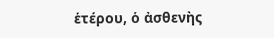ἑτέρου, ὁ ἀσθενὴς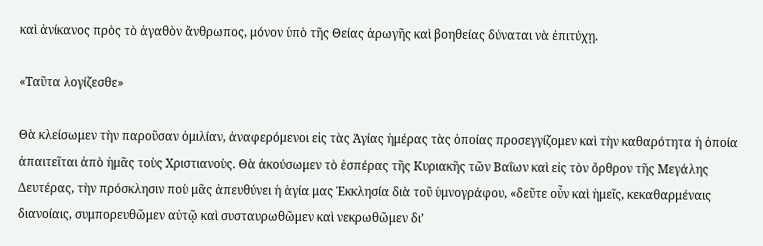καὶ ἀνίκανος πρὸς τὸ ἀγαθὸν ἄνθρωπος, μόνον ὑπὸ τῆς Θείας ἀρωγῆς καὶ βοηθείας δύναται νὰ ἐπιτύχῃ.

«Ταῦτα λογίζεσθε»

Θὰ κλείσωμεν τὴν παροῦσαν ὁμιλίαν, ἀναφερόμενοι εἰς τὰς Ἁγίας ἡμέρας τὰς ὁποίας προσεγγίζομεν καὶ τὴν καθαρότητα ἡ ὁποία ἀπαιτεῖται ἀπὸ ἡμᾶς τοὺς Χριστιανοὺς. Θὰ ἀκούσωμεν τὸ ἑσπέρας τῆς Κυριακῆς τῶν Βαΐων καὶ εἰς τὸν ὄρθρον τῆς Μεγάλης Δευτέρας, τὴν πρόσκλησιν ποὺ μᾶς ἀπευθύνει ἡ ἁγία μας Ἐκκλησία διὰ τοῦ ὑμνογράφου, «δεῦτε οὖν καὶ ἡμεῖς, κεκαθαρμέναις διανοίαις, συμπορευθῶμεν αὐτῷ καὶ συσταυρωθῶμεν καὶ νεκρωθῶμεν δι’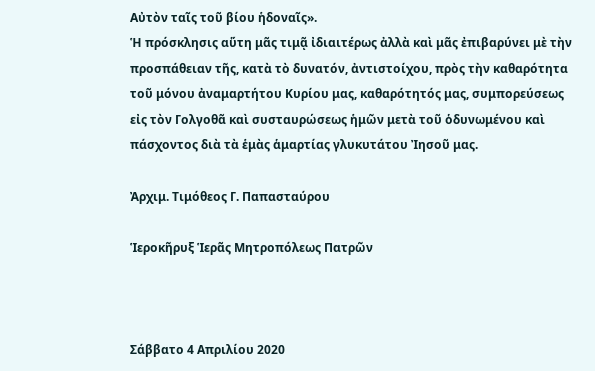Αὐτὸν ταῖς τοῦ βίου ἡδοναῖς».
Ἡ πρόσκλησις αὕτη μᾶς τιμᾷ ἰδιαιτέρως ἀλλὰ καὶ μᾶς ἐπιβαρύνει μὲ τὴν προσπάθειαν τῆς, κατὰ τὸ δυνατόν, ἀντιστοίχου, πρὸς τὴν καθαρότητα τοῦ μόνου ἀναμαρτήτου Κυρίου μας, καθαρότητός μας, συμπορεύσεως εἰς τὸν Γολγοθᾶ καὶ συσταυρώσεως ἡμῶν μετὰ τοῦ ὁδυνωμένου καὶ πάσχοντος διὰ τὰ ἑμὰς ἁμαρτίας γλυκυτάτου Ἰησοῦ μας.

Ἀρχιμ. Τιμόθεος Γ. Παπασταύρου

Ἱεροκῆρυξ Ἱερᾶς Μητροπόλεως Πατρῶν



Σάββατο 4 Απριλίου 2020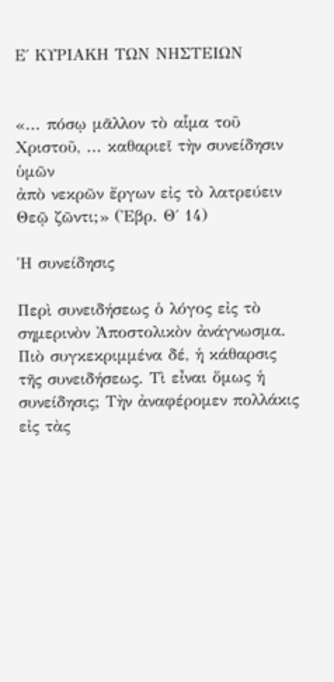Ε΄ ΚΥΡΙΑΚΗ ΤΩΝ ΝΗΣΤΕΙΩΝ


«... πόσῳ μᾶλλον τὸ αἷμα τοῦ Χριστοῦ, ... καθαριεῖ τὴν συνείδησιν ὑμῶν
ἀπὸ νεκρῶν ἔργων εἰς τὸ λατρεύειν Θεῷ ζῶντι;» (Ἐβρ. Θ΄ 14)

Ἡ συνείδησις

Περὶ συνειδήσεως ὁ λόγος εἰς τὸ σημερινὸν Ἀποστολικὸν ἀνάγνωσμα. Πιὸ συγκεκριμμένα δέ, ἡ κάθαρσις τῆς συνειδήσεως. Τὶ εἶναι ὅμως ἡ συνείδησις; Τὴν ἀναφέρομεν πολλάκις εἰς τὰς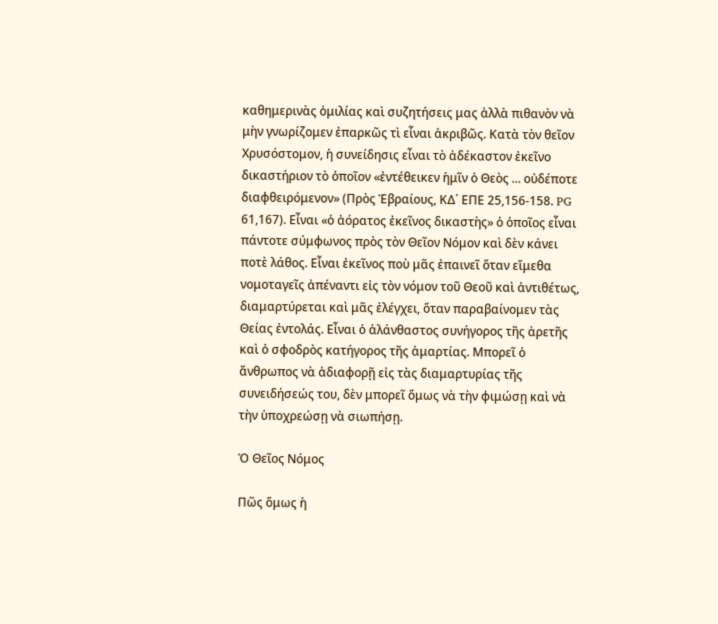καθημερινὰς ὁμιλίας καὶ συζητήσεις μας ἀλλὰ πιθανὸν νὰ μὴν γνωρίζομεν ἐπαρκῶς τὶ εἶναι ἀκριβῶς. Κατὰ τὸν θεῖον Χρυσόστομον, ἡ συνείδησις εἶναι τὸ ἀδέκαστον ἐκεῖνο δικαστήριον τὸ ὁποῖον «ἐντέθεικεν ἡμῖν ὁ Θεὸς ... οὐδέποτε διαφθειρόμενον» (Πρὸς Ἐβραίους, ΚΔ΄ ΕΠΕ 25,156-158. PG 61,167). Εἶναι «ὁ ἀόρατος ἐκεῖνος δικαστὴς» ὁ ὁποῖος εἶναι πάντοτε σύμφωνος πρὸς τὸν Θεῖον Νόμον καὶ δὲν κάνει ποτὲ λάθος. Εἶναι ἐκεῖνος ποὺ μᾶς ἐπαινεῖ ὅταν εἴμεθα νομοταγεῖς ἀπέναντι εἰς τὸν νόμον τοῦ Θεοῦ καὶ ἀντιθέτως, διαμαρτύρεται καὶ μᾶς ἐλέγχει, ὅταν παραβαίνομεν τὰς Θείας ἐντολάς. Εἶναι ὁ ἀλάνθαστος συνήγορος τῆς ἀρετῆς καὶ ὁ σφοδρὸς κατήγορος τῆς ἁμαρτίας. Μπορεῖ ὁ ἄνθρωπος νὰ ἀδιαφορῇ εἰς τὰς διαμαρτυρίας τῆς συνειδήσεώς του, δὲν μπορεῖ ὅμως νὰ τὴν φιμώσῃ καὶ νὰ τὴν ὑποχρεώσῃ νὰ σιωπήσῃ.

Ὁ Θεῖος Νόμος

Πῶς ὅμως ἡ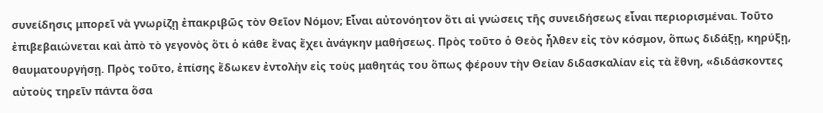συνείδησις μπορεῖ νὰ γνωρίζῃ ἐπακριβῶς τὸν Θεῖον Νόμον; Εἶναι αὐτονόητον ὅτι αἱ γνώσεις τῆς συνειδήσεως εἶναι περιορισμέναι. Τοῦτο ἐπιβεβαιώνεται καὶ ἀπὸ τὸ γεγονὸς ὅτι ὁ κάθε ἕνας ἔχει ἀνάγκην μαθήσεως. Πρὸς τοῦτο ὁ Θεὸς ἦλθεν εἰς τὸν κόσμον, ὅπως διδάξῃ, κηρύξῃ, θαυματουργήσῃ. Πρὸς τοῦτο, ἐπίσης ἔδωκεν ἐντολὴν εἰς τοὺς μαθητάς του ὅπως φέρουν τὴν Θείαν διδασκαλίαν εἰς τὰ ἔθνη, «διδάσκοντες αὐτοὺς τηρεῖν πάντα ὅσα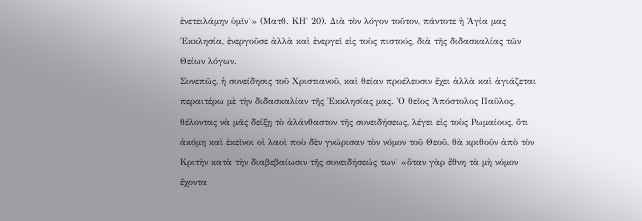ἐνετειλάμην ὑμῖν˙» (Ματθ. ΚΗ΄ 20). Διὰ τὸν λόγον τοῦτον, πάντοτε ἡ Ἁγία μας Ἐκκλησία, ἐνεργοῦσε ἀλλὰ καὶ ἐνεργεῖ εἰς τοὺς πιστούς, διὰ τῆς διδασκαλίας τῶν Θείων λόγων.
Συνεπῶς, ἡ συνείδησις τοῦ Χριστιανοῦ, καὶ θείαν προέλευσιν ἔχει ἀλλὰ καὶ ἁγιάζεται περαιτέρω μὲ τὴν διδασκαλίαν τῆς Ἐκκλησίας μας. Ὁ θεῖος Ἀπόστολος Παῦλος, θέλοντας νὰ μᾶς δείξῃ τὸ ἀλάνθαστον τῆς συνειδήσεως, λέγει εἰς τοὺς Ρωμαίους, ὅτι ἀκόμη καὶ ἐκεῖνοι οἱ λαοὶ ποὺ δὲν γνώρισαν τὸν νόμον τοῦ Θεοῦ, θὰ κριθοῦν ἀπὸ τὸν Κριτὴν κατὰ τὴν διαβεβαίωσιν τῆς συνειδήσεώς των˙ «ὅταν γὰρ ἔθνη τὰ μὴ νόμον ἔχοντα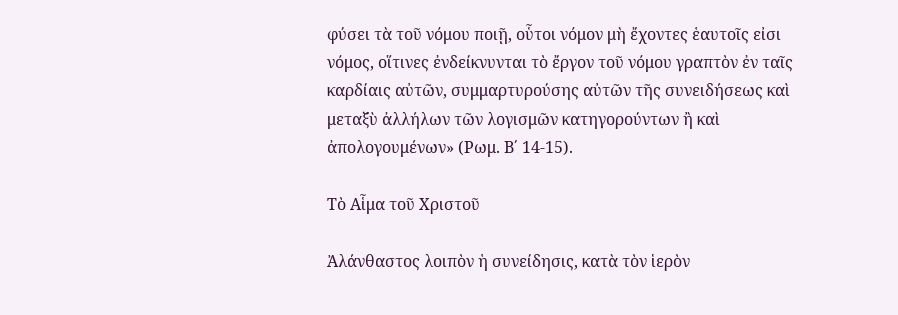φύσει τὰ τοῦ νόμου ποιῇ, οὗτοι νόμον μὴ ἔχοντες ἑαυτοῖς εἰσι νόμος, οἵτινες ἐνδείκνυνται τὸ ἔργον τοῦ νόμου γραπτὸν ἐν ταῖς καρδίαις αὐτῶν, συμμαρτυρούσης αὐτῶν τῆς συνειδήσεως καὶ μεταξὺ ἀλλήλων τῶν λογισμῶν κατηγορούντων ἢ καὶ ἀπολογουμένων» (Ρωμ. Β΄ 14-15).

Τὸ Αἷμα τοῦ Χριστοῦ

Ἀλάνθαστος λοιπὸν ἡ συνείδησις, κατὰ τὸν ἱερὸν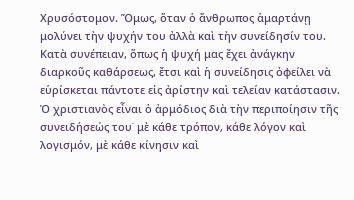Χρυσόστομον. Ὅμως, ὅταν ὁ ἄνθρωπος ἁμαρτάνῃ μολύνει τὴν ψυχήν του ἀλλὰ καὶ τὴν συνείδησίν του. Κατὰ συνέπειαν, ὅπως ἡ ψυχή μας ἔχει ἀνάγκην διαρκοῦς καθάρσεως, ἔτσι καὶ ἡ συνείδησις ὀφείλει νὰ εὑρίσκεται πάντοτε εἰς ἀρίστην καὶ τελείαν κατάστασιν. Ὁ χριστιανὸς εἶναι ὁ ἀρμόδιος διὰ τὴν περιποίησιν τῆς συνειδήσεώς του˙ μὲ κάθε τρόπον, κάθε λόγον καὶ λογισμόν, μὲ κάθε κίνησιν καὶ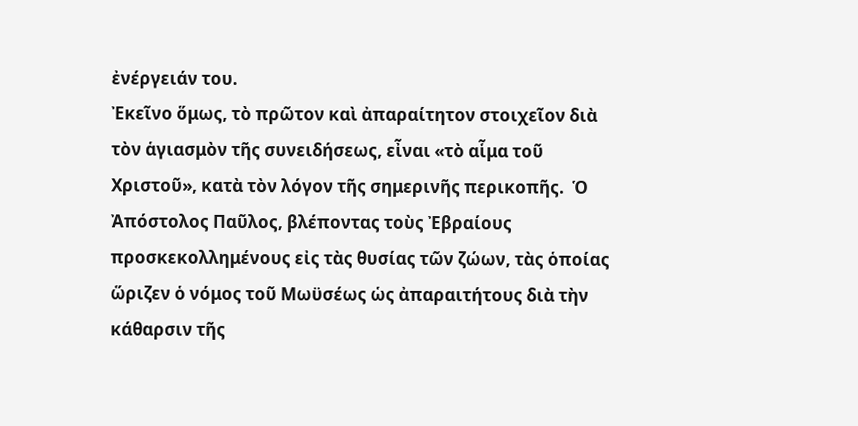ἐνέργειάν του.
Ἐκεῖνο ὅμως, τὸ πρῶτον καὶ ἀπαραίτητον στοιχεῖον διὰ τὸν ἁγιασμὸν τῆς συνειδήσεως, εἶναι «τὸ αἷμα τοῦ Χριστοῦ», κατὰ τὸν λόγον τῆς σημερινῆς περικοπῆς.  Ὁ Ἀπόστολος Παῦλος, βλέποντας τοὺς Ἐβραίους προσκεκολλημένους εἰς τὰς θυσίας τῶν ζώων, τὰς ὁποίας ὥριζεν ὁ νόμος τοῦ Μωϋσέως ὡς ἀπαραιτήτους διὰ τὴν κάθαρσιν τῆς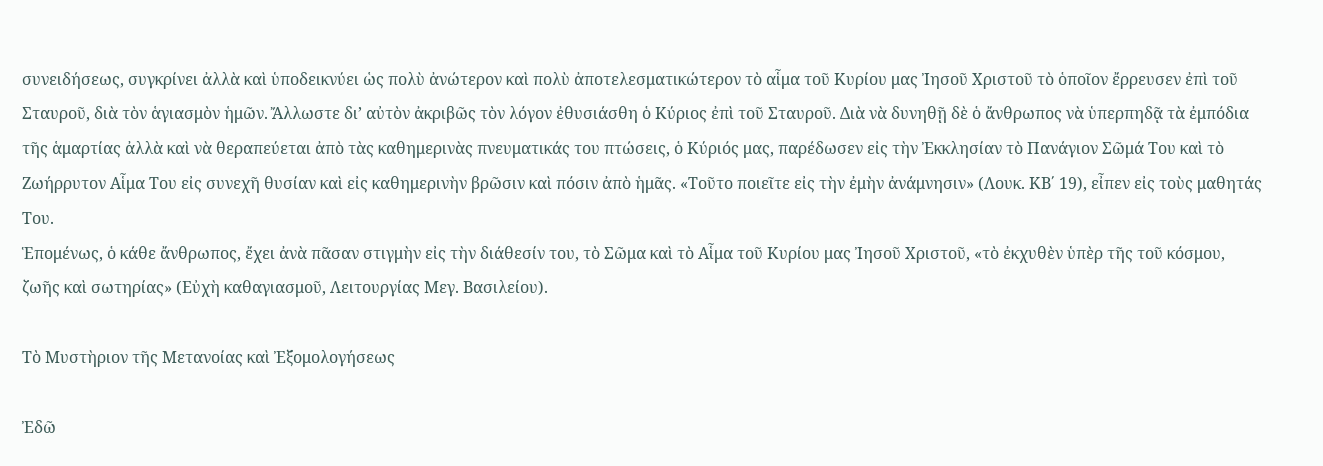συνειδήσεως, συγκρίνει ἀλλὰ καὶ ὑποδεικνύει ὡς πολὺ ἀνώτερον καὶ πολὺ ἀποτελεσματικώτερον τὸ αἷμα τοῦ Κυρίου μας Ἰησοῦ Χριστοῦ τὸ ὁποῖον ἔρρευσεν ἐπὶ τοῦ Σταυροῦ, διὰ τὸν ἁγιασμὸν ἡμῶν. Ἄλλωστε δι’ αὐτὸν ἀκριβῶς τὸν λόγον ἐθυσιάσθη ὁ Κύριος ἐπὶ τοῦ Σταυροῦ. Διὰ νὰ δυνηθῇ δὲ ὁ ἄνθρωπος νὰ ὑπερπηδᾷ τὰ ἐμπόδια τῆς ἁμαρτίας ἀλλὰ καὶ νὰ θεραπεύεται ἀπὸ τὰς καθημερινὰς πνευματικάς του πτώσεις, ὁ Κύριός μας, παρέδωσεν εἰς τὴν Ἐκκλησίαν τὸ Πανάγιον Σῶμά Του καὶ τὸ Ζωήρρυτον Αἷμα Του εἰς συνεχῆ θυσίαν καὶ εἰς καθημερινὴν βρῶσιν καὶ πόσιν ἀπὸ ἡμᾶς. «Τοῦτο ποιεῖτε εἰς τὴν ἐμὴν ἀνάμνησιν» (Λουκ. ΚΒ΄ 19), εἶπεν εἰς τοὺς μαθητάς Του.
Ἑπομένως, ὁ κάθε ἄνθρωπος, ἔχει ἀνὰ πᾶσαν στιγμὴν εἰς τὴν διάθεσίν του, τὸ Σῶμα καὶ τὸ Αἷμα τοῦ Κυρίου μας Ἰησοῦ Χριστοῦ, «τὸ ἐκχυθὲν ὑπὲρ τῆς τοῦ κόσμου, ζωῆς καὶ σωτηρίας» (Εὐχὴ καθαγιασμοῦ, Λειτουργίας Μεγ. Βασιλείου).

Τὸ Μυστὴριον τῆς Μετανοίας καὶ Ἐξομολογήσεως

Ἐδῶ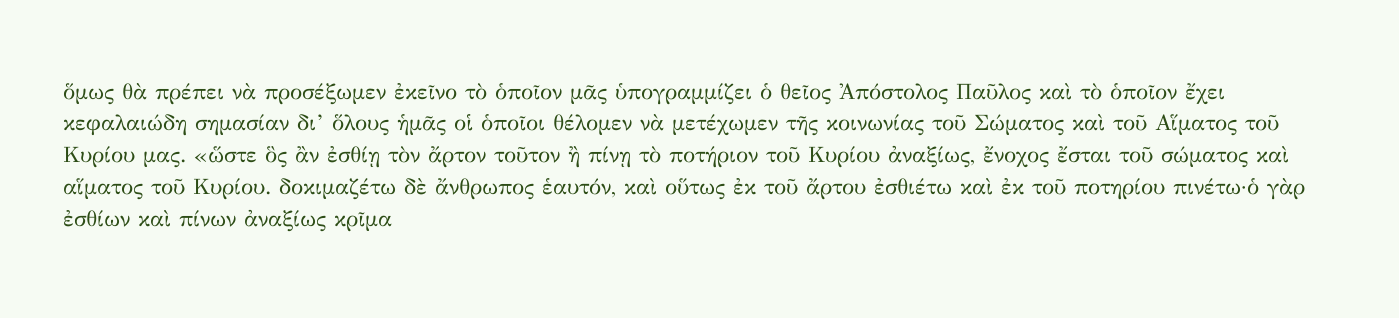ὅμως θὰ πρέπει νὰ προσέξωμεν ἐκεῖνο τὸ ὁποῖον μᾶς ὑπογραμμίζει ὁ θεῖος Ἀπόστολος Παῦλος καὶ τὸ ὁποῖον ἔχει κεφαλαιώδη σημασίαν δι’ ὅλους ἡμᾶς οἱ ὁποῖοι θέλομεν νὰ μετέχωμεν τῆς κοινωνίας τοῦ Σώματος καὶ τοῦ Αἵματος τοῦ Κυρίου μας. «ὥστε ὃς ἂν ἐσθίῃ τὸν ἄρτον τοῦτον ἢ πίνῃ τὸ ποτήριον τοῦ Κυρίου ἀναξίως, ἔνοχος ἔσται τοῦ σώματος καὶ αἵματος τοῦ Κυρίου. δοκιμαζέτω δὲ ἄνθρωπος ἑαυτόν, καὶ οὕτως ἐκ τοῦ ἄρτου ἐσθιέτω καὶ ἐκ τοῦ ποτηρίου πινέτω·ὁ γὰρ ἐσθίων καὶ πίνων ἀναξίως κρῖμα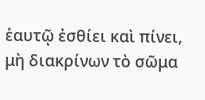ἑαυτῷ ἐσθίει καὶ πίνει, μὴ διακρίνων τὸ σῶμα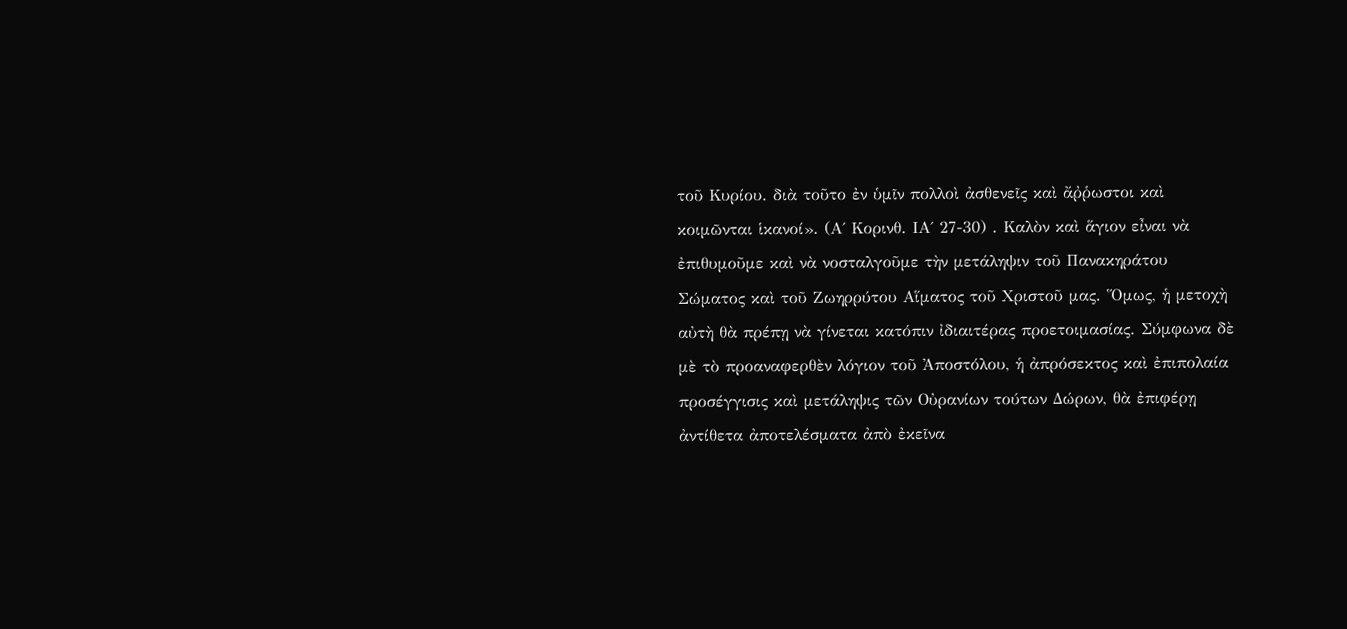τοῦ Κυρίου. διὰ τοῦτο ἐν ὑμῖν πολλοὶ ἀσθενεῖς καὶ ἄῤῥωστοι καὶ κοιμῶνται ἱκανοί». (Α΄ Κορινθ. ΙΑ΄ 27-30) . Καλὸν καὶ ἅγιον εἶναι νὰ ἐπιθυμοῦμε καὶ νὰ νοσταλγοῦμε τὴν μετάληψιν τοῦ Πανακηράτου Σώματος καὶ τοῦ Ζωηρρύτου Αἵματος τοῦ Χριστοῦ μας. Ὅμως, ἡ μετοχὴ αὐτὴ θὰ πρέπῃ νὰ γίνεται κατόπιν ἰδιαιτέρας προετοιμασίας. Σύμφωνα δὲ μὲ τὸ προαναφερθὲν λόγιον τοῦ Ἀποστόλου, ἡ ἀπρόσεκτος καὶ ἐπιπολαία προσέγγισις καὶ μετάληψις τῶν Οὐρανίων τούτων Δώρων, θὰ ἐπιφέρῃ ἀντίθετα ἀποτελέσματα ἀπὸ ἐκεῖνα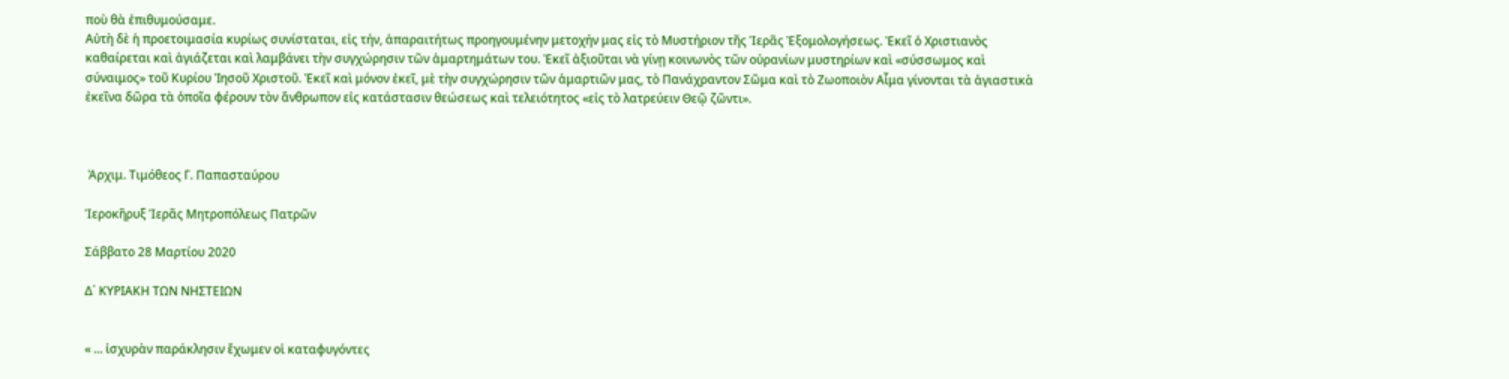ποὺ θὰ ἐπιθυμούσαμε.
Αὐτὴ δὲ ἡ προετοιμασία κυρίως συνίσταται, εἰς τήν, ἀπαραιτήτως προηγουμένην μετοχήν μας εἰς τὸ Μυστήριον τῆς Ἱερᾶς Ἐξομολογήσεως. Ἐκεῖ ὁ Χριστιανὸς καθαίρεται καὶ ἁγιάζεται καὶ λαμβάνει τὴν συγχώρησιν τῶν ἁμαρτημάτων του. Ἐκεῖ ἀξιοῦται νὰ γίνῃ κοινωνὸς τῶν οὐρανίων μυστηρίων καὶ «σύσσωμος καὶ σύναιμος» τοῦ Κυρίου Ἰησοῦ Χριστοῦ. Ἐκεῖ καὶ μόνον ἐκεῖ, μὲ τὴν συγχώρησιν τῶν ἁμαρτιῶν μας, τὸ Πανάχραντον Σῶμα καὶ τὸ Ζωοποιὸν Αἷμα γίνονται τὰ ἁγιαστικὰ ἐκεῖνα δῶρα τὰ ὁποῖα φέρουν τὸν ἄνθρωπον εἰς κατάστασιν θεώσεως καὶ τελειότητος «εἰς τὸ λατρεύειν Θεῷ ζῶντι».



 Ἀρχιμ. Τιμόθεος Γ. Παπασταύρου

Ἱεροκῆρυξ Ἱερᾶς Μητροπόλεως Πατρῶν

Σάββατο 28 Μαρτίου 2020

Δ΄ ΚΥΡΙΑΚΗ ΤΩΝ ΝΗΣΤΕΙΩΝ


« ... ἰσχυρὰν παράκλησιν ἔχωμεν οἱ καταφυγόντες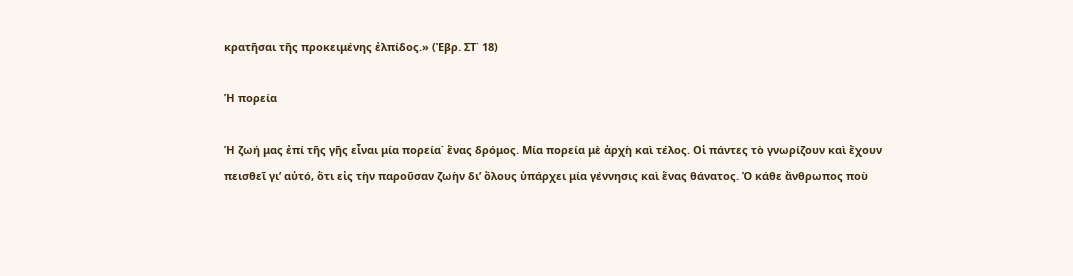κρατῆσαι τῆς προκειμένης ἐλπίδος.» (Ἐβρ. ΣΤ΄ 18)

Ἡ πορεία

Ἡ ζωή μας ἐπί τῆς γῆς εἶναι μία πορεία˙ ἕνας δρόμος. Μία πορεία μὲ ἀρχὴ καὶ τέλος. Οἱ πάντες τὸ γνωρίζουν καὶ ἔχουν πεισθεῖ γι’ αὐτό, ὅτι εἰς τὴν παροῦσαν ζωὴν δι’ ὅλους ὑπάρχει μία γέννησις καὶ ἕνας θάνατος. Ὁ κάθε ἄνθρωπος ποὺ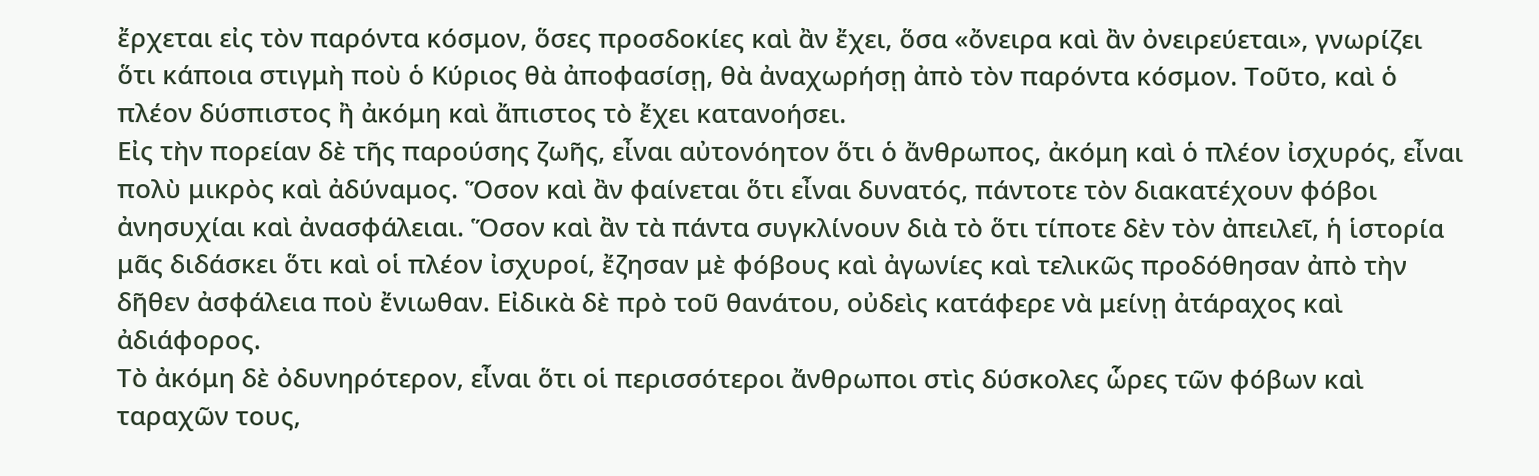ἔρχεται εἰς τὸν παρόντα κόσμον, ὅσες προσδοκίες καὶ ἂν ἔχει, ὅσα «ὄνειρα καὶ ἂν ὀνειρεύεται», γνωρίζει ὅτι κάποια στιγμὴ ποὺ ὁ Κύριος θὰ ἀποφασίσῃ, θὰ ἀναχωρήσῃ ἀπὸ τὸν παρόντα κόσμον. Τοῦτο, καὶ ὁ πλέον δύσπιστος ἢ ἀκόμη καὶ ἄπιστος τὸ ἔχει κατανοήσει.
Εἰς τὴν πορείαν δὲ τῆς παρούσης ζωῆς, εἶναι αὐτονόητον ὅτι ὁ ἄνθρωπος, ἀκόμη καὶ ὁ πλέον ἰσχυρός, εἶναι πολὺ μικρὸς καὶ ἀδύναμος. Ὅσον καὶ ἂν φαίνεται ὅτι εἶναι δυνατός, πάντοτε τὸν διακατέχουν φόβοι ἀνησυχίαι καὶ ἀνασφάλειαι. Ὅσον καὶ ἂν τὰ πάντα συγκλίνουν διὰ τὸ ὅτι τίποτε δὲν τὸν ἀπειλεῖ, ἡ ἱστορία μᾶς διδάσκει ὅτι καὶ οἱ πλέον ἰσχυροί, ἔζησαν μὲ φόβους καὶ ἀγωνίες καὶ τελικῶς προδόθησαν ἀπὸ τὴν δῆθεν ἀσφάλεια ποὺ ἔνιωθαν. Εἰδικὰ δὲ πρὸ τοῦ θανάτου, οὐδεὶς κατάφερε νὰ μείνῃ ἀτάραχος καὶ ἀδιάφορος.
Τὸ ἀκόμη δὲ ὀδυνηρότερον, εἶναι ὅτι οἱ περισσότεροι ἄνθρωποι στὶς δύσκολες ὧρες τῶν φόβων καὶ ταραχῶν τους,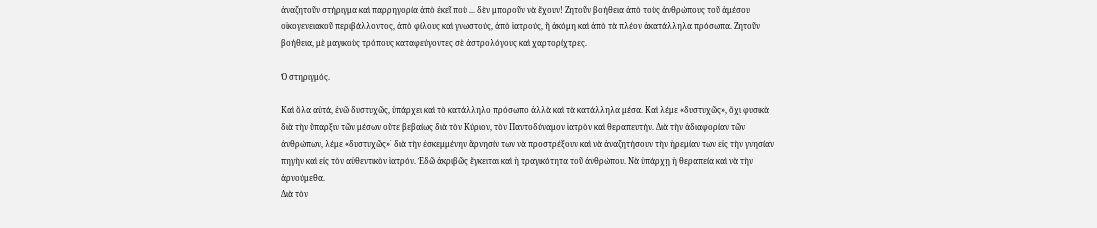ἀναζητοῦν στήριγμα καὶ παρρηγορία ἀπὸ ἐκεῖ ποὺ ... δὲν μποροῦν νὰ ἔχουν! Ζητοῦν βοήθεια ἀπὸ τοὺς ἀνθρώπους τοῦ ἀμέσου οἰκογενειακοῦ περιβάλλοντος, ἀπὸ φίλους καὶ γνωστούς, ἀπὸ ἱατρούς, ἢ ἀκόμη καὶ ἀπὸ τὰ πλέον ἀκατάλληλα πρόσωπα. Ζητοῦν βοήθεια, μὲ μαγικοὺς τρόπους καταφεύγοντες σὲ ἀστρολόγους καὶ χαρτορίχτρες.

Ὁ στηριγμός.

Καὶ ὅλα αὐτά, ἐνῶ δυστυχῶς, ὑπάρχει καὶ τὸ κατάλληλο πρόσωπο ἀλλὰ καὶ τὰ κατάλληλα μέσα. Καὶ λέμε «δυστυχῶς», ὄχι φυσικὰ διὰ τὴν ὕπαρξιν τῶν μέσων οὔτε βεβαίως διὰ τὸν Κύριον, τὸν Παντοδύναμον ἱατρὸν καὶ θεραπευτήν. Διὰ τὴν ἀδιαφορίαν τῶν ἀνθρώπων, λέμε «δυστυχῶς»˙ διὰ τὴν ἐσκεμμένην ἄρνησίν των νὰ προστρέξουν καὶ νὰ ἀναζητήσουν τὴν ἡρεμίαν των εἰς τὴν γνησίαν πηγὴν καὶ εἰς τὸν αὐθεντικὸν ἱατρόν. Ἐδῶ ἀκριβῶς ἔγκειται καὶ ἡ τραγικότητα τοῦ ἀνθρώπου. Νὰ ὑπάρχῃ ἡ θεραπεία καὶ νὰ τὴν ἀρνούμεθα.
Διὰ τὸν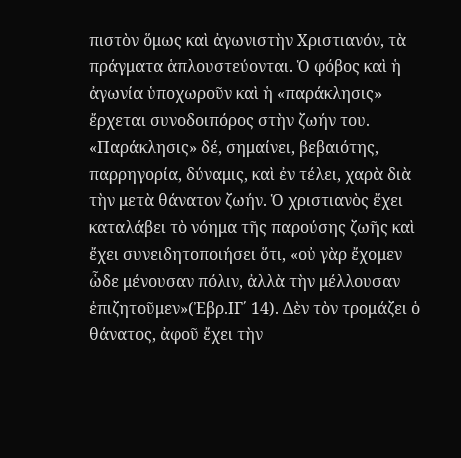πιστὸν ὅμως καὶ ἀγωνιστὴν Χριστιανόν, τὰ πράγματα ἁπλουστεύονται. Ὁ φόβος καὶ ἡ ἀγωνία ὑποχωροῦν καὶ ἡ «παράκλησις» ἔρχεται συνοδοιπόρος στὴν ζωήν του. «Παράκλησις» δέ, σημαίνει, βεβαιότης, παρρηγορία, δύναμις, καὶ ἐν τέλει, χαρὰ διὰ τὴν μετὰ θάνατον ζωήν. Ὁ χριστιανὸς ἔχει καταλάβει τὸ νόημα τῆς παρούσης ζωῆς καὶ ἔχει συνειδητοποιήσει ὅτι, «οὐ γὰρ ἔχομεν ὧδε μένουσαν πόλιν, ἀλλὰ τὴν μέλλουσαν ἐπιζητοῦμεν»(Ἐβρ.ΙΓ΄ 14). Δὲν τὸν τρομάζει ὁ θάνατος, ἀφοῦ ἔχει τὴν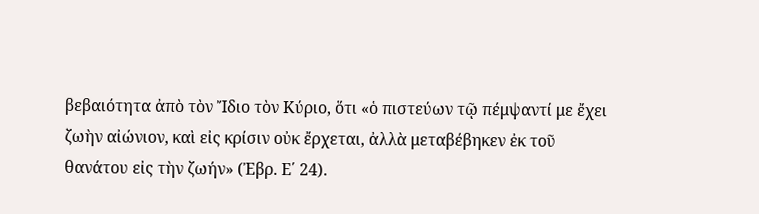βεβαιότητα ἀπὸ τὸν Ἴδιο τὸν Κύριο, ὅτι «ὁ πιστεύων τῷ πέμψαντί με ἔχει ζωὴν αἰώνιον, καὶ εἰς κρίσιν οὐκ ἔρχεται, ἀλλὰ μεταβέβηκεν ἐκ τοῦ θανάτου εἰς τὴν ζωήν» (Ἐβρ. Ε΄ 24).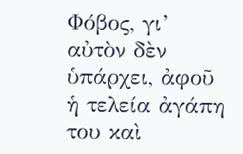Φόβος, γι’ αὐτὸν δὲν ὑπάρχει, ἀφοῦ ἡ τελεία ἀγάπη του καὶ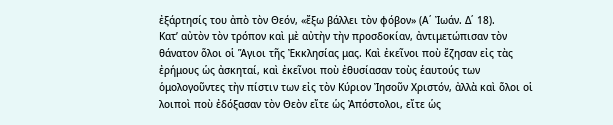ἐξάρτησίς του ἀπὸ τὸν Θεόν, «ἔξω βάλλει τὸν φόβον» (Α΄ Ἰωάν. Δ΄ 18).
Κατ’ αὐτὸν τὸν τρόπον καὶ μὲ αὐτὴν τὴν προσδοκίαν, ἀντιμετώπισαν τὸν θάνατον ὅλοι οἱ Ἅγιοι τῆς Ἐκκλησίας μας. Καὶ ἐκεῖνοι ποὺ ἔζησαν εἰς τὰς ἐρήμους ὡς ἀσκηταί, καὶ ἐκεῖνοι ποὺ ἐθυσίασαν τοὺς ἑαυτούς των ὁμολογοῦντες τὴν πίστιν των εἰς τὸν Κύριον Ἰησοῦν Χριστόν, ἀλλὰ καὶ ὅλοι οἱ λοιποὶ ποὺ ἐδόξασαν τὸν Θεὸν εἴτε ὡς Ἀπόστολοι, εἴτε ὡς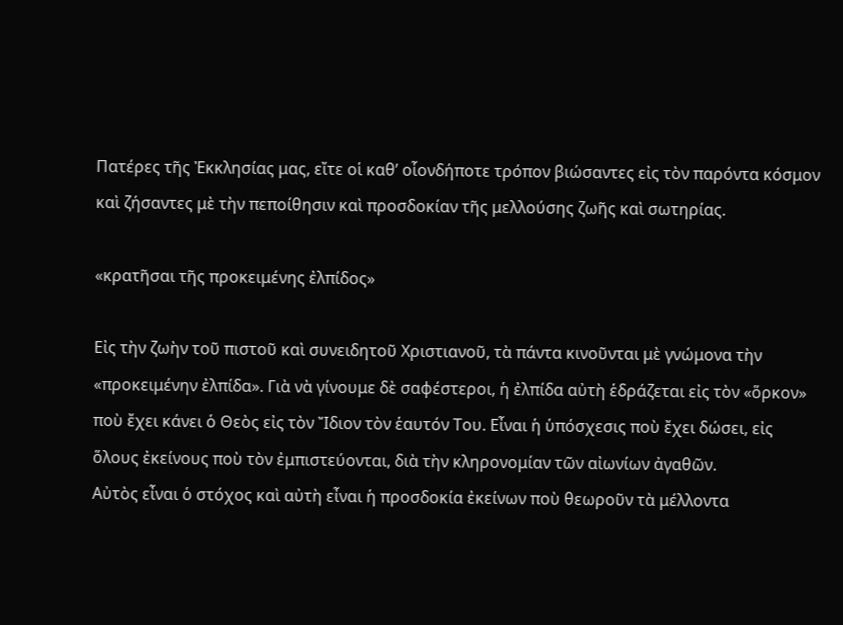Πατέρες τῆς Ἐκκλησίας μας, εἴτε οἱ καθ’ οἷονδήποτε τρόπον βιώσαντες εἰς τὸν παρόντα κόσμον καὶ ζήσαντες μὲ τὴν πεποίθησιν καὶ προσδοκίαν τῆς μελλούσης ζωῆς καὶ σωτηρίας.

«κρατῆσαι τῆς προκειμένης ἐλπίδος»

Εἰς τὴν ζωὴν τοῦ πιστοῦ καὶ συνειδητοῦ Χριστιανοῦ, τὰ πάντα κινοῦνται μὲ γνώμονα τὴν «προκειμένην ἐλπίδα». Γιὰ νὰ γίνουμε δὲ σαφέστεροι, ἡ ἐλπίδα αὐτὴ ἑδράζεται εἰς τὸν «ὅρκον» ποὺ ἔχει κάνει ὁ Θεὸς εἰς τὸν Ἴδιον τὸν ἑαυτόν Του. Εἶναι ἡ ὑπόσχεσις ποὺ ἔχει δώσει, εἰς ὅλους ἐκείνους ποὺ τὸν ἐμπιστεύονται, διὰ τὴν κληρονομίαν τῶν αἰωνίων ἀγαθῶν.
Αὐτὸς εἶναι ὁ στόχος καὶ αὐτὴ εἶναι ἡ προσδοκία ἐκείνων ποὺ θεωροῦν τὰ μέλλοντα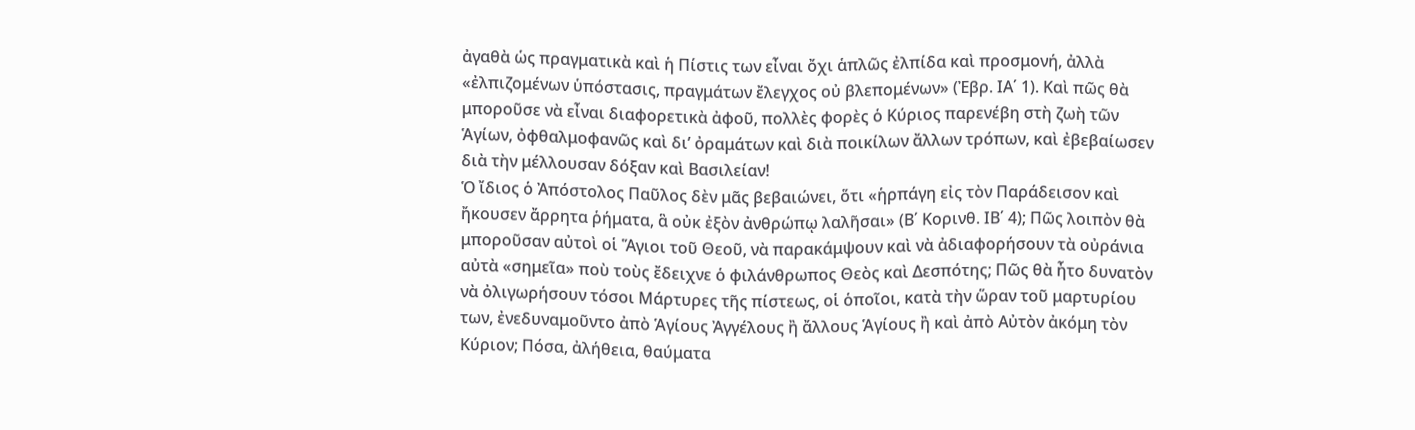ἀγαθὰ ὡς πραγματικὰ καὶ ἡ Πίστις των εἶναι ὄχι ἁπλῶς ἐλπίδα καὶ προσμονή, ἀλλὰ «ἐλπιζομένων ὑπόστασις, πραγμάτων ἔλεγχος οὐ βλεπομένων» (Ἐβρ. ΙΑ΄ 1). Καὶ πῶς θὰ μποροῦσε νὰ εἶναι διαφορετικὰ ἀφοῦ, πολλὲς φορὲς ὁ Κύριος παρενέβη στὴ ζωὴ τῶν Ἁγίων, ὀφθαλμοφανῶς καὶ δι’ ὀραμάτων καὶ διὰ ποικίλων ἄλλων τρόπων, καὶ ἐβεβαίωσεν διὰ τὴν μέλλουσαν δόξαν καὶ Βασιλείαν!
Ὁ ἴδιος ὁ Ἀπόστολος Παῦλος δὲν μᾶς βεβαιώνει, ὅτι «ἡρπάγη εἰς τὸν Παράδεισον καὶ ἤκουσεν ἄρρητα ῥήματα, ἃ οὐκ ἐξὸν ἀνθρώπῳ λαλῆσαι» (Β΄ Κορινθ. ΙΒ΄ 4); Πῶς λοιπὸν θὰ μποροῦσαν αὐτοὶ οἱ Ἅγιοι τοῦ Θεοῦ, νὰ παρακάμψουν καὶ νὰ ἀδιαφορήσουν τὰ οὐράνια αὐτὰ «σημεῖα» ποὺ τοὺς ἔδειχνε ὁ φιλάνθρωπος Θεὸς καὶ Δεσπότης; Πῶς θὰ ἦτο δυνατὸν νὰ ὀλιγωρήσουν τόσοι Μάρτυρες τῆς πίστεως, οἱ ὁποῖοι, κατὰ τὴν ὥραν τοῦ μαρτυρίου των, ἐνεδυναμοῦντο ἀπὸ Ἁγίους Ἀγγέλους ἢ ἄλλους Ἁγίους ἢ καὶ ἀπὸ Αὐτὸν ἀκόμη τὸν Κύριον; Πόσα, ἀλήθεια, θαύματα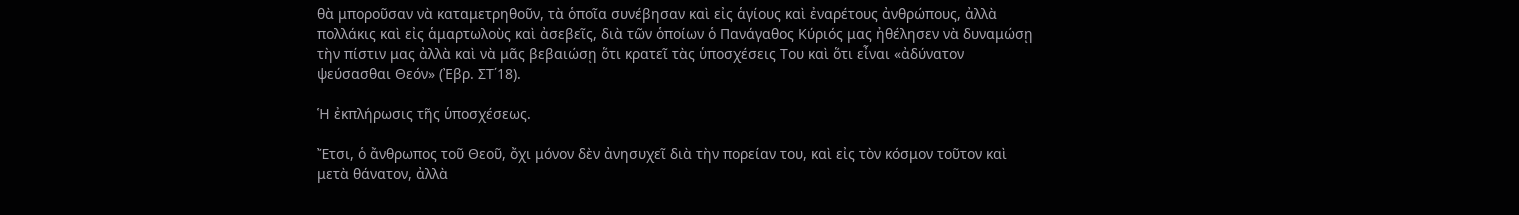θὰ μποροῦσαν νὰ καταμετρηθοῦν, τὰ ὁποῖα συνέβησαν καὶ εἰς ἁγίους καὶ ἐναρέτους ἀνθρώπους, ἀλλὰ πολλάκις καὶ εἰς ἁμαρτωλοὺς καὶ ἀσεβεῖς, διὰ τῶν ὁποίων ὁ Πανάγαθος Κύριός μας ἠθέλησεν νὰ δυναμώσῃ τὴν πίστιν μας ἀλλὰ καὶ νὰ μᾶς βεβαιώσῃ ὅτι κρατεῖ τὰς ὑποσχέσεις Του καὶ ὅτι εἶναι «ἀδύνατον ψεύσασθαι Θεόν» (Ἐβρ. ΣΤ΄18).

Ἡ ἐκπλήρωσις τῆς ὑποσχέσεως.

Ἔτσι, ὁ ἄνθρωπος τοῦ Θεοῦ, ὄχι μόνον δὲν ἀνησυχεῖ διὰ τὴν πορείαν του, καὶ εἰς τὸν κόσμον τοῦτον καὶ μετὰ θάνατον, ἀλλὰ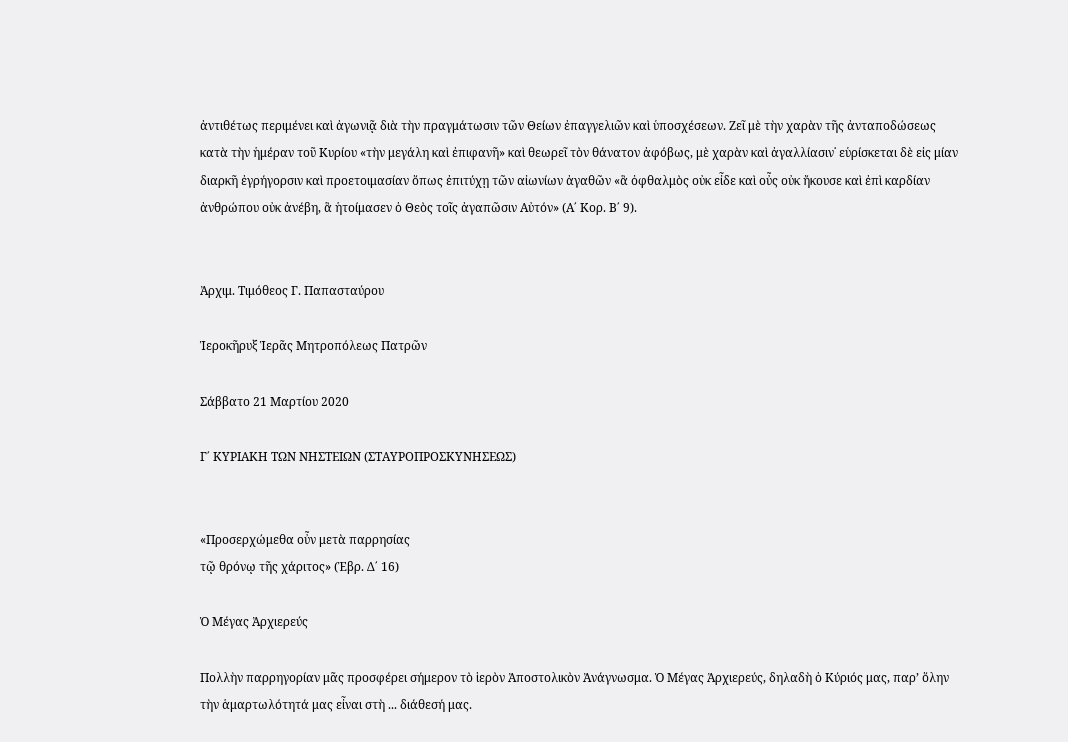ἀντιθέτως περιμένει καὶ ἀγωνιᾷ διὰ τὴν πραγμάτωσιν τῶν Θείων ἐπαγγελιῶν καὶ ὑποσχέσεων. Ζεῖ μὲ τὴν χαρὰν τῆς ἀνταποδώσεως κατὰ τὴν ἡμέραν τοῦ Κυρίου «τὴν μεγάλη καὶ ἐπιφανῆ» καὶ θεωρεῖ τὸν θάνατον ἀφόβως, μὲ χαρὰν καὶ ἀγαλλίασιν˙ εὑρίσκεται δὲ εἰς μίαν διαρκῆ ἐγρήγορσιν καὶ προετοιμασίαν ὅπως ἐπιτύχῃ τῶν αἰωνίων ἀγαθῶν «ἃ ὀφθαλμὸς οὐκ εἶδε καὶ οὖς οὐκ ἤκουσε καὶ ἐπὶ καρδίαν ἀνθρώπου οὐκ ἀνέβη, ἃ ἡτοίμασεν ὁ Θεὸς τοῖς ἀγαπῶσιν Αὐτόν» (Α΄ Κορ. Β΄ 9).


Ἀρχιμ. Τιμόθεος Γ. Παπασταύρου

Ἱεροκῆρυξ Ἱερᾶς Μητροπόλεως Πατρῶν

Σάββατο 21 Μαρτίου 2020

Γ΄ ΚΥΡΙΑΚΗ ΤΩΝ ΝΗΣΤΕΙΩΝ (ΣΤΑΥΡΟΠΡΟΣΚΥΝΗΣΕΩΣ)


«Προσερχώμεθα οὖν μετὰ παρρησίας
τῷ θρόνῳ τῆς χάριτος» (Ἐβρ. Δ΄ 16)

Ὁ Μέγας Ἀρχιερεύς

Πολλὴν παρρηγορίαν μᾶς προσφέρει σήμερον τὸ ἱερὸν Ἀποστολικὸν Ἀνάγνωσμα. Ὁ Μέγας Ἀρχιερεύς, δηλαδὴ ὁ Κύριός μας, παρ’ ὅλην τὴν ἁμαρτωλότητά μας εἶναι στὴ ... διάθεσή μας.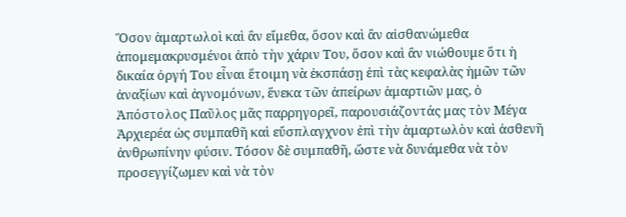Ὅσον ἁμαρτωλοὶ καὶ ἂν εἴμεθα, ὅσον καὶ ἂν αἰσθανώμεθα ἀπομεμακρυσμένοι ἀπὸ τὴν χάριν Του, ὅσον καὶ ἂν νιώθουμε ὅτι ἡ δικαία ὀργή Του εἶναι ἕτοιμη νὰ ἐκσπάσῃ ἐπὶ τὰς κεφαλὰς ἡμῶν τῶν ἀναξίων καὶ ἀγνομόνων, ἕνεκα τῶν ἀπείρων ἁμαρτιῶν μας, ὁ Ἀπόστολος Παῦλος μᾶς παρρηγορεῖ, παρουσιάζοντάς μας τὸν Μέγα Ἀρχιερέα ὡς συμπαθῆ καὶ εὔσπλαγχνον ἐπὶ τὴν ἁμαρτωλὸν καὶ ἀσθενῆ ἀνθρωπίνην φύσιν. Τόσον δὲ συμπαθῆ, ὥστε νὰ δυνάμεθα νὰ τὸν προσεγγίζωμεν καὶ νὰ τὸν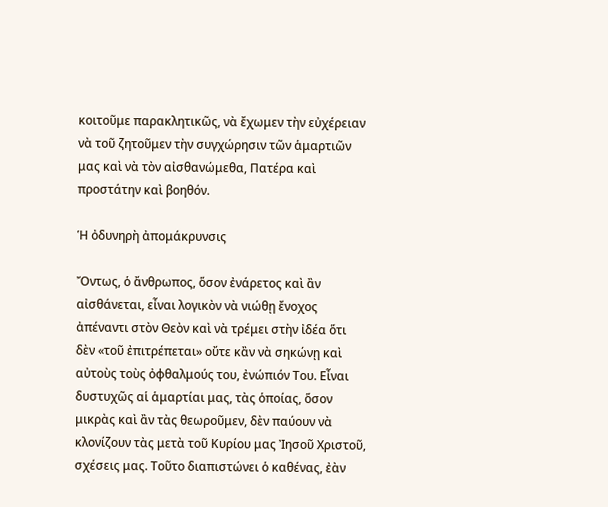κοιτοῦμε παρακλητικῶς, νὰ ἔχωμεν τὴν εὐχέρειαν νὰ τοῦ ζητοῦμεν τὴν συγχώρησιν τῶν ἁμαρτιῶν μας καὶ νὰ τὸν αἰσθανώμεθα, Πατέρα καὶ προστάτην καὶ βοηθόν.

Ἡ ὀδυνηρὴ ἀπομάκρυνσις

Ὄντως, ὁ ἄνθρωπος, ὅσον ἐνάρετος καὶ ἂν αἰσθάνεται, εἶναι λογικὸν νὰ νιώθῃ ἔνοχος ἀπέναντι στὸν Θεὸν καὶ νὰ τρέμει στὴν ἰδέα ὅτι δὲν «τοῦ ἐπιτρέπεται» οὔτε κἂν νὰ σηκώνῃ καὶ αὐτοὺς τοὺς ὀφθαλμούς του, ἐνώπιόν Του. Εἶναι δυστυχῶς αἱ ἁμαρτίαι μας, τὰς ὁποίας, ὅσον μικρὰς καὶ ἂν τὰς θεωροῦμεν, δὲν παύουν νὰ κλονίζουν τὰς μετὰ τοῦ Κυρίου μας Ἰησοῦ Χριστοῦ, σχέσεις μας. Τοῦτο διαπιστώνει ὁ καθένας, ἐὰν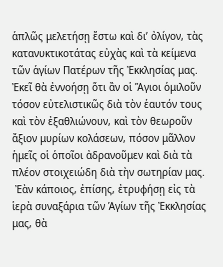ἁπλῶς μελετήσῃ ἔστω καὶ δι’ ὀλίγον, τὰς κατανυκτικοτάτας εὐχὰς καὶ τὰ κείμενα τῶν ἁγίων Πατέρων τῆς Ἐκκλησίας μας. Ἐκεῖ θὰ ἐννοήσῃ ὅτι ἂν οἱ Ἅγιοι ὁμιλοῦν τόσον εὐτελιστικῶς διὰ τὸν ἑαυτόν τους καὶ τὸν ἐξαθλιώνουν, καὶ τὸν θεωροῦν ἄξιον μυρίων κολάσεων, πόσον μᾶλλον ἡμεῖς οἱ ὁποῖοι ἀδρανοῦμεν καὶ διὰ τὰ πλέον στοιχειώδη διὰ τὴν σωτηρίαν μας.
 Ἐὰν κάποιος, ἐπίσης, ἐτρυφήσῃ εἰς τὰ ἱερὰ συναξάρια τῶν Ἁγίων τῆς Ἐκκλησίας μας, θὰ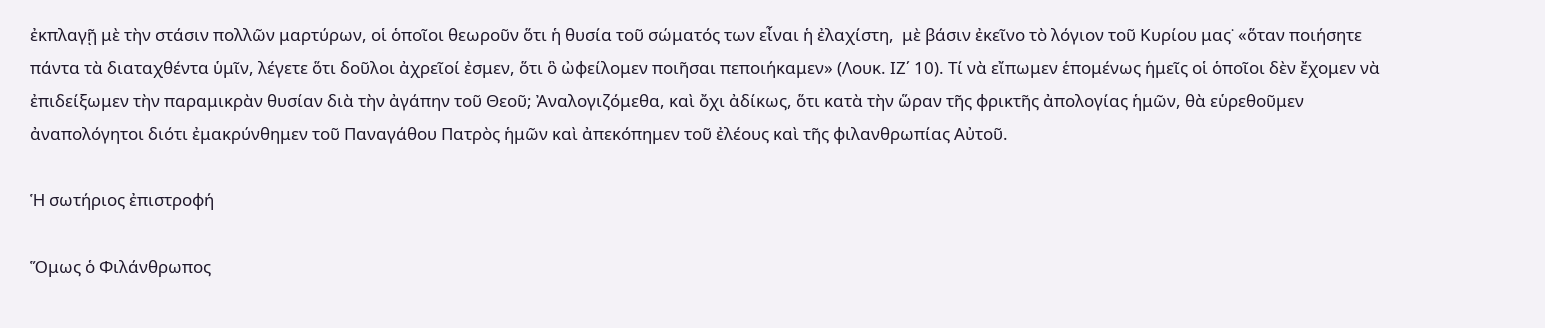ἐκπλαγῇ μὲ τὴν στάσιν πολλῶν μαρτύρων, οἱ ὁποῖοι θεωροῦν ὅτι ἡ θυσία τοῦ σώματός των εἶναι ἡ ἐλαχίστη,  μὲ βάσιν ἐκεῖνο τὸ λόγιον τοῦ Κυρίου μας˙ «ὅταν ποιήσητε πάντα τὰ διαταχθέντα ὑμῖν, λέγετε ὅτι δοῦλοι ἀχρεῖοί ἐσμεν, ὅτι ὃ ὠφείλομεν ποιῆσαι πεποιήκαμεν» (Λουκ. ΙΖ΄ 10). Τί νὰ εἴπωμεν ἑπομένως ἡμεῖς οἱ ὁποῖοι δὲν ἔχομεν νὰ ἐπιδείξωμεν τὴν παραμικρὰν θυσίαν διὰ τὴν ἀγάπην τοῦ Θεοῦ; Ἀναλογιζόμεθα, καὶ ὄχι ἀδίκως, ὅτι κατὰ τὴν ὥραν τῆς φρικτῆς ἀπολογίας ἡμῶν, θὰ εὑρεθοῦμεν ἀναπολόγητοι διότι ἐμακρύνθημεν τοῦ Παναγάθου Πατρὸς ἡμῶν καὶ ἀπεκόπημεν τοῦ ἐλέους καὶ τῆς φιλανθρωπίας Αὐτοῦ.

Ἡ σωτήριος ἐπιστροφή

Ὅμως ὁ Φιλάνθρωπος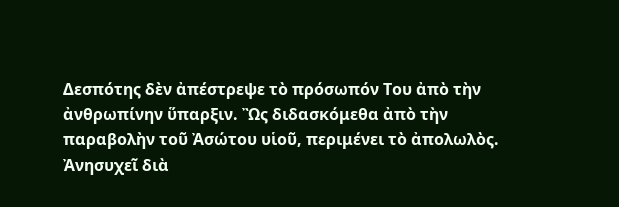Δεσπότης δὲν ἀπέστρεψε τὸ πρόσωπόν Του ἀπὸ τὴν ἀνθρωπίνην ὕπαρξιν. Ὢς διδασκόμεθα ἀπὸ τὴν παραβολὴν τοῦ Ἀσώτου υἱοῦ, περιμένει τὸ ἀπολωλὸς. Ἀνησυχεῖ διὰ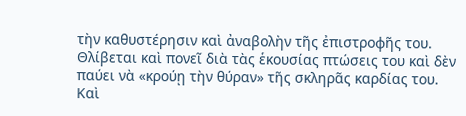τὴν καθυστέρησιν καὶ ἀναβολὴν τῆς ἐπιστροφῆς του. Θλίβεται καὶ πονεῖ διὰ τὰς ἑκουσίας πτώσεις του καὶ δὲν παύει νὰ «κρούῃ τὴν θύραν» τῆς σκληρᾶς καρδίας του. Καὶ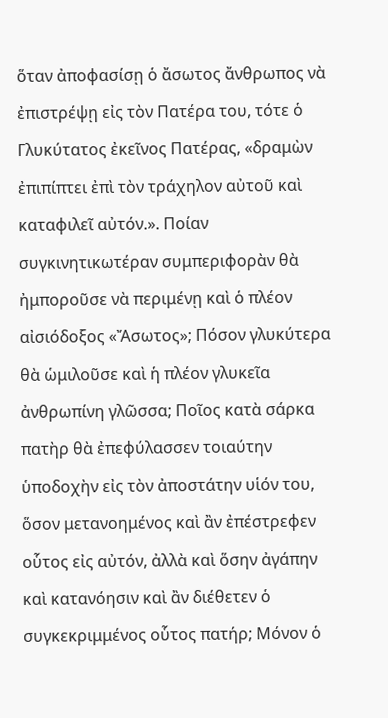ὅταν ἀποφασίσῃ ὁ ἄσωτος ἄνθρωπος νὰ ἐπιστρέψῃ εἰς τὸν Πατέρα του, τότε ὁ Γλυκύτατος ἐκεῖνος Πατέρας, «δραμὼν ἐπιπίπτει ἐπὶ τὸν τράχηλον αὐτοῦ καὶ καταφιλεῖ αὐτόν.». Ποίαν συγκινητικωτέραν συμπεριφορὰν θὰ ἠμποροῦσε νὰ περιμένῃ καὶ ὁ πλέον αἰσιόδοξος «Ἄσωτος»; Πόσον γλυκύτερα θὰ ὡμιλοῦσε καὶ ἡ πλέον γλυκεῖα ἀνθρωπίνη γλῶσσα; Ποῖος κατὰ σάρκα πατὴρ θὰ ἐπεφύλασσεν τοιαύτην ὑποδοχὴν εἰς τὸν ἀποστάτην υἱόν του, ὅσον μετανοημένος καὶ ἂν ἐπέστρεφεν οὗτος εἰς αὐτόν, ἀλλὰ καὶ ὅσην ἀγάπην καὶ κατανόησιν καὶ ἂν διέθετεν ὁ συγκεκριμμένος οὗτος πατήρ; Μόνον ὁ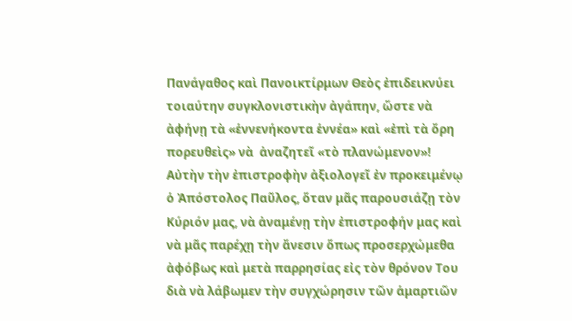Πανάγαθος καὶ Πανοικτίρμων Θεὸς ἐπιδεικνύει τοιαύτην συγκλονιστικὴν ἀγάπην, ὥστε νὰ ἀφήνῃ τὰ «ἑννενήκοντα ἑννέα» καὶ «ἐπὶ τὰ ὄρη πορευθεὶς» νὰ  ἀναζητεῖ «τὸ πλανώμενον»!
Αὐτὴν τὴν ἐπιστροφὴν ἀξιολογεῖ ἐν προκειμένῳ ὁ Ἀπόστολος Παῦλος, ὅταν μᾶς παρουσιάζῃ τὸν Κύριόν μας, νὰ ἀναμένῃ τὴν ἐπιστροφήν μας καὶ νὰ μᾶς παρέχῃ τὴν ἄνεσιν ὅπως προσερχώμεθα ἀφόβως καὶ μετὰ παρρησίας εἰς τὸν θρόνον Του διὰ νὰ λάβωμεν τὴν συγχώρησιν τῶν ἁμαρτιῶν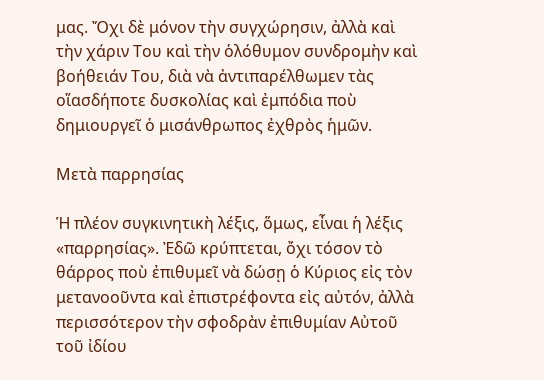μας. Ὄχι δὲ μόνον τὴν συγχώρησιν, ἀλλὰ καὶ τὴν χάριν Του καὶ τὴν ὁλόθυμον συνδρομὴν καὶ βοήθειάν Του, διὰ νὰ ἀντιπαρέλθωμεν τὰς οἵασδήποτε δυσκολίας καὶ ἐμπόδια ποὺ δημιουργεῖ ὁ μισάνθρωπος ἐχθρὸς ἡμῶν.

Μετὰ παρρησίας

Ἡ πλέον συγκινητικὴ λέξις, ὅμως, εἶναι ἡ λέξις «παρρησίας». Ἐδῶ κρύπτεται, ὄχι τόσον τὸ θάρρος ποὺ ἐπιθυμεῖ νὰ δώσῃ ὁ Κύριος εἰς τὸν μετανοοῦντα καὶ ἐπιστρέφοντα εἰς αὐτόν, ἀλλὰ περισσότερον τὴν σφοδρὰν ἐπιθυμίαν Αὐτοῦ τοῦ ἰδίου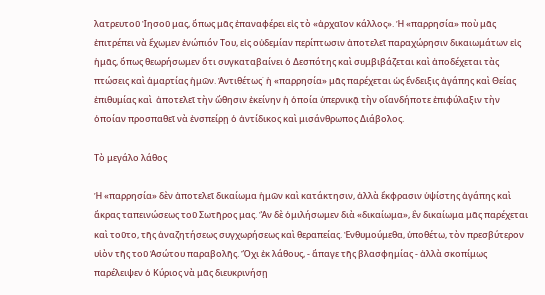λατρευτοῦ Ἰησοῦ μας, ὅπως μᾶς ἐπαναφέρει εἰς τὸ «ἀρχαῖον κάλλος». Ἡ «παρρησία» ποὺ μᾶς ἐπιτρέπει νὰ ἔχωμεν ἐνώπιόν Του, εἰς οὐδεμίαν περίπτωσιν ἀποτελεῖ παραχώρησιν δικαιωμάτων εἰς ἡμᾶς, ὅπως θεωρήσωμεν ὅτι συγκαταβαίνει ὁ Δεσπότης καὶ συμβιβάζεται καὶ ἀποδέχεται τὰς πτώσεις καὶ ἁμαρτίας ἡμῶν. Ἀντιθέτως˙ ἡ «παρρησία» μᾶς παρέχεται ὡς ἔνδειξις ἀγάπης καὶ Θείας ἐπιθυμίας καὶ  ἀποτελεῖ τὴν ὤθησιν ἐκείνην ἡ ὁποία ὑπερνικᾷ τὴν οἵανδήποτε ἐπιφύλαξιν τὴν ὁποίαν προσπαθεῖ νὰ ἐνσπείρῃ ὁ ἀντίδικος καὶ μισάνθρωπος Διάβολος.

Τὸ μεγάλο λάθος

Ἡ «παρρησία» δὲν ἀποτελεῖ δικαίωμα ἡμῶν καὶ κατάκτησιν, ἀλλὰ ἔκφρασιν ὑψίστης ἀγάπης καὶ ἄκρας ταπεινώσεως τοῦ Σωτῆρος μας. Ἂν δὲ ὁμιλήσωμεν διὰ «δικαίωμα», ἓν δικαίωμα μᾶς παρέχεται καὶ τοῦτο, τῆς ἀναζητήσεως συγχωρήσεως καὶ θεραπείας. Ἐνθυμούμεθα, ὑποθέτω, τὸν πρεσβύτερον υἱὸν τῆς τοῦ Ἀσώτου παραβολῆς. Ὄχι ἐκ λάθους, - ἅπαγε τῆς βλασφημίας - ἀλλὰ σκοπίμως παρέλειψεν ὁ Κύριος νὰ μᾶς διευκρινήσῃ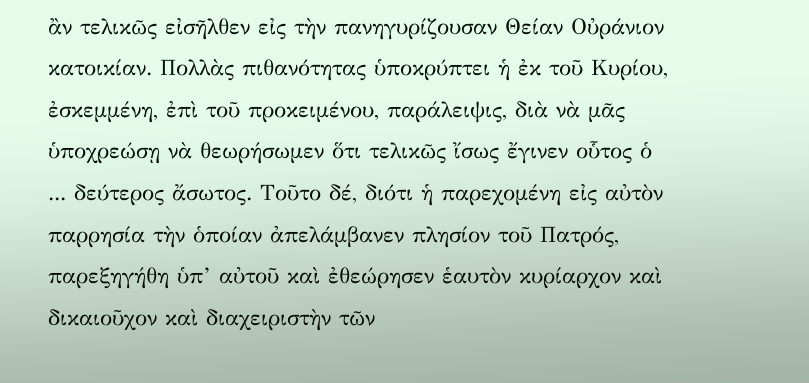ἂν τελικῶς εἰσῆλθεν εἰς τὴν πανηγυρίζουσαν Θείαν Οὐράνιον κατοικίαν. Πολλὰς πιθανότητας ὑποκρύπτει ἡ ἐκ τοῦ Κυρίου, ἐσκεμμένη, ἐπὶ τοῦ προκειμένου, παράλειψις, διὰ νὰ μᾶς ὑποχρεώσῃ νὰ θεωρήσωμεν ὅτι τελικῶς ἴσως ἔγινεν οὗτος ὁ ... δεύτερος ἄσωτος. Τοῦτο δέ, διότι ἡ παρεχομένη εἰς αὐτὸν παρρησία τὴν ὁποίαν ἀπελάμβανεν πλησίον τοῦ Πατρός, παρεξηγήθη ὑπ’ αὐτοῦ καὶ ἐθεώρησεν ἑαυτὸν κυρίαρχον καὶ δικαιοῦχον καὶ διαχειριστὴν τῶν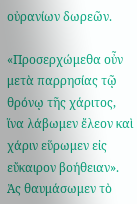οὐρανίων δωρεῶν.

«Προσερχώμεθα οὖν μετὰ παρρησίας τῷ θρόνῳ τῆς χάριτος, ἵνα λάβωμεν ἔλεον καὶ χάριν εὕρωμεν εἰς εὔκαιρον βοήθειαν». Ἀς θαυμάσωμεν τὸ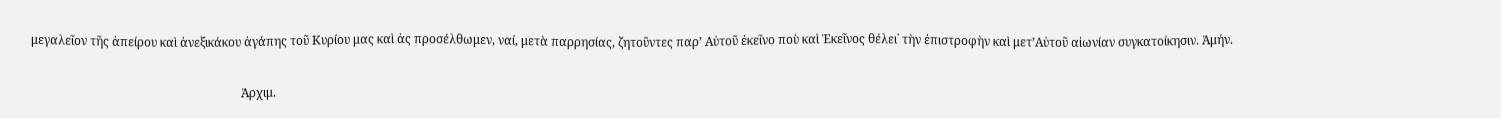μεγαλεῖον τῆς ἀπείρου καὶ ἀνεξικάκου ἀγάπης τοῦ Κυρίου μας καὶ ἀς προσέλθωμεν, ναί, μετὰ παρρησίας, ζητοῦντες παρ’ Αὐτοῦ ἐκεῖνο ποὺ καὶ Ἐκεῖνος θέλει˙ τὴν ἐπιστροφὴν καὶ μετ’Αὐτοῦ αἰωνίαν συγκατοίκησιν. Ἀμήν.

                                                                      Ἀρχιμ.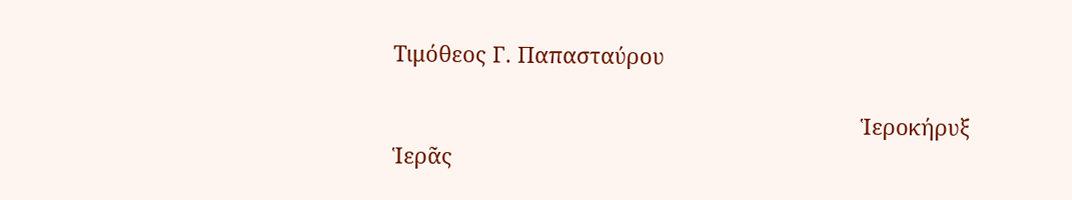Τιμόθεος Γ. Παπασταύρου

                                                                              Ἱεροκήρυξ Ἱερᾶς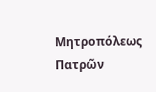Μητροπόλεως Πατρῶν